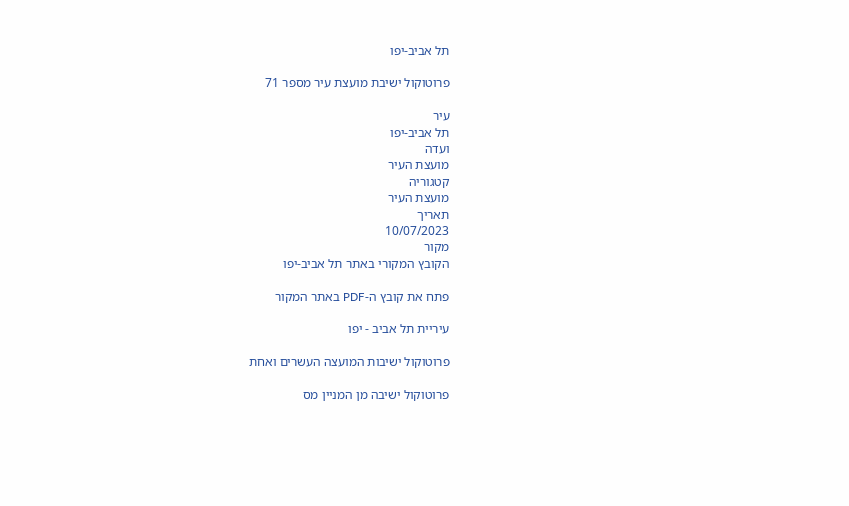תל אביב-יפו

פרוטוקול ישיבת מועצת עיר מספר 71

עיר
תל אביב-יפו
ועדה
מועצת העיר
קטגוריה
מועצת העיר
תאריך
10/07/2023
מקור
הקובץ המקורי באתר תל אביב-יפו

פתח את קובץ ה-PDF באתר המקור

עיריית תל אביב - יפו

פרוטוקול ישיבות המועצה העשרים ואחת

פרוטוקול ישיבה מן המניין מס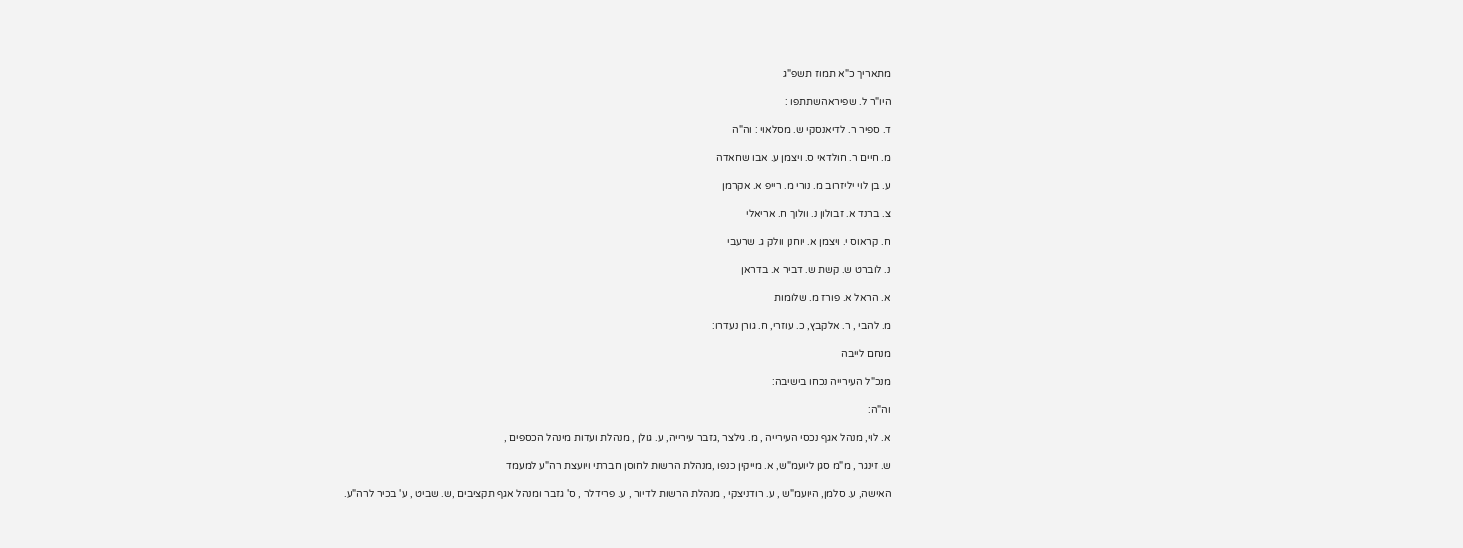מתאריך כ"א תמוז תשפ"ג

היו"ר ל. שפיראהשתתפו :

ד. ספיר ר. לדיאנסקי ש. מסלאוי : וה"ה

מ. חיים ר. חולדאי ס. ויצמן ע. אבו שחאדה

ע. בן לוי יליזרוב מ. נורי מ. רייפ א. אקרמן

צ. ברנד א. זבולון נ. וולוך ח. אריאלי

ח. קראוס י. ויצמן א. יוחנן וולק ג. שרעבי

נ. לוברט ש. קשת ש. דביר א. בדראן

א. הראל א. פורז מ. שלומות

מ. להבי , ר. אלקבץ, כ. עוזרי, ח. גורן נעדרו:

מנחם לייבה

מנכ"ל העירייה נכחו בישיבה:

וה"ה:

א. לוי, מנהל אגף נכסי העירייה , מ. גילצר ,גזבר עירייה, ע. גולן , מנהלת ועדות מינהל הכספים ,

ש. זינגר , מ"מ סגן ליועמ"ש, א. מייקין כנפו ,מנהלת הרשות לחוסן חברתי ויועצת רה"ע למעמד

האישה, ע. סלמן, היועמ"ש , ע. רודניצקי , מנהלת הרשות לדיור , ע. פרידלר , ס' גזבר ומנהל אגף תקציבים ,ש. שביט , ע' בכיר לרה"ע.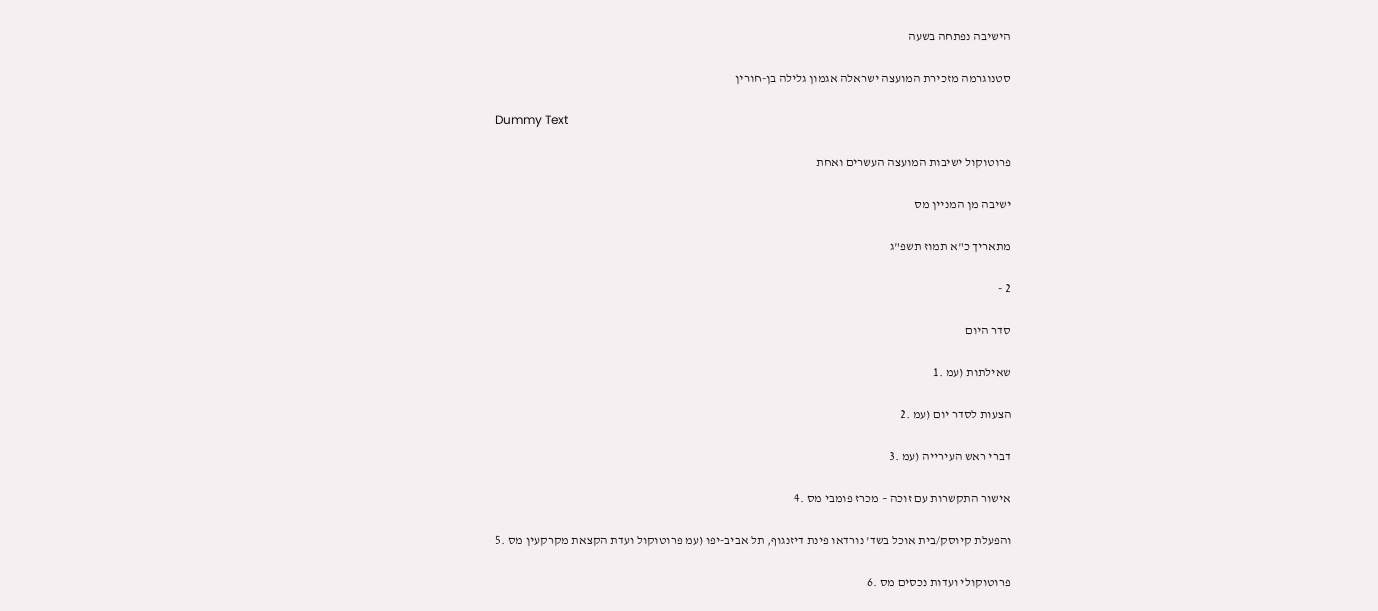הישיבה נפתחה בשעה

סטנוגרמה מזכירת המועצה ישראלה אגמון גלילה בן-חורין

Dummy Text

פרוטוקול ישיבות המועצה העשרים ואחת

ישיבה מן המניין מס

מתאריך כ"א תמוז תשפ"ג

2 -

סדר היום

שאילתות (עמ .1

הצעות לסדר יום (עמ .2

דברי ראש העירייה (עמ .3

אישור התקשרות עם זוכה – מכרז פומבי מס .4

והפעלת קיוסק/בית אוכל בשד' נורדאו פינת דיזנגוף, תל אביב-יפו (עמ פרוטוקול ועדת הקצאת מקרקעין מס .5

פרוטוקולי ועדות נכסים מס .6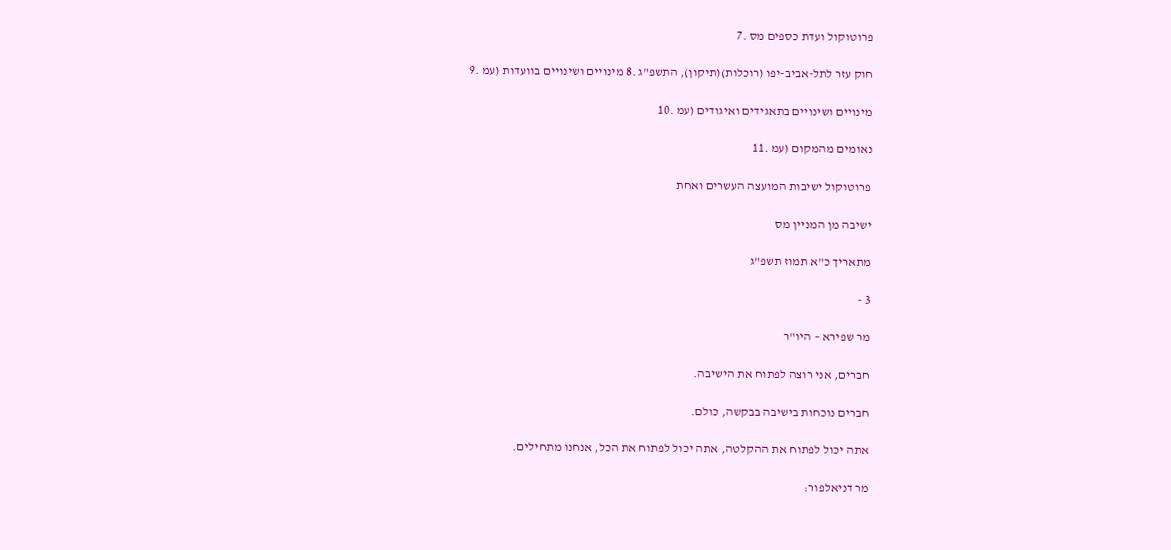פרוטוקול ועדת כספים מס .7

חוק עזר לתל-אביב-יפו (רוכלות)(תיקון), התשפ"ג .8 מינויים ושינויים בוועדות (עמ .9

מינויים ושינויים בתאגידים ואיגודים (עמ .10

נאומים מהמקום (עמ .11

פרוטוקול ישיבות המועצה העשרים ואחת

ישיבה מן המניין מס

מתאריך כ"א תמוז תשפ"ג

3 -

מר שפירא – היו"ר

חברים, אני רוצה לפתוח את הישיבה.

חברים נוכחות בישיבה בבקשה, כולם.

אתה יכול לפתוח את ההקלטה, אתה יכול לפתוח את הכל, אנחנו מתחילים.

מר דניאלפור: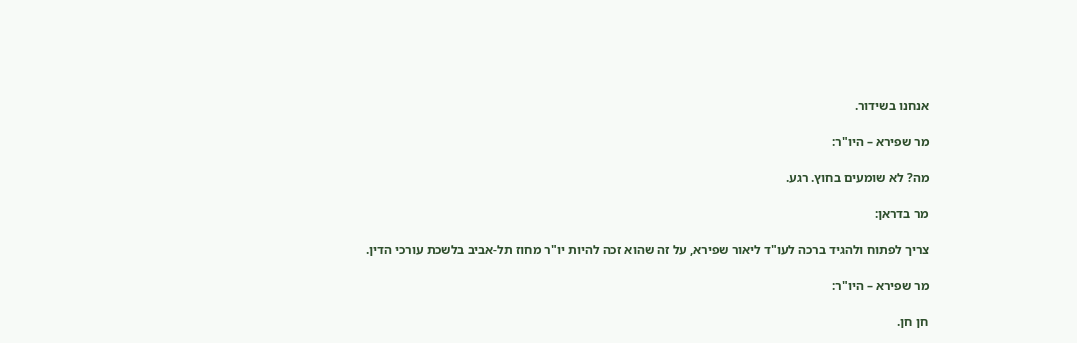אנחנו בשידור.

מר שפירא – היו"ר:

מה? לא שומעים בחוץ. רגע.

מר בדראן:

צריך לפתוח ולהגיד ברכה לעו"ד ליאור שפירא, על זה שהוא זכה להיות יו"ר מחוז תל-אביב בלשכת עורכי הדין.

מר שפירא – היו"ר:

חן חן.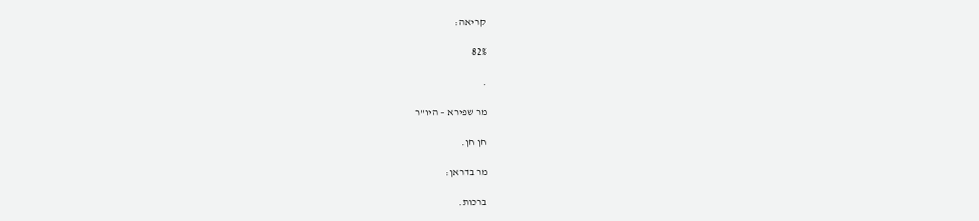קריאה:

82%

.

מר שפירא – היו"ר

חן חן.

מר בדראן:

ברכות.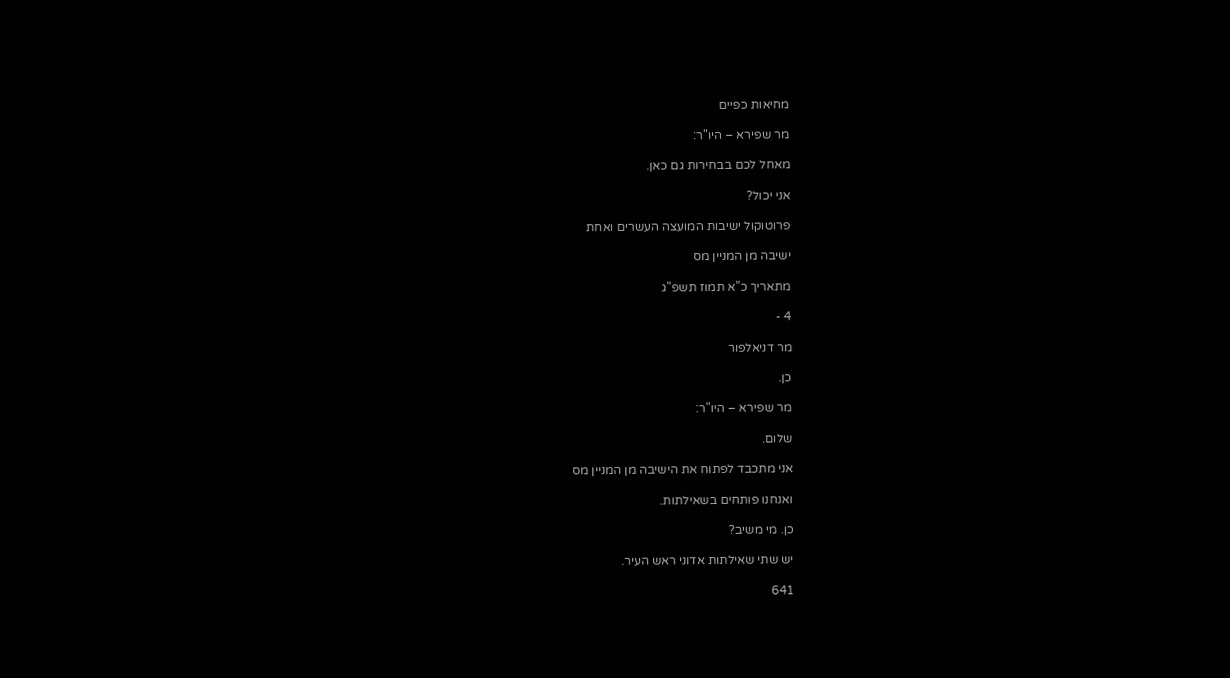מחיאות כפיים

מר שפירא – היו"ר:

מאחל לכם בבחירות גם כאן.

אני יכול?

פרוטוקול ישיבות המועצה העשרים ואחת

ישיבה מן המניין מס

מתאריך כ"א תמוז תשפ"ג

4 -

מר דניאלפור

כן.

מר שפירא – היו"ר:

שלום.

אני מתכבד לפתוח את הישיבה מן המניין מס

ואנחנו פותחים בשאילתות.

כן. מי משיב?

יש שתי שאילתות אדוני ראש העיר.

641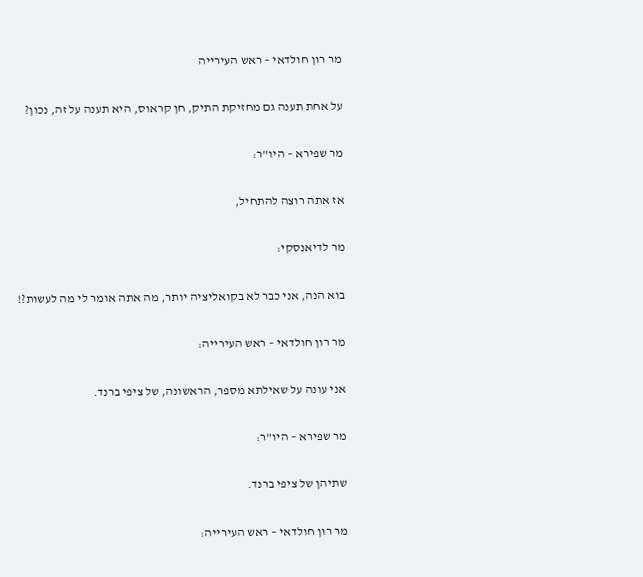מר רון חולדאי – ראש העירייה

על אחת תענה גם מחזיקת התיק, חן קראוס, היא תענה על זה, נכון?

מר שפירא – היו"ר:

אז אתה רוצה להתחיל,

מר לדיאנסקי:

בוא הנה, אני כבר לא בקואליציה יותר, מה אתה אומר לי מה לעשות?!

מר רון חולדאי – ראש העירייה:

אני עונה על שאילתא מספר, הראשונה, של ציפי ברנד.

מר שפירא – היו"ר:

שתיהן של ציפי ברנד.

מר רון חולדאי – ראש העירייה: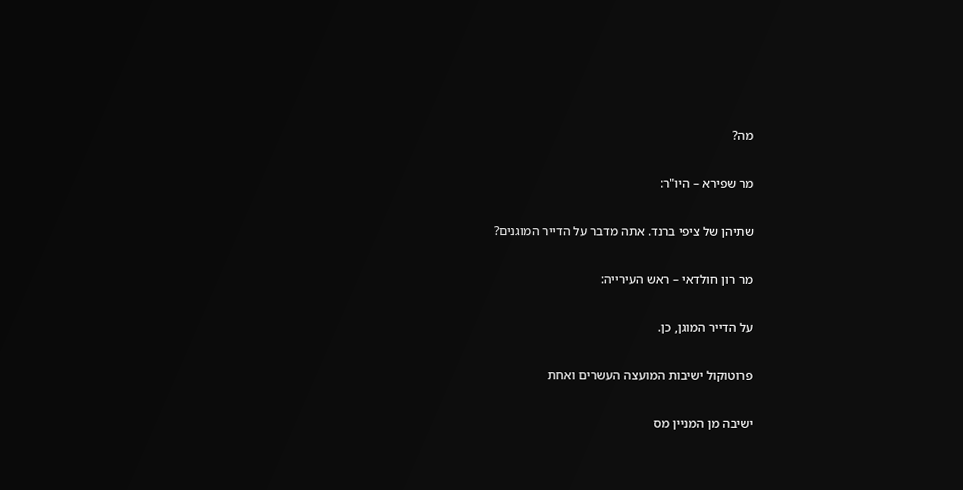מה?

מר שפירא – היו"ר:

שתיהן של ציפי ברנד. אתה מדבר על הדייר המוגנים?

מר רון חולדאי – ראש העירייה:

על הדייר המוגן, כן.

פרוטוקול ישיבות המועצה העשרים ואחת

ישיבה מן המניין מס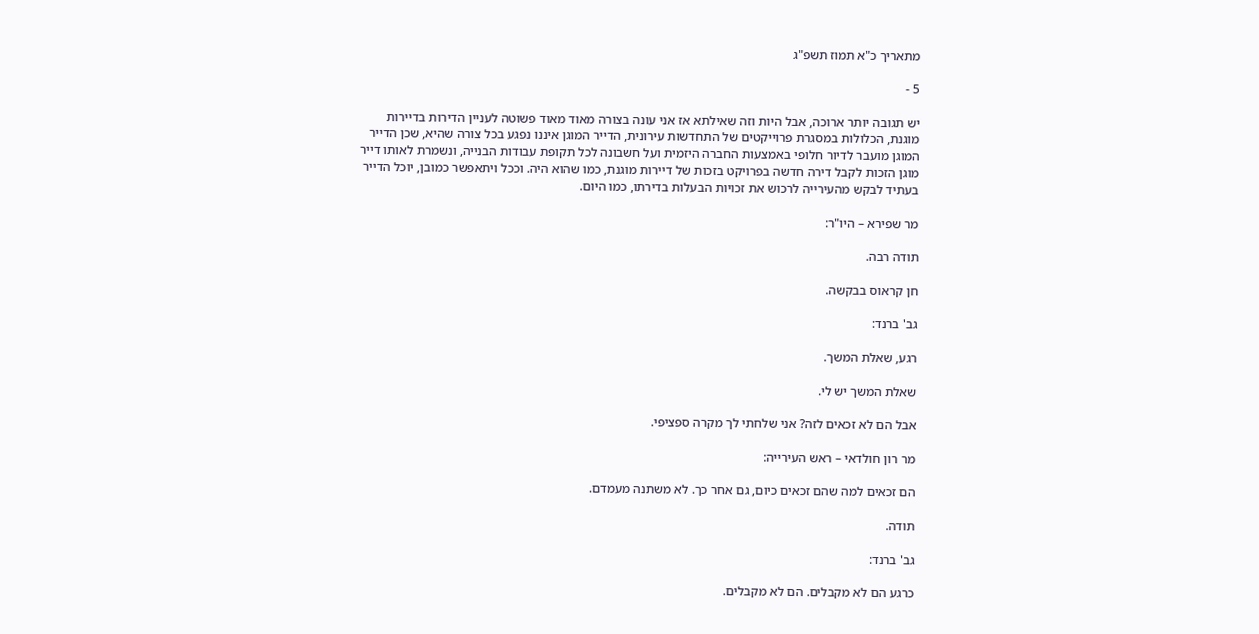מתאריך כ"א תמוז תשפ"ג

5 -

יש תגובה יותר ארוכה, אבל היות וזה שאילתא אז אני עונה בצורה מאוד מאוד פשוטה לעניין הדירות בדיירות מוגנת, הכלולות במסגרת פרוייקטים של התחדשות עירונית, הדייר המוגן איננו נפגע בכל צורה שהיא, שכן הדייר המוגן מועבר לדיור חלופי באמצעות החברה היזמית ועל חשבונה לכל תקופת עבודות הבנייה, ונשמרת לאותו דייר מוגן הזכות לקבל דירה חדשה בפרויקט בזכות של דיירות מוגנת, כמו שהוא היה. וככל ויתאפשר כמובן, יוכל הדייר בעתיד לבקש מהעירייה לרכוש את זכויות הבעלות בדירתו, כמו היום.

מר שפירא – היו"ר:

תודה רבה.

חן קראוס בבקשה.

גב' ברנד:

רגע, שאלת המשך.

שאלת המשך יש לי.

אבל הם לא זכאים לזה? אני שלחתי לך מקרה ספציפי.

מר רון חולדאי – ראש העירייה:

הם זכאים למה שהם זכאים כיום, גם אחר כך. לא משתנה מעמדם.

תודה.

גב' ברנד:

כרגע הם לא מקבלים. הם לא מקבלים.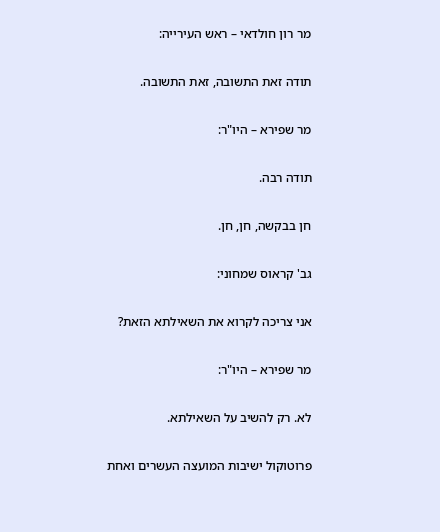מר רון חולדאי – ראש העירייה:

תודה זאת התשובה, זאת התשובה.

מר שפירא – היו"ר:

תודה רבה.

חן בבקשה, חן, חן.

גב' קראוס שמחוני:

אני צריכה לקרוא את השאילתא הזאת?

מר שפירא – היו"ר:

לא. רק להשיב על השאילתא.

פרוטוקול ישיבות המועצה העשרים ואחת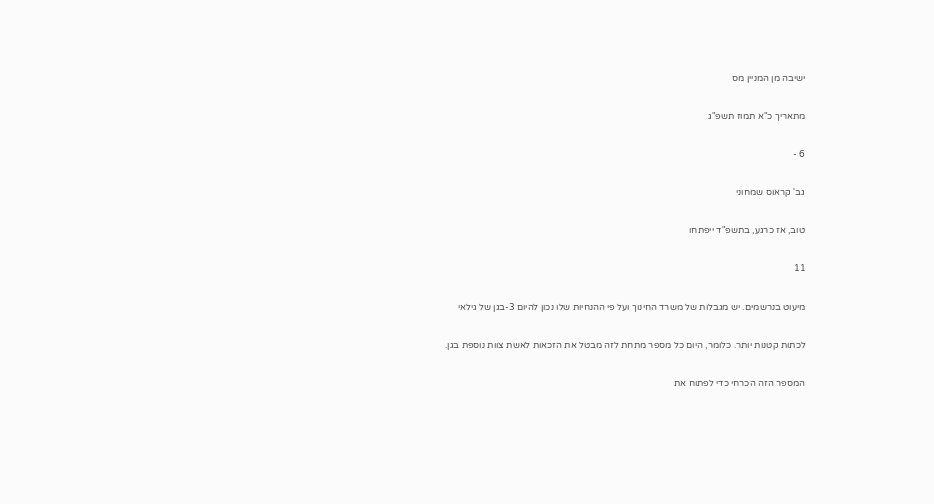ישיבה מן המניין מס

מתאריך כ"א תמוז תשפ"ג

6 -

גב' קראוס שמחוני

טוב, אז כרגע, בתשפ"ד ייפתחו

11

מיעוט בנרשמים. יש מגבלות של משרד החינוך ועל פי ההנחיות שלו נכון להיום 3-בגן של גילאי

לכתות קטנות יותר. כלומר, היום כל מספר מתחת לזה מבטל את הזכאות לאשת צוות נוספת בגן.

המספר הזה הכרחי כדי לפתוח את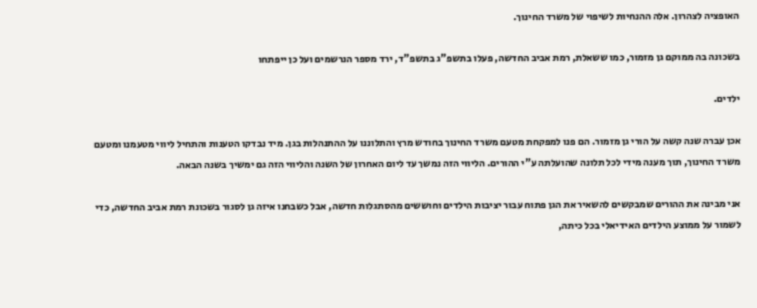האופציה לצהרון. אלה ההנחיות לשיפוי של משרד החינוך.

בשכונה בה ממוקם גן מזמור, כמו ששאלת, רמת אביב החדשה, פעלו בתשפ"ג בתשפ"ד, ירד מספר הנרשמים ועל כן ייפתחו

ילדים.

אכן עברה שנה קשה על הורי גן מזמור. הם פנו למפקחת מטעם משרד החינוך בחודש מרץ והתלוננו על ההתנהלות בגן. מיד נבדקו הטענות והתחיל ליווי מטעמנו ומטעם משרד החינוך, תוך מענה מידי לכל תלונה שהועלתה ע"י ההורים. הליווי הזה נמשך עד ליום האחרון של השנה והליווי הזה גם ימשיך בשנה הבאה.

אני מבינה את ההורים שמבקשים להשאיר את הגן פתוח עבור יציבות הילדים וחוששים מהסתגלות חדשה, אבל כשבחנו איזה גן לסגור בשכונת רמת אביב החדשה, כדי לשמור על ממוצע הילדים האידיאלי בכל כיתה,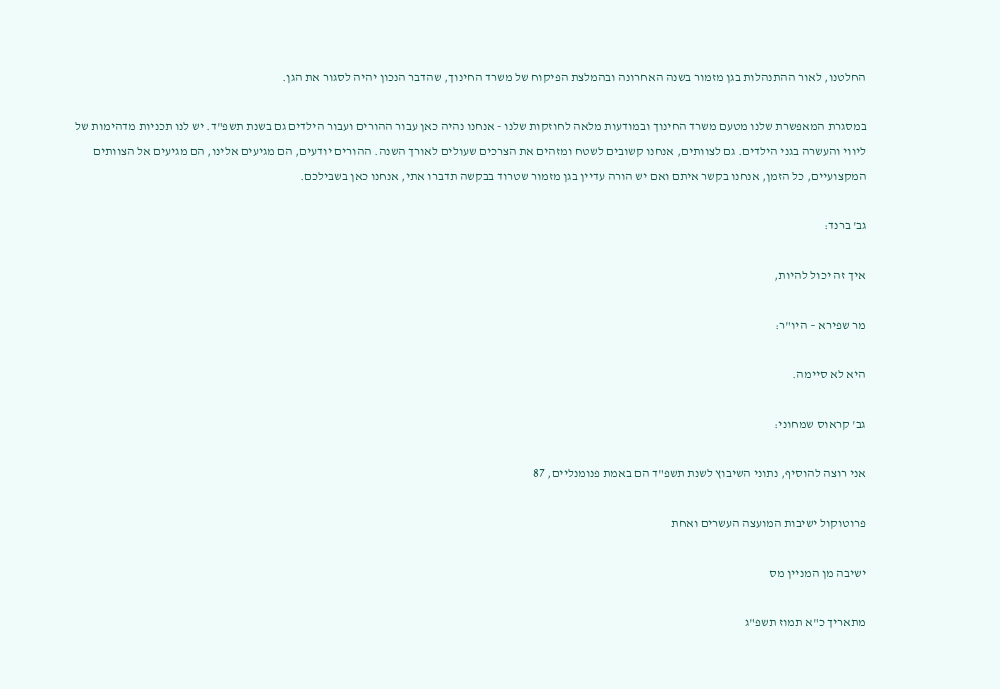החלטנו, לאור ההתנהלות בגן מזמור בשנה האחרונה ובהמלצת הפיקוח של משרד החינוך, שהדבר הנכון יהיה לסגור את הגן.

במסגרת המאפשרת שלנו מטעם משרד החינוך ובמודעות מלאה לחוזקות שלנו - אנחנו נהיה כאן עבור ההורים ועבור הילדים גם בשנת תשפ"ד. יש לנו תכניות מדהימות של ליווי והעשרה בגני הילדים. גם לצוותים, אנחנו קשובים לשטח ומזהים את הצרכים שעולים לאורך השנה. ההורים יודעים, הם מגיעים אלינו, הם מגיעים אל הצוותים המקצועיים, כל הזמן, אנחנו בקשר איתם ואם יש הורה עדיין בגן מזמור שטרוד בבקשה תדברו אתי, אנחנו כאן בשבילכם.

גב' ברנד:

איך זה יכול להיות,

מר שפירא – היו"ר:

היא לא סיימה.

גב' קראוס שמחוני:

אני רוצה להוסיף, נתוני השיבוץ לשנת תשפ"ד הם באמת פנומנליים, 87

פרוטוקול ישיבות המועצה העשרים ואחת

ישיבה מן המניין מס

מתאריך כ"א תמוז תשפ"ג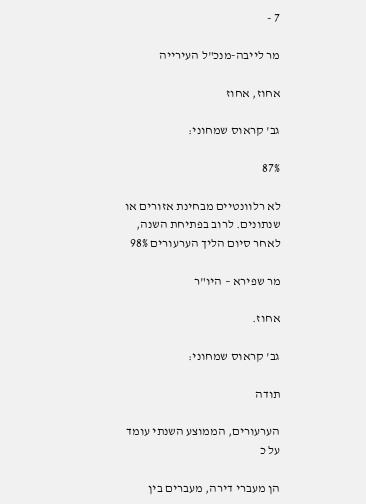7 -

מר לייבה-מנכ"ל העירייה

אחוז, אחוז

גב' קראוס שמחוני:

87%

לא רלוונטיים מבחינת אזורים או שנתונים. לרוב בפתיחת השנה, לאחר סיום הליך הערעורים 98%

מר שפירא – היו"ר

אחוז.

גב' קראוס שמחוני:

תודה

הערעורים, הממוצע השנתי עומד על כ

הן מעברי דירה, מעברים בין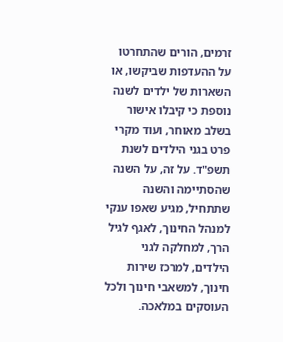זרמים, הורים שהתחרטו על ההעדפות שביקשו, או השארות של ילדים לשנה נוספת כי קיבלו אישור בשלב מאוחר, ועוד מקרי פרט בגני הילדים לשנת תשפ"ד. על זה, על השנה שהסתיימה והשנה שתתחיל, מגיע שאפו ענקי למנהל החינוך, לאגף לגיל הרך, למחלקה לגני הילדים, למרכז שירות חינוך, למשאבי חינוך ולכל העוסקים במלאכה.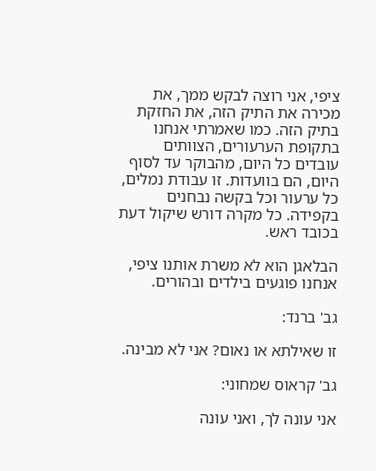ציפי, אני רוצה לבקש ממך, את מכירה את התיק הזה, את החזקת בתיק הזה. כמו שאמרתי אנחנו בתקופת הערעורים, הצוותים עובדים כל היום, מהבוקר עד לסוף היום, הם בוועדות. זו עבודת נמלים, כל ערעור וכל בקשה נבחנים בקפידה. כל מקרה דורש שיקול דעת בכובד ראש.

הבלאגן הוא לא משרת אותנו ציפי, אנחנו פוגעים בילדים ובהורים.

גב' ברנד:

זו שאילתא או נאום? אני לא מבינה.

גב' קראוס שמחוני:

אני עונה לך, ואני עונה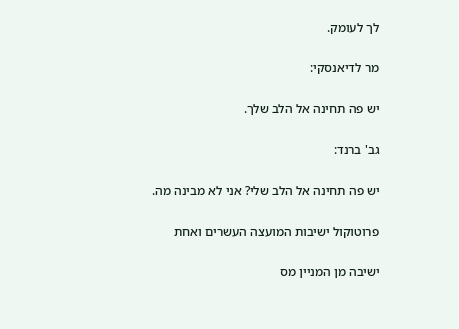לך לעומק.

מר לדיאנסקי:

יש פה תחינה אל הלב שלך.

גב' ברנד:

יש פה תחינה אל הלב שלי? אני לא מבינה מה.

פרוטוקול ישיבות המועצה העשרים ואחת

ישיבה מן המניין מס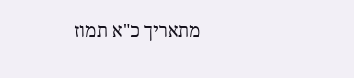מתאריך כ"א תמוז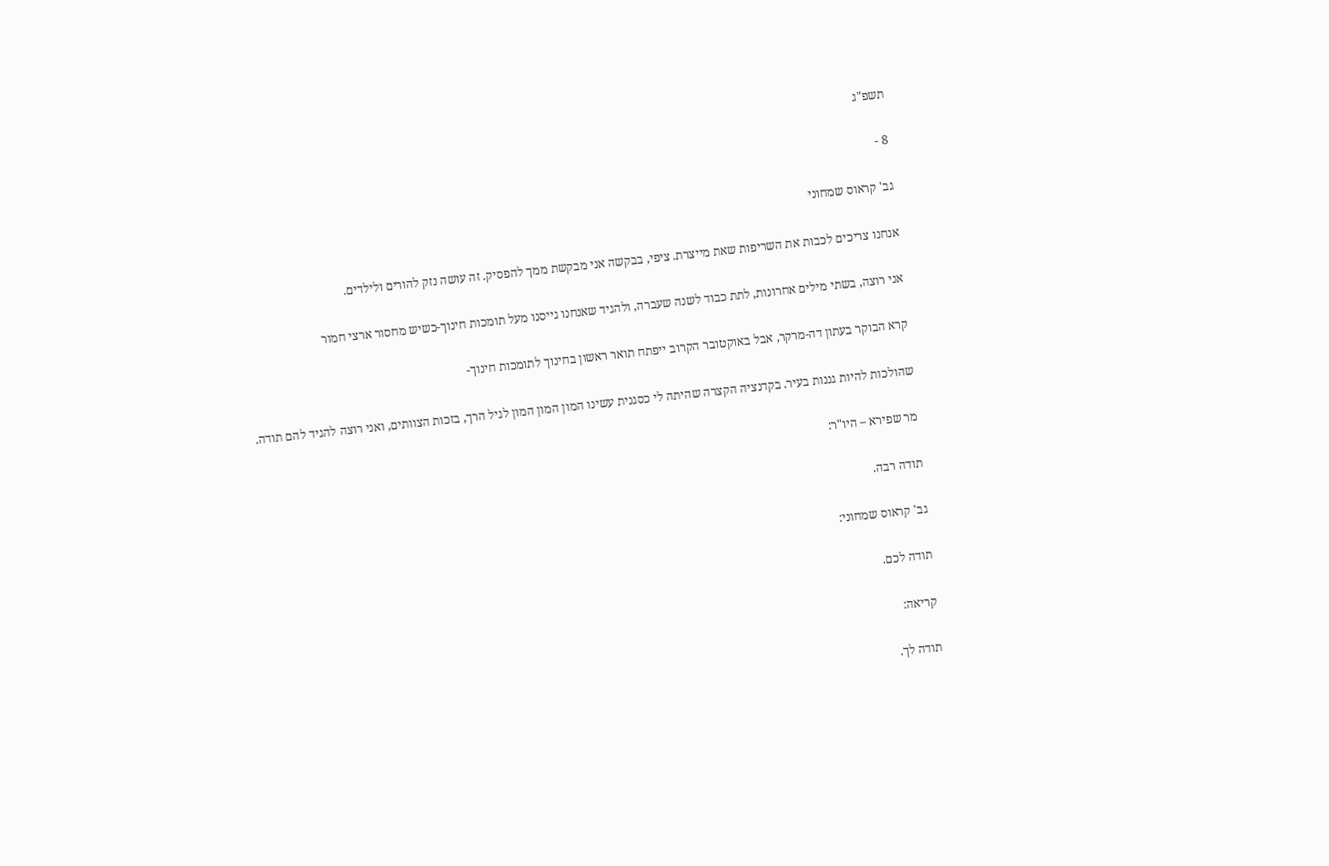תשפ"ג

8 -

גב' קראוס שמחוני

אנחנו צריכים לכבות את השריפות שאת מייצרת. ציפי, בבקשה אני מבקשת ממך להפסיק. זה עושה נזק להורים ולילדים.

אני רוצה, בשתי מילים אחרונות, לתת כבוד לשנה שעברה, ולהגיד שאנחנו גייסנו מעל תומכות חינוך-כשיש מחסור ארצי חמור

קרא הבוקר בעתון דה-מרקר, אבל באוקטובר הקרוב ייפתח תואר ראשון בחינוך לתומכות חינוך-

שהולכות להיות גננות בעיר. בקדנציה הקצרה שהיתה לי כסגנית עשינו המון המון המון לגיל הרך, בזכות הצוותים, ואני רוצה להגיד להם תודה.

מר שפירא – היו"ר:

תודה רבה.

גב' קראוס שמחוני:

תודה לכם.

קריאה:

תודה לך.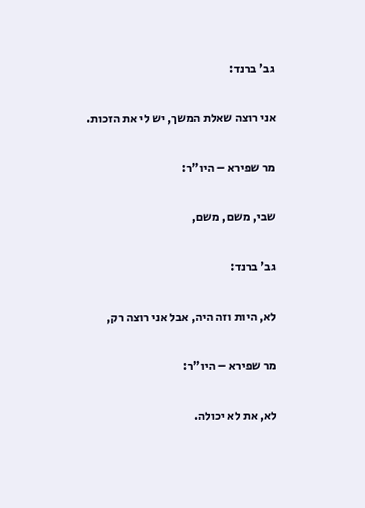גב' ברנד:

אני רוצה שאלת המשך, יש לי את הזכות.

מר שפירא – היו"ר:

שבי, משם, משם,

גב' ברנד:

לא, היות וזה היה, אבל אני רוצה רק,

מר שפירא – היו"ר:

לא, את לא יכולה.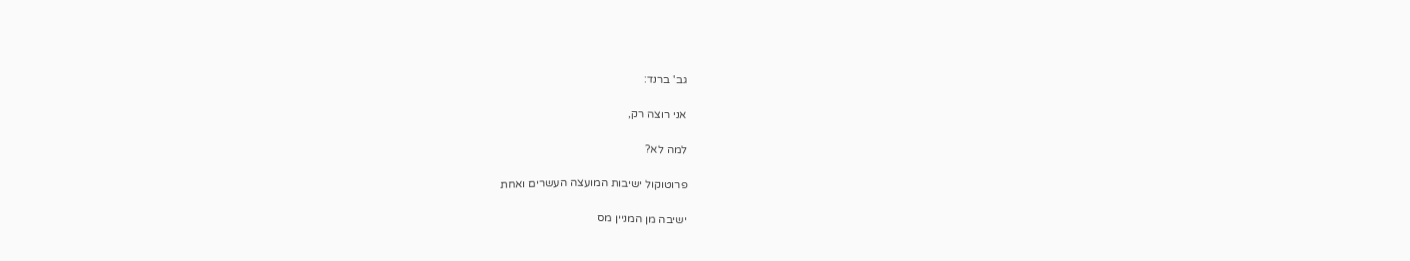גב' ברנד:

אני רוצה רק,

למה לא?

פרוטוקול ישיבות המועצה העשרים ואחת

ישיבה מן המניין מס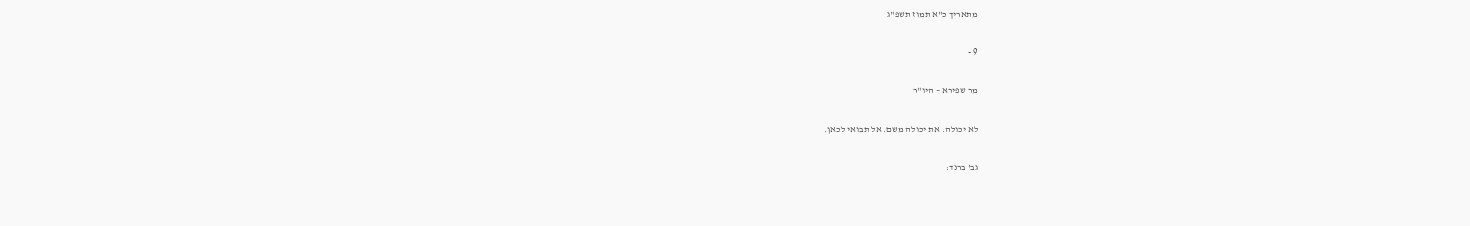מתאריך כ"א תמוז תשפ"ג

9 -

מר שפירא – היו"ר

לא יכולה. את יכולה משם. אל תבואי לכאן.

גב' ברנד: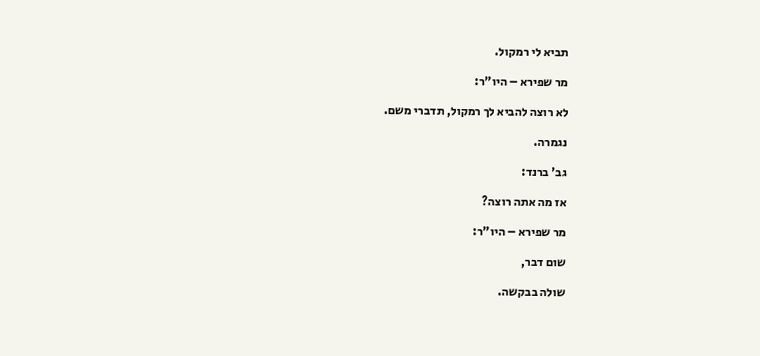תביא לי רמקול.

מר שפירא – היו"ר:

לא רוצה להביא לך רמקול, תדברי משם.

נגמרה.

גב' ברנד:

אז מה אתה רוצה?

מר שפירא – היו"ר:

שום דבר,

שולה בבקשה.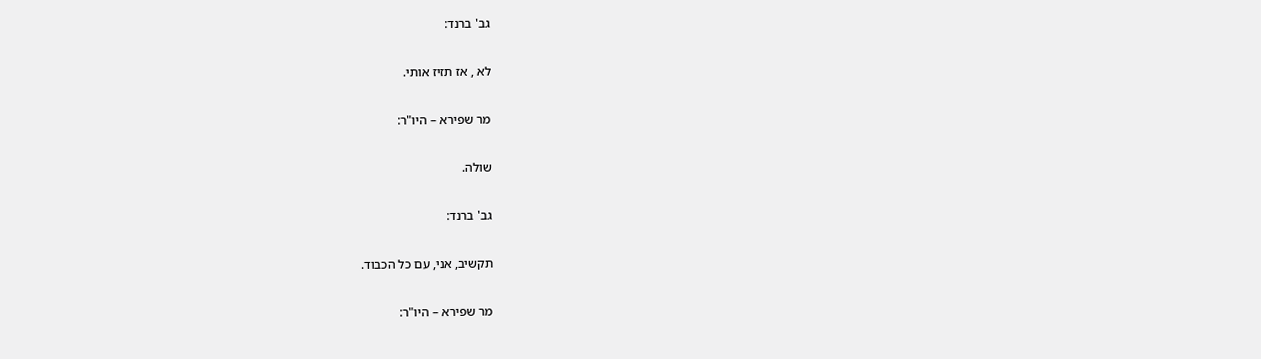גב' ברנד:

לא , אז תזיז אותי.

מר שפירא – היו"ר:

שולה.

גב' ברנד:

תקשיב, אני, עם כל הכבוד.

מר שפירא – היו"ר: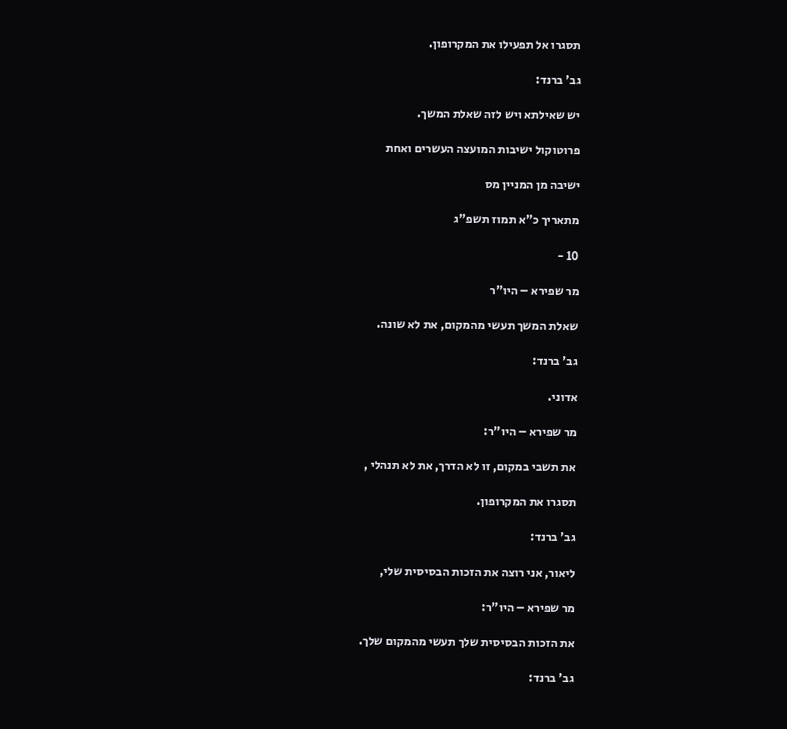תסגרו אל תפעילו את המקרופון.

גב' ברנד:

יש שאילתא ויש לזה שאלת המשך.

פרוטוקול ישיבות המועצה העשרים ואחת

ישיבה מן המניין מס

מתאריך כ"א תמוז תשפ"ג

10 -

מר שפירא – היו"ר

שאלת המשך תעשי מהמקום, את לא שונה.

גב' ברנד:

אדוני.

מר שפירא – היו"ר:

את תשבי במקום, זו לא הדרך, את לא תנהלי ,

תסגרו את המקרופון.

גב' ברנד:

ליאור, אני רוצה את הזכות הבסיסית שלי,

מר שפירא – היו"ר:

את הזכות הבסיסית שלך תעשי מהמקום שלך.

גב' ברנד: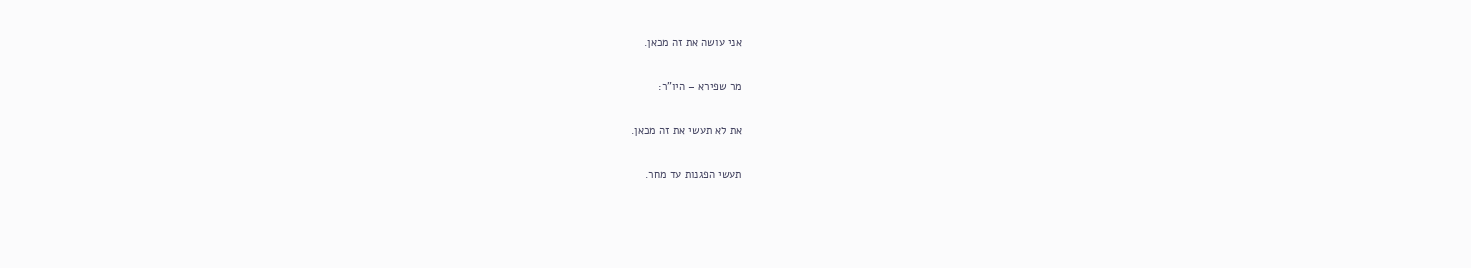אני עושה את זה מכאן.

מר שפירא – היו"ר:

את לא תעשי את זה מכאן.

תעשי הפגנות עד מחר.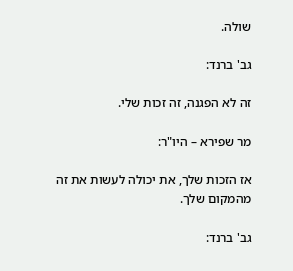שולה.

גב' ברנד:

זה לא הפגנה, זה זכות שלי.

מר שפירא – היו"ר:

אז הזכות שלך, את יכולה לעשות את זה מהמקום שלך.

גב' ברנד: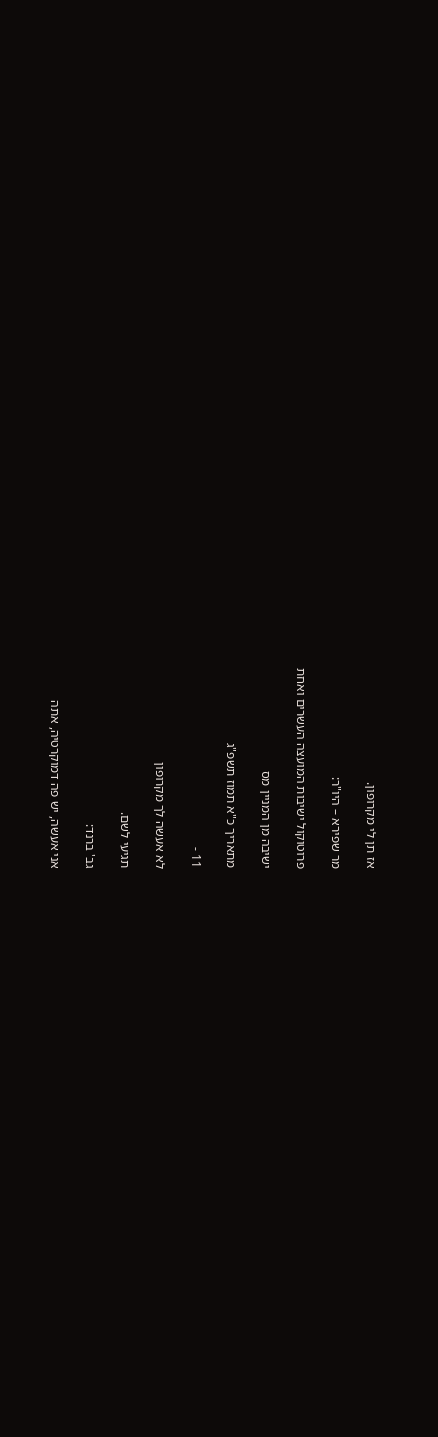אז תן לי מקרופון.

מר שפירא – היו"ר:

פרוטוקול ישיבות המועצה העשרים ואחת

ישיבה מן המניין מס

מתאריך כ"א תמוז תשפ"ג

11 -

לא אעשה לך מקרופון

תגיעי לשם.

גב' ברנד:

אני אעשה, יש פה דמוקרטיה, אתה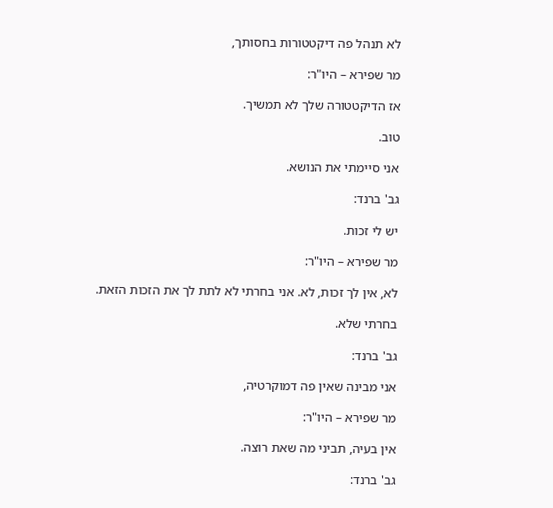לא תנהל פה דיקטטורות בחסותך,

מר שפירא – היו"ר:

אז הדיקטטורה שלך לא תמשיך.

טוב.

אני סיימתי את הנושא.

גב' ברנד:

יש לי זכות.

מר שפירא – היו"ר:

לא, אין לך זכות, לא. אני בחרתי לא לתת לך את הזכות הזאת.

בחרתי שלא.

גב' ברנד:

אני מבינה שאין פה דמוקרטיה,

מר שפירא – היו"ר:

אין בעיה, תביני מה שאת רוצה.

גב' ברנד: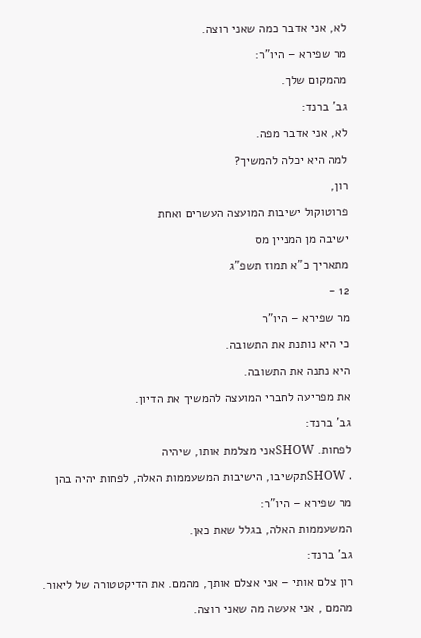לא, אני אדבר כמה שאני רוצה.

מר שפירא – היו"ר:

מהמקום שלך.

גב' ברנד:

לא, אני אדבר מפה.

למה היא יכלה להמשיך?

רון,

פרוטוקול ישיבות המועצה העשרים ואחת

ישיבה מן המניין מס

מתאריך כ"א תמוז תשפ"ג

12 -

מר שפירא – היו"ר

כי היא נותנת את התשובה.

היא נתנה את התשובה.

את מפריעה לחברי המועצה להמשיך את הדיון.

גב' ברנד:

לפחות. SHOWאני מצלמת אותו, שיהיה

. SHOWתקשיבו, הישיבות המשעממות האלה, לפחות יהיה בהן

מר שפירא – היו"ר:

המשעממות האלה, בגלל שאת כאן.

גב' ברנד:

רון צלם אותי – אני אצלם אותך, מהמם. את הדיקטטורה של ליאור.

מהמם , אני אעשה מה שאני רוצה.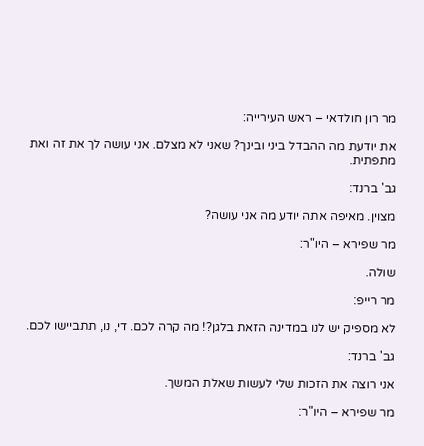מר רון חולדאי – ראש העירייה:

את יודעת מה ההבדל ביני ובינך? שאני לא מצלם. אני עושה לך את זה ואת מתפתית.

גב' ברנד:

מצוין. מאיפה אתה יודע מה אני עושה?

מר שפירא – היו"ר:

שולה.

מר רייפ:

לא מספיק יש לנו במדינה הזאת בלגן?! מה קרה לכם. די, נו, תתביישו לכם.

גב' ברנד:

אני רוצה את הזכות שלי לעשות שאלת המשך.

מר שפירא – היו"ר: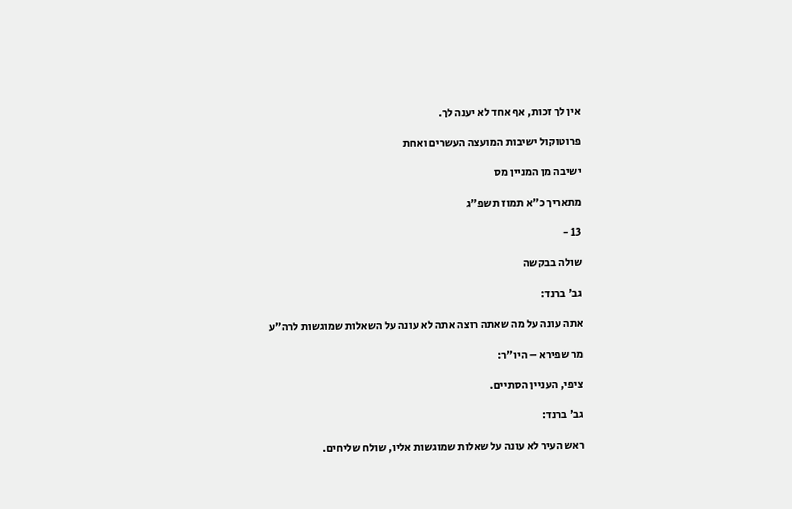אין לך זכות, אף אחד לא יענה לך.

פרוטוקול ישיבות המועצה העשרים ואחת

ישיבה מן המניין מס

מתאריך כ"א תמוז תשפ"ג

13 -

שולה בבקשה

גב' ברנד:

אתה עונה על מה שאתה רוצה אתה לא עונה על השאלות שמוגשות לרה"ע

מר שפירא – היו"ר:

ציפי, העניין הסתיים.

גב' ברנד:

ראש העיר לא עונה על שאלות שמוגשות אליו, שולח שליחים.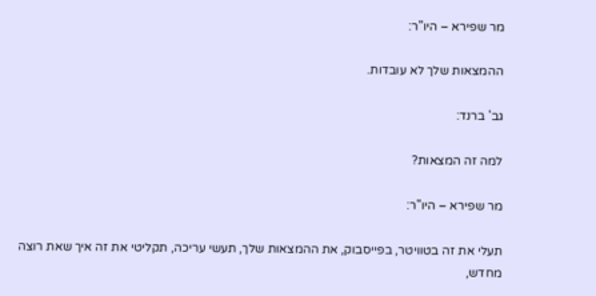מר שפירא – היו"ר:

ההמצאות שלך לא עובדות.

גב' ברנד:

למה זה המצאות?

מר שפירא – היו"ר:

תעלי את זה בטוויטר, בפייסבוק, את ההמצאות שלך, תעשי עריכה, תקליטי את זה איך שאת רוצה מחדש,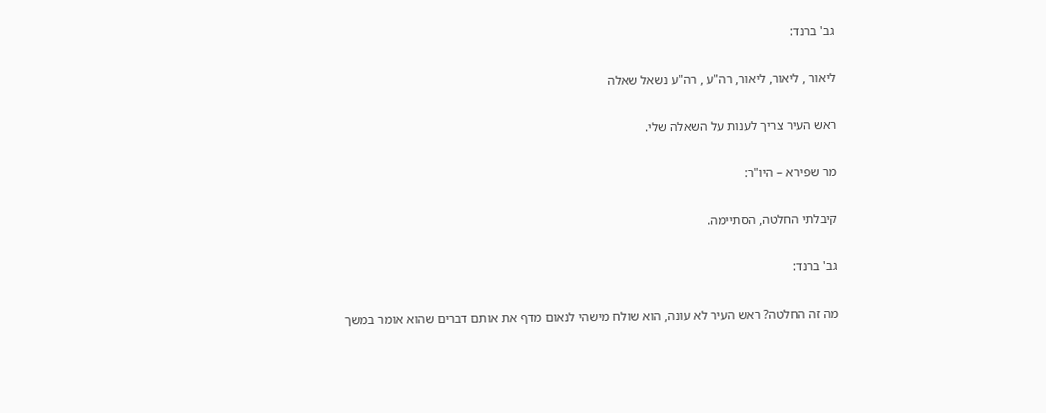גב' ברנד:

ליאור , ליאור, ליאור, רה"ע , רה"ע נשאל שאלה

ראש העיר צריך לענות על השאלה שלי.

מר שפירא – היו"ר:

קיבלתי החלטה, הסתיימה.

גב' ברנד:

מה זה החלטה? ראש העיר לא עונה, הוא שולח מישהי לנאום מדף את אותם דברים שהוא אומר במשך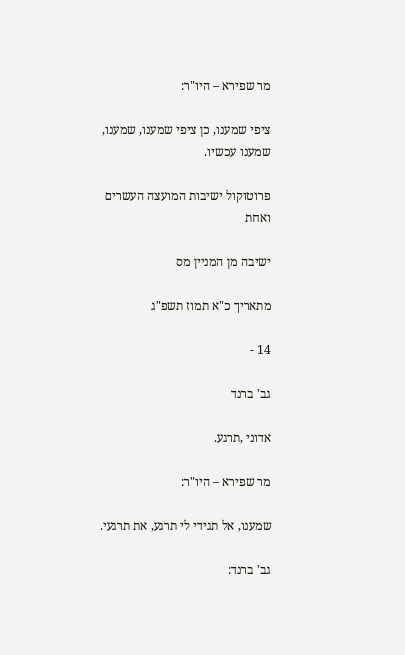מר שפירא – היו"ר:

ציפי שמענו, כן ציפי שמענו, שמענו, שמענו עכשיו.

פרוטוקול ישיבות המועצה העשרים ואחת

ישיבה מן המניין מס

מתאריך כ"א תמוז תשפ"ג

14 -

גב' ברנד

אדוני ,תרגע.

מר שפירא – היו"ר:

שמענו, אל תגידי לי תרגע, את תרגעי.

גב' ברנד: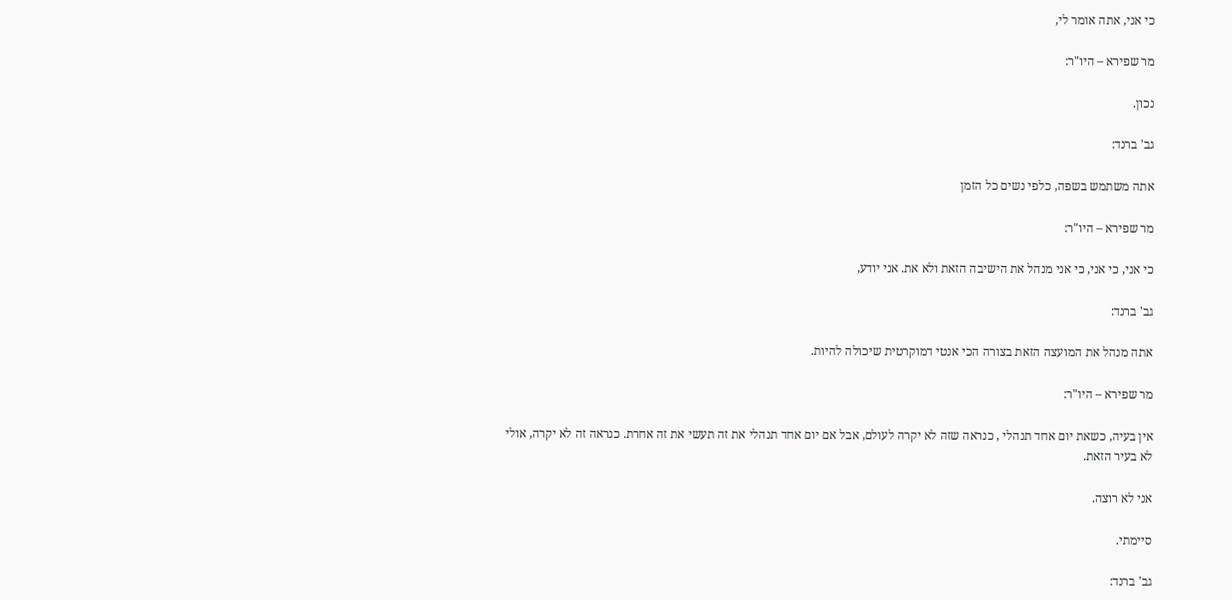כי אני, אתה אומר לי,

מר שפירא – היו"ר:

נכון.

גב' ברנד:

אתה משתמש בשפה, כלפי נשים כל הזמן

מר שפירא – היו"ר:

כי אני, כי אני, כי אני מנהל את הישיבה הזאת ולא את. אני יודע,

גב' ברנד:

אתה מנהל את המועצה הזאת בצורה הכי אנטי דמוקרטית שיכולה להיות.

מר שפירא – היו"ר:

אין בעיה, כשאת יום אחד תנהלי , כנראה שזה לא יקרה לעולם, אבל אם יום אחד תנהלי את זה תעשי את זה אחרת. כנראה זה לא יקרה, אולי לא בעיר הזאת.

אני לא רוצה.

סיימתי.

גב' ברנד: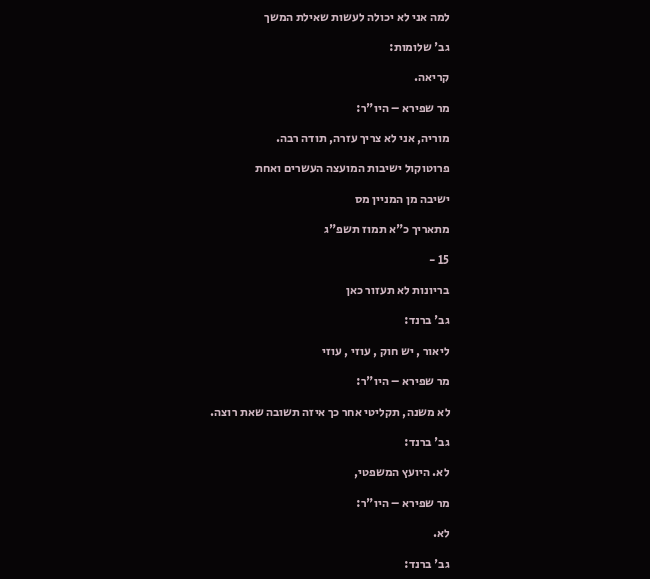למה אני לא יכולה לעשות שאילת המשך

גב' שלומות:

קריאה.

מר שפירא – היו"ר:

מוריה, אני לא צריך עזרה, תודה רבה.

פרוטוקול ישיבות המועצה העשרים ואחת

ישיבה מן המניין מס

מתאריך כ"א תמוז תשפ"ג

15 -

בריונות לא תעזור כאן

גב' ברנד:

ליאור , יש חוק , עוזי , עוזי

מר שפירא – היו"ר:

לא משנה, תקליטי אחר כך איזה תשובה שאת רוצה.

גב' ברנד:

לא. היועץ המשפטי,

מר שפירא – היו"ר:

לא.

גב' ברנד: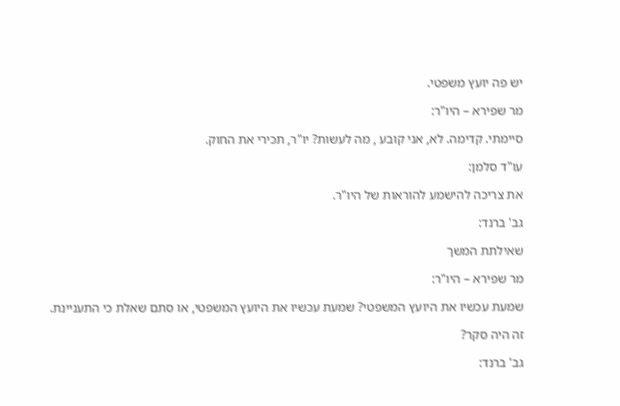יש פה יועץ משפטי.

מר שפירא – היו"ר:

סיימתי. קדימה. לא, אני קובע , מה לעשות? יו"ר, תכירי את החוק.

עו"ד סלמן:

את צריכה להישמע להוראות של היו"ר.

גב' ברנד:

שאילתת המשך

מר שפירא – היו"ר:

שמעת עכשיו את היועץ המשפטי? שמעת עכשיו את היועץ המשפטי, או סתם שאלת כי התעניינת.

זה היה סקר?

גב' ברנד: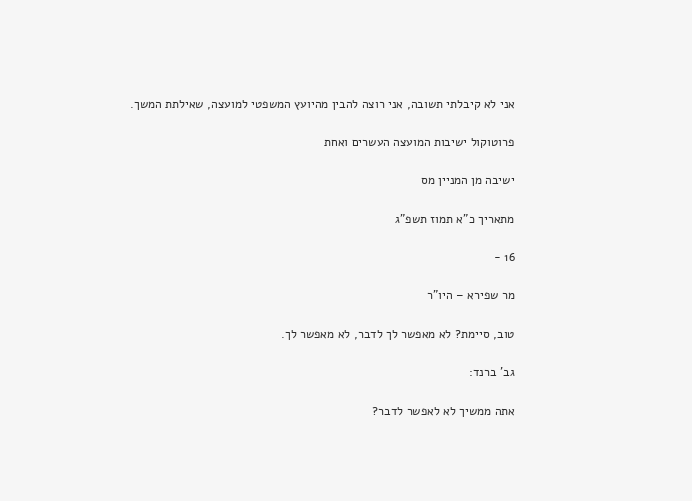אני לא קיבלתי תשובה, אני רוצה להבין מהיועץ המשפטי למועצה, שאילתת המשך.

פרוטוקול ישיבות המועצה העשרים ואחת

ישיבה מן המניין מס

מתאריך כ"א תמוז תשפ"ג

16 -

מר שפירא – היו"ר

טוב, סיימת? לא מאפשר לך לדבר, לא מאפשר לך.

גב' ברנד:

אתה ממשיך לא לאפשר לדבר?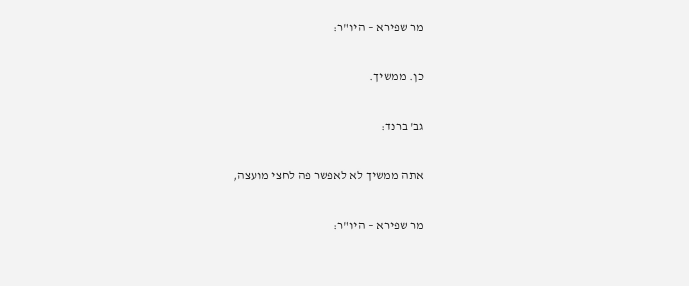מר שפירא – היו"ר:

כן. ממשיך.

גב' ברנד:

אתה ממשיך לא לאפשר פה לחצי מועצה,

מר שפירא – היו"ר: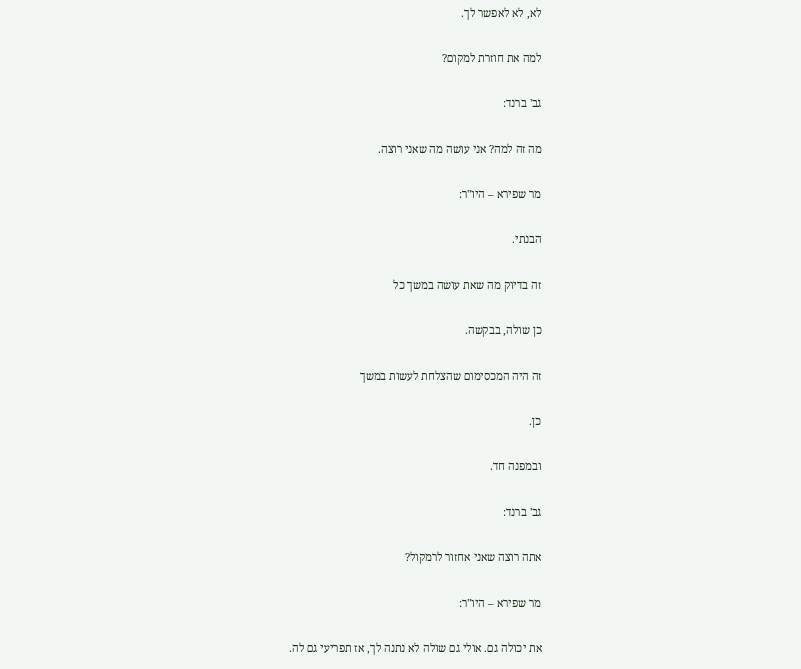לא, לא לאפשר לך.

למה את חוזרת למקום?

גב' ברנד:

מה זה למה? אני עושה מה שאני רוצה.

מר שפירא – היו"ר:

הבנתי.

זה בדיוק מה שאת עושה במשך כל

כן שולה, בבקשה.

זה היה המכסימום שהצלחת לעשות במשך

כן.

ובמפנה חד.

גב' ברנד:

אתה רוצה שאני אחזור לרמקול?

מר שפירא – היו"ר:

את יכולה גם. אולי גם שולה לא נתנה לך, אז תפריעי גם לה.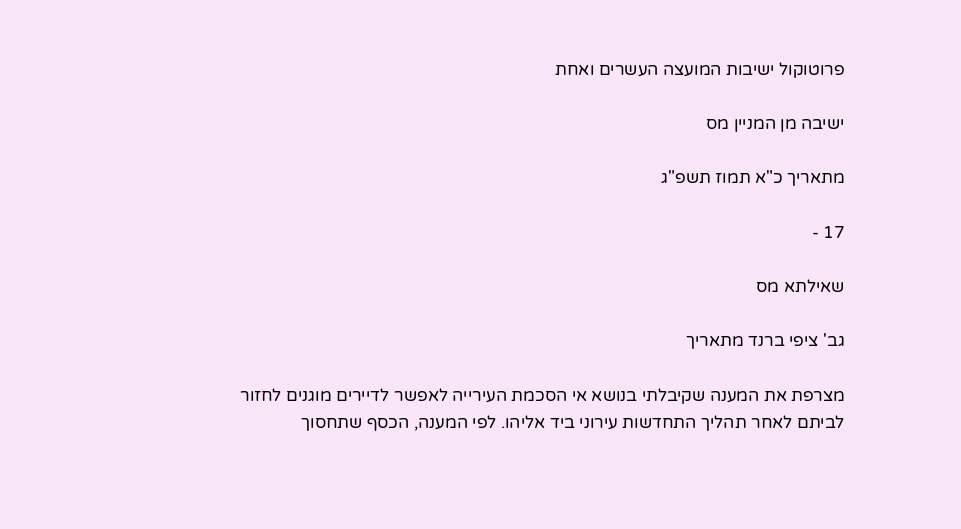פרוטוקול ישיבות המועצה העשרים ואחת

ישיבה מן המניין מס

מתאריך כ"א תמוז תשפ"ג

17 -

שאילתא מס

גב' ציפי ברנד מתאריך

מצרפת את המענה שקיבלתי בנושא אי הסכמת העירייה לאפשר לדיירים מוגנים לחזור לביתם לאחר תהליך התחדשות עירוני ביד אליהו. לפי המענה, הכסף שתחסוך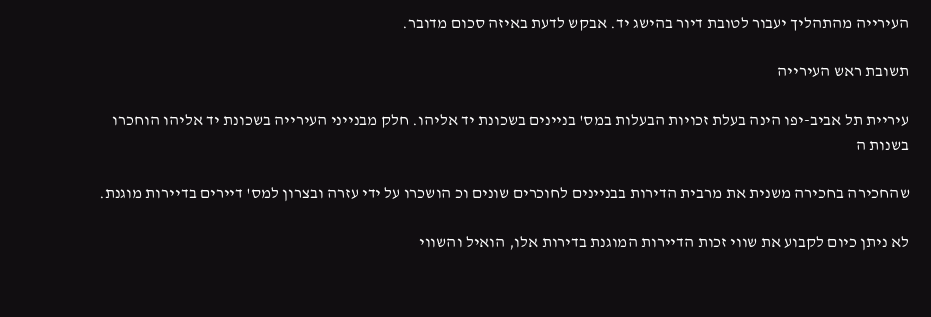העירייה מהתהליך יעבור לטובת דיור בהישג יד. אבקש לדעת באיזה סכום מדובר.

תשובת ראש העירייה

עיריית תל אביב-יפו הינה בעלת זכויות הבעלות במס' בניינים בשכונת יד אליהו. חלק מבנייני העירייה בשכונת יד אליהו הוחכרו בשנות ה

שהחכירה בחכירה משנית את מרבית הדירות בבניינים לחוכרים שונים וכ הושכרו על ידי עזרה ובצרון למס' דיירים בדיירות מוגנת.

לא ניתן כיום לקבוע את שווי זכות הדיירות המוגנת בדירות אלו, הואיל והשווי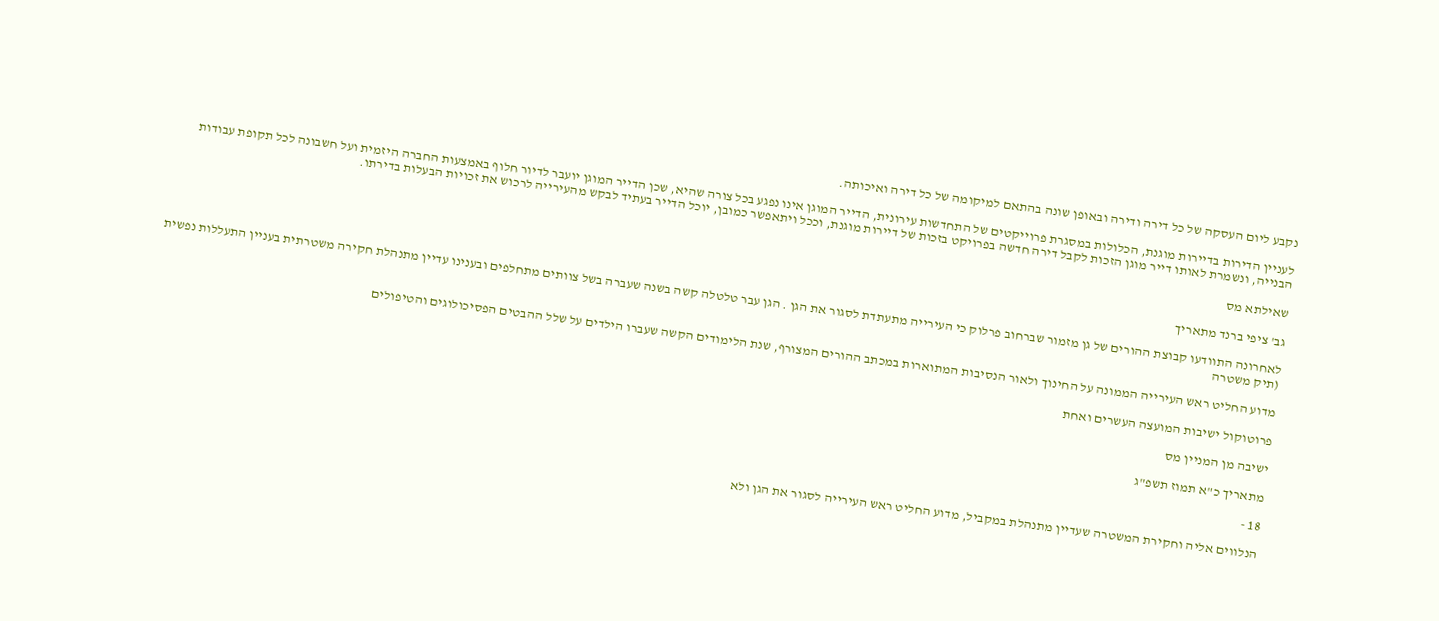נקבע ליום העסקה של כל דירה ודירה ובאופן שונה בהתאם למיקומה של כל דירה ואיכותה.

לעניין הדירות בדיירות מוגנת, הכלולות במסגרת פרוייקטים של התחדשות עירונית, הדייר המוגן אינו נפגע בכל צורה שהיא, שכן הדייר המוגן יועבר לדיור חלוף באמצעות החברה היזמית ועל חשבונה לכל תקופת עבודות הבנייה, ונשמרת לאותו דייר מוגן הזכות לקבל דירה חדשה בפרויקט בזכות של דיירות מוגנת, וככל ויתאפשר כמובן, יוכל הדייר בעתיד לבקש מהעירייה לרכוש את זכויות הבעלות בדירתו.

שאילתא מס

גב' ציפי ברנד מתאריך

לאחרונה התוודעו קבוצת ההורים של גן מזמור שברחוב פרלוק כי העירייה מתעתדת לסגור את הגן . הגן עבר טלטלה קשה בשנה שעברה בשל צוותים מתחלפים ובענינו עדיין מתנהלת חקירה משטרתית בעניין התעללות נפשית (תיק משטרה

מדוע החליט ראש העירייה הממונה על החינוך ולאור הנסיבות המתוארות במכתב ההורים המצורף, שנת הלימודים הקשה שעברו הילדים על שלל ההבטים הפסיכולוגים והטיפולים

פרוטוקול ישיבות המועצה העשרים ואחת

ישיבה מן המניין מס

מתאריך כ"א תמוז תשפ"ג

18 -

הנלווים אליה וחקירת המשטרה שעדיין מתנהלת במקביל, מדוע החליט ראש העירייה לסגור את הגן ולא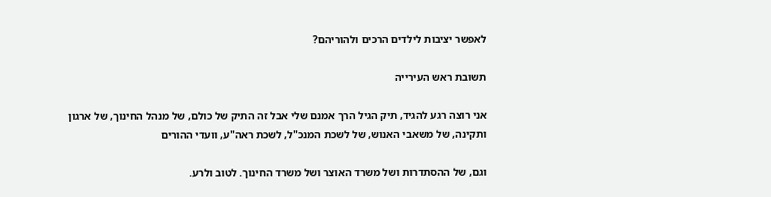לאפשר יציבות לילדים הרכים ולהוריהם?

תשובת ראש העירייה

אני רוצה רגע להגיד, תיק הגיל הרך אמנם שלי אבל זה התיק של כולם, של מנהל החינוך, של ארגון ותקינה, של משאבי האנוש, של לשכת המנכ"ל, לשכת ראה"ע, וועדי ההורים

וגם, של ההסתדרות ושל משרד האוצר ושל משרד החינוך. לטוב ולרע.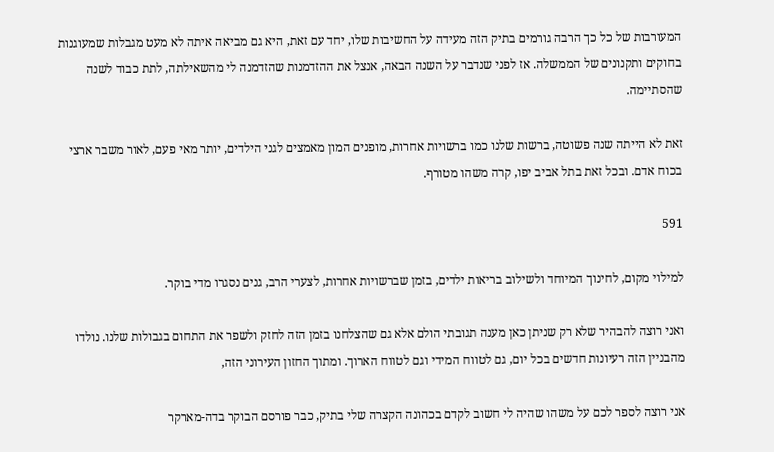המעורבות של כל כך הרבה גורמים בתיק הזה מעידה על החשיבות שלו, יחד עם זאת, היא גם מביאה איתה לא מעט מגבלות שמעוגנות בחוקים ותקנונים של הממשלה. אז לפני שנדבר על השנה הבאה, אנצל את ההזדמנות שהזדמנה לי מהשאילתה, לתת כבוד לשנה שהסתיימה.

זאת לא הייתה שנה פשוטה, ברשות שלנו כמו ברשויות אחרות, מופנים המון מאמצים לגני הילדים, יותר מאי פעם, לאור משבר ארצי בכוח אדם. ובכל זאת בתל אביב יפו, קרה משהו מטורף.

591

למילוי מקום, לחינוך המיוחד ולשילוב בריאות ילדים, בזמן שברשויות אחרות, לצערי הרב, גנים נסגרו מדי בוקר.

ואני רוצה להבהיר שלא רק שניתן כאן מענה תגובתי הולם אלא גם שהצלחנו בזמן הזה לחזק ולשפר את התחום בגבולות שלנו. נולדו מהבניין הזה רעיונות חדשים בכל יום, גם לטווח המידי וגם לטווח הארוך. ומתוך החזון העירוני הזה,

אני רוצה לספר לכם על משהו שהיה לי חשוב לקדם בכהונה הקצרה שלי בתיק, כבר פורסם הבוקר בדה-מארקר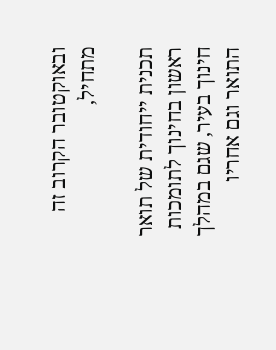ובאוקטובר הקרוב זה מתחיל,

תכנית ייחודית של תואר ראשון בחינוך לתומכות חינוך בעיר, שגם במהלך התואר וגם אחריו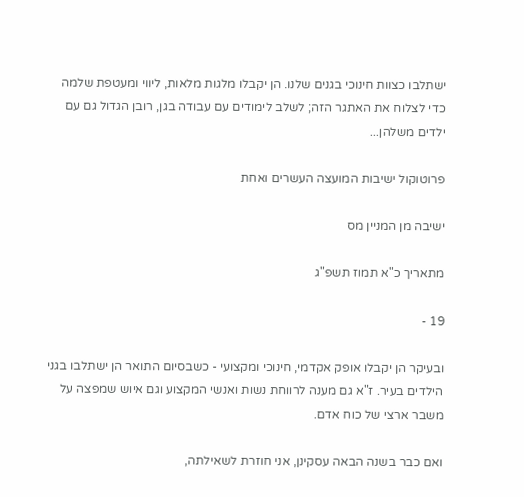ישתלבו כצוות חינוכי בגנים שלנו. הן יקבלו מלגות מלאות, ליווי ומעטפת שלמה כדי לצלוח את האתגר הזה; לשלב לימודים עם עבודה בגן, רובן הגדול גם עם ילדים משלהן...

פרוטוקול ישיבות המועצה העשרים ואחת

ישיבה מן המניין מס

מתאריך כ"א תמוז תשפ"ג

19 -

ובעיקר הן יקבלו אופק אקדמי, חינוכי ומקצועי - כשבסיום התואר הן ישתלבו בגני הילדים בעיר. ז"א גם מענה לרווחת נשות ואנשי המקצוע וגם איוש שמפצה על משבר ארצי של כוח אדם.

ואם כבר בשנה הבאה עסקינן, אני חוזרת לשאילתה,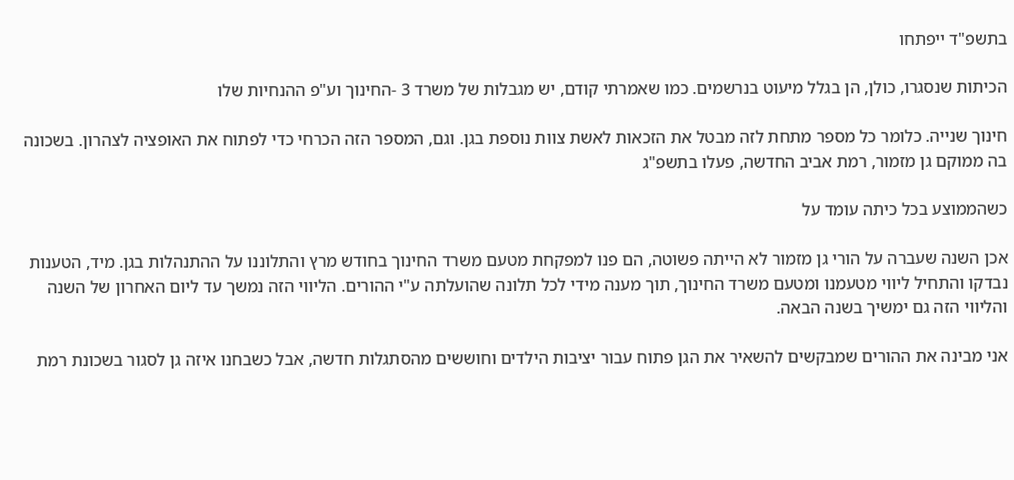בתשפ"ד ייפתחו

הכיתות שנסגרו, כולן, הן בגלל מיעוט בנרשמים. כמו שאמרתי קודם, יש מגבלות של משרד 3 -החינוך וע"פ ההנחיות שלו

חינוך שנייה. כלומר כל מספר מתחת לזה מבטל את הזכאות לאשת צוות נוספת בגן. וגם, המספר הזה הכרחי כדי לפתוח את האופציה לצהרון. בשכונה בה ממוקם גן מזמור, רמת אביב החדשה, פעלו בתשפ"ג

כשהממוצע בכל כיתה עומד על

אכן השנה שעברה על הורי גן מזמור לא הייתה פשוטה, הם פנו למפקחת מטעם משרד החינוך בחודש מרץ והתלוננו על ההתנהלות בגן. מיד, הטענות נבדקו והתחיל ליווי מטעמנו ומטעם משרד החינוך, תוך מענה מידי לכל תלונה שהועלתה ע"י ההורים. הליווי הזה נמשך עד ליום האחרון של השנה והליווי הזה גם ימשיך בשנה הבאה.

אני מבינה את ההורים שמבקשים להשאיר את הגן פתוח עבור יציבות הילדים וחוששים מהסתגלות חדשה, אבל כשבחנו איזה גן לסגור בשכונת רמת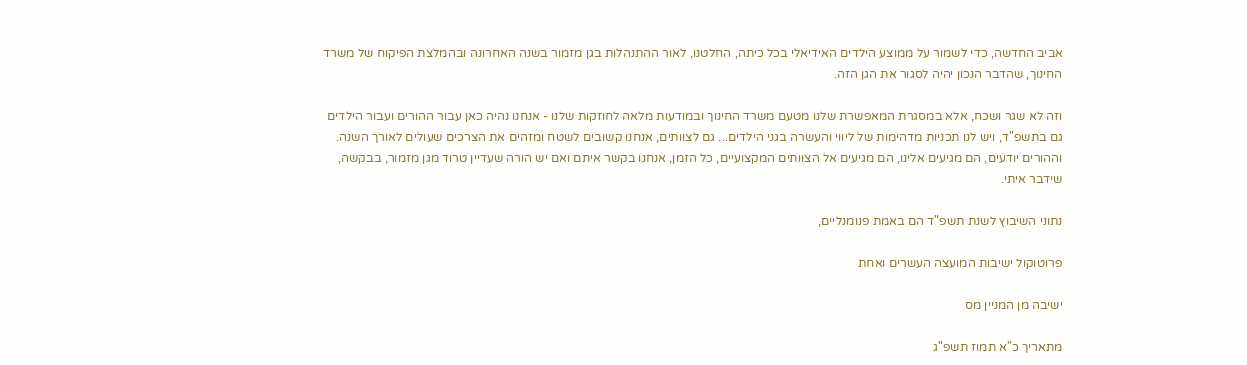אביב החדשה, כדי לשמור על ממוצע הילדים האידיאלי בכל כיתה, החלטנו, לאור ההתנהלות בגן מזמור בשנה האחרונה ובהמלצת הפיקוח של משרד החינוך, שהדבר הנכון יהיה לסגור את הגן הזה.

וזה לא שגר ושכח, אלא במסגרת המאפשרת שלנו מטעם משרד החינוך ובמודעות מלאה לחוזקות שלנו - אנחנו נהיה כאן עבור ההורים ועבור הילדים גם בתשפ"ד, ויש לנו תכניות מדהימות של ליווי והעשרה בגני הילדים... גם לצוותים, אנחנו קשובים לשטח ומזהים את הצרכים שעולים לאורך השנה. וההורים יודעים, הם מגיעים אלינו, הם מגיעים אל הצוותים המקצועיים, כל הזמן, אנחנו בקשר איתם ואם יש הורה שעדיין טרוד מגן מזמור, בבקשה, שידבר איתי.

נתוני השיבוץ לשנת תשפ"ד הם באמת פנומנליים,

פרוטוקול ישיבות המועצה העשרים ואחת

ישיבה מן המניין מס

מתאריך כ"א תמוז תשפ"ג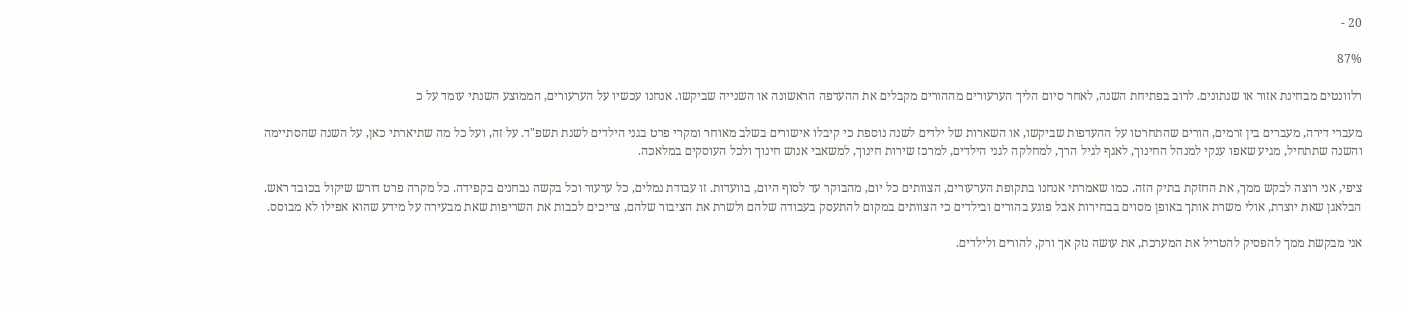20 -

87%

רלוונטים מבחינת אזור או שנתונים. לרוב בפתיחת השנה, לאחר סיום הליך הערעורים מההורים מקבלים את ההעדפה הראשונה או השנייה שביקשו. אנחנו עכשיו על הערעורים, הממוצע השנתי עומד על כ

מעברי דירה, מעברים בין זרמים, הורים שהתחרטו על ההעדפות שביקשו, או השארות של ילדים לשנה נוספת כי קיבלו אישורים בשלב מאוחר ומקרי פרט בגני הילדים לשנת תשפ"ד. על זה, ועל כל מה שתיארתי כאן, על השנה שהסתיימה והשנה שתתחיל, מגיע שאפו ענקי למנהל החינוך, לאגף לגיל הרך, למחלקה לגני הילדים, למרכז שירות חינוך, למשאבי אנוש חינוך ולכל העוסקים במלאכה.

ציפי, אני רוצה לבקש ממך, את החזקת בתיק הזה. כמו שאמרתי אנחנו בתקופת הערעורים, הצוותים כל יום, מהבוקר עד לסוף היום, בוועדות. זו עבודת נמלים, כל ערעור וכל בקשה נבחנים בקפידה. כל מקרה פרט דורש שיקול בכובד ראש. הבלאגן שאת יוצרת, אולי משרת אותך באופן מסוים בבחירות אבל פוגע בהורים ובילדים כי הצוותים במקום להתעסק בעבודה שלהם ולשרת את הציבור שלהם, צריכים לכבות את השריפות שאת מבעירה על מידע שהוא אפילו לא מבוסס.

אני מבקשת ממך להפסיק להטריל את המערכת, את עושה נזק אך ורק, להורים ולילדים.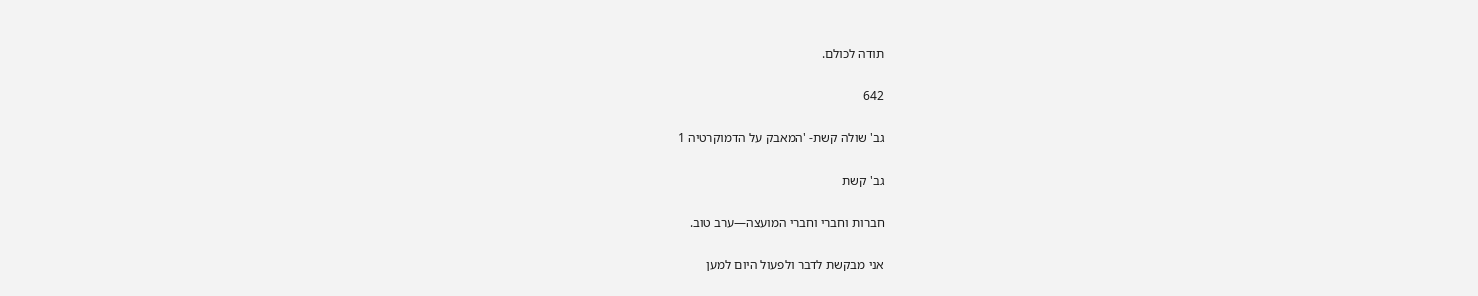תודה לכולם.

642

גב' שולה קשת- 'המאבק על הדמוקרטיה 1

גב' קשת

חברות וחברי וחברי המועצה—ערב טוב.

אני מבקשת לדבר ולפעול היום למען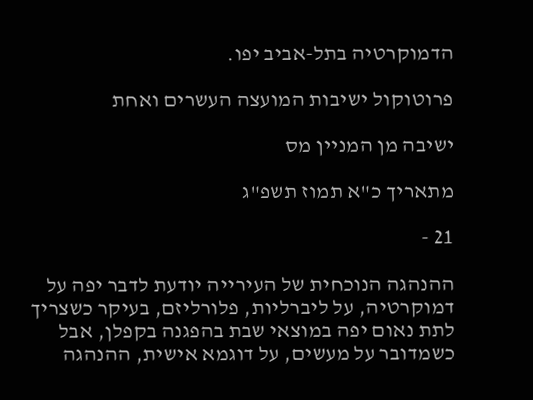הדמוקרטיה בתל-אביב יפו.

פרוטוקול ישיבות המועצה העשרים ואחת

ישיבה מן המניין מס

מתאריך כ"א תמוז תשפ"ג

21 -

ההנהגה הנוכחית של העירייה יודעת לדבר יפה על דמוקרטיה, על ליברליות, פלורליזם, בעיקר כשצריך לתת נאום יפה במוצאי שבת בהפגנה בקפלן, אבל כשמדובר על מעשים, על דוגמא אישית, ההנהגה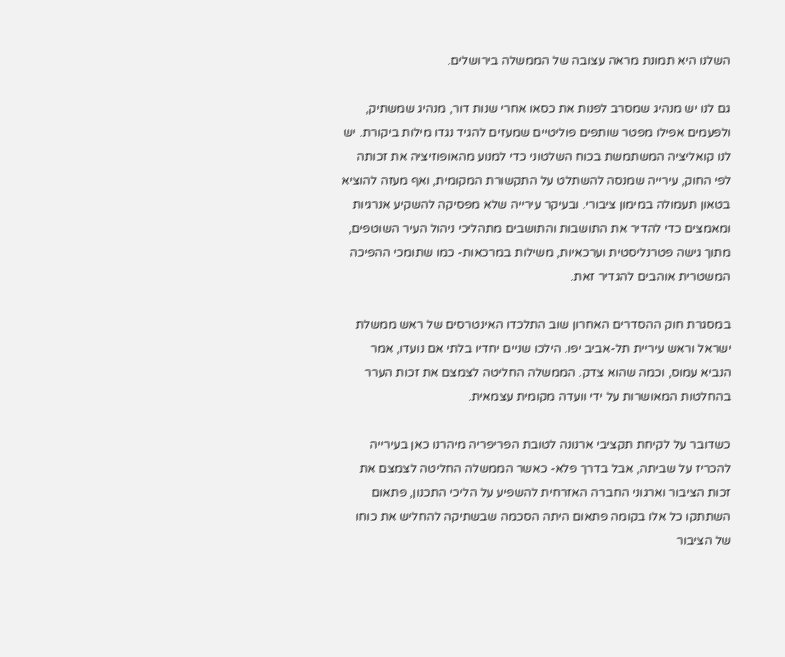השלנו היא תמונת מראה עצובה של הממשלה בירושלים.

גם לנו יש מנהיג שמסרב לפנות את כסאו אחרי שנות דור, מנהיג שמשתיק, ולפעמים אפילו מפטר שותפים פוליטיים שמעזים להגיד נגדו מילות ביקורת. יש לנו קואליציה המשתמשת בכוח השלטוני כדי למנוע מהאופוזיציה את זכותה לפי החוק, עירייה שמנסה להשתלט על התקשורת המקומית, ואף מעזה להוציא בטאון תעמולה במימון ציבורי. ובעיקר עירייה שלא מפסיקה להשקיע אנרגיות ומאמצים כדי להדיר את התושבות והתושבים מתהליכי ניהול העיר השוטפים, מתוך גישה פטרנליסטית וערכאיות, משילות במרכאות- כמו שתומכי ההפיכה המשטרית אוהבים להגדיר זאת.

במסגרת חוק ההסדרים האחרון שוב התלכדו האינטרסים של ראש ממשלת ישראל וראש עיריית תל-אביב יפו. הילכו שניים יחדיו בלתי אם נועדו, אמר הנביא עמוס, וכמה שהוא צדק. הממשלה החליטה לצמצם את זכות הערר בהחלטות המאושרות על ידי וועדה מקומית עצמאית.

כשדובר על לקיחת תקציבי ארנונה לטובת הפריפריה מיהרנו כאן בעירייה להכריז על שביתה, אבל בדרך פלא- כאשר הממשלה החליטה לצמצם את זכות הציבור וארגוני החברה האזרחית להשפיע על הליכי התכנון, פתאום השתתקו כל אלו בקומה פתאום היתה הסכמה שבשתיקה להחליש את כוחו של הציבור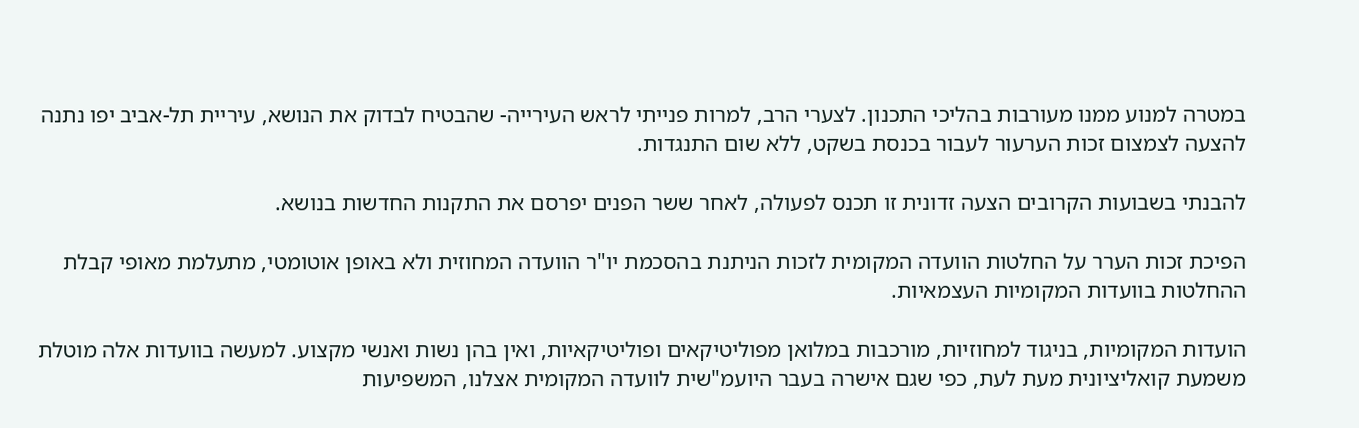במטרה למנוע ממנו מעורבות בהליכי התכנון. לצערי הרב, למרות פנייתי לראש העירייה- שהבטיח לבדוק את הנושא, עיריית תל-אביב יפו נתנה להצעה לצמצום זכות הערעור לעבור בכנסת בשקט, ללא שום התנגדות.

להבנתי בשבועות הקרובים הצעה זדונית זו תכנס לפעולה, לאחר ששר הפנים יפרסם את התקנות החדשות בנושא.

הפיכת זכות הערר על החלטות הוועדה המקומית לזכות הניתנת בהסכמת יו"ר הוועדה המחוזית ולא באופן אוטומטי, מתעלמת מאופי קבלת ההחלטות בוועדות המקומיות העצמאיות.

הועדות המקומיות, בניגוד למחוזיות, מורכבות במלואן מפוליטיקאים ופוליטיקאיות, ואין בהן נשות ואנשי מקצוע. למעשה בוועדות אלה מוטלת משמעת קואליציונית מעת לעת, כפי שגם אישרה בעבר היועמ"שית לוועדה המקומית אצלנו, המשפיעות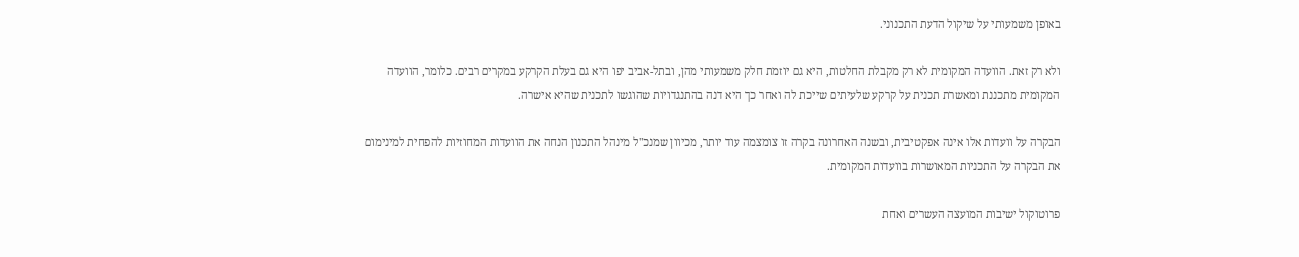באופן משמעותי על שיקול הדעת התכנוני.

ולא רק זאת. הוועדה המקומית לא רק מקבלת החלטות, היא גם יוזמת חלק משמעותי מהן, ובתל-אביב יפו היא גם בעלת הקרקע במקרים רבים. כלומר, הוועדה המקומית מתכננת ומאשרת תכנית על קרקע שלעיתים שייכת לה ואחר כך היא דנה בהתנגדויות שהוגשו לתכנית שהיא אישרה.

הבקרה על וועדות אלו אינה אפקטיבית, ובשנה האחרונה בקרה זו צומצמה עוד יותר, מכיוון שמנכ"ל מינהל התכנון הנחה את הוועדות המחוזיות להפחית למינימום את הבקרה על התכניות המאושרות בוועדות המקומית.

פרוטוקול ישיבות המועצה העשרים ואחת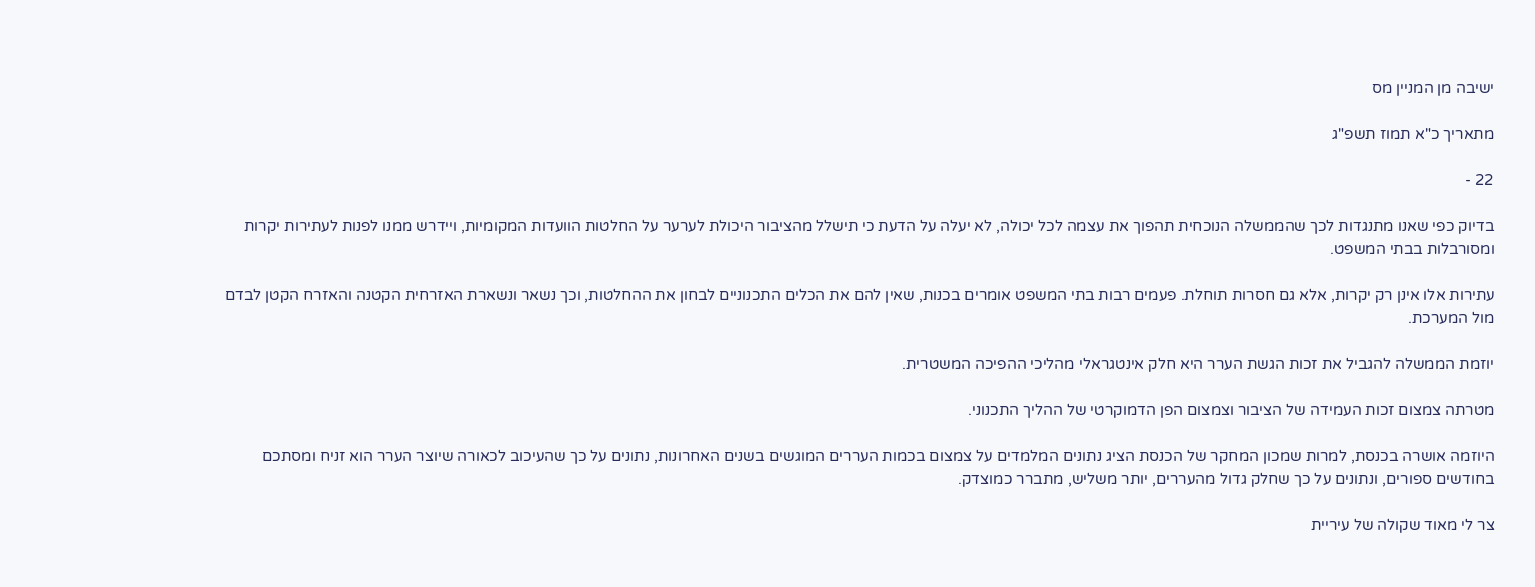ישיבה מן המניין מס

מתאריך כ"א תמוז תשפ"ג

22 -

בדיוק כפי שאנו מתנגדות לכך שהממשלה הנוכחית תהפוך את עצמה לכל יכולה, לא יעלה על הדעת כי תישלל מהציבור היכולת לערער על החלטות הוועדות המקומיות, ויידרש ממנו לפנות לעתירות יקרות ומסורבלות בבתי המשפט.

עתירות אלו אינן רק יקרות, אלא גם חסרות תוחלת. פעמים רבות בתי המשפט אומרים בכנות, שאין להם את הכלים התכנוניים לבחון את ההחלטות, וכך נשאר ונשארת האזרחית הקטנה והאזרח הקטן לבדם מול המערכת.

יוזמת הממשלה להגביל את זכות הגשת הערר היא חלק אינטגראלי מהליכי ההפיכה המשטרית.

מטרתה צמצום זכות העמידה של הציבור וצמצום הפן הדמוקרטי של ההליך התכנוני.

היוזמה אושרה בכנסת, למרות שמכון המחקר של הכנסת הציג נתונים המלמדים על צמצום בכמות העררים המוגשים בשנים האחרונות, נתונים על כך שהעיכוב לכאורה שיוצר הערר הוא זניח ומסתכם בחודשים ספורים, ונתונים על כך שחלק גדול מהעררים, יותר משליש, מתברר כמוצדק.

צר לי מאוד שקולה של עיריית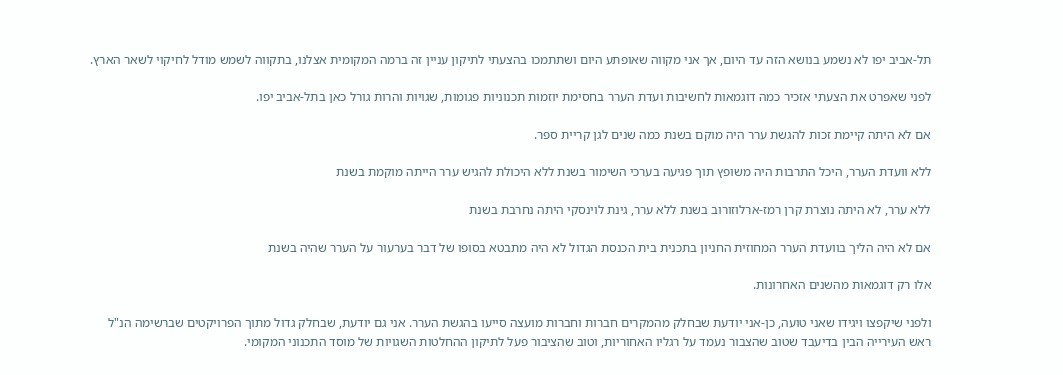תל-אביב יפו לא נשמע בנושא הזה עד היום, אך אני מקווה שאופתע היום ושתתמכו בהצעתי לתיקון עניין זה ברמה המקומית אצלנו, בתקווה לשמש מודל לחיקוי לשאר הארץ.

לפני שאפרט את הצעתי אזכיר כמה דוגמאות לחשיבות ועדת הערר בחסימת יוזמות תכנוניות פגומות, שגויות והרות גורל כאן בתל-אביב יפו.

אם לא היתה קיימת זכות להגשת ערר היה מוקם בשנת כמה שנים לגן קריית ספר.

ללא וועדת הערר, היכל התרבות היה משופץ תוך פגיעה בערכי השימור בשנת ללא היכולת להגיש ערר הייתה מוקמת בשנת

ללא ערר, לא היתה נוצרת קרן רמז-ארלוזורוב בשנת ללא ערר, גינת לוינסקי היתה נחרבת בשנת

אם לא היה הליך בוועדת הערר המחוזית החניון בתכנית בית הכנסת הגדול לא היה מתבטא בסופו של דבר בערעור על הערר שהיה בשנת

אלו רק דוגמאות מהשנים האחרונות.

ולפני שיקפצו ויגידו שאני טועה, כן-אני יודעת שבחלק מהמקרים חברות וחברות מועצה סייעו בהגשת הערר. אני גם יודעת, שבחלק גדול מתוך הפרויקטים שברשימה הנ"ל ראש העירייה הבין בדיעבד שטוב שהצבור נעמד על רגליו האחוריות, וטוב שהציבור פעל לתיקון ההחלטות השגויות של מוסד התכנוני המקומי.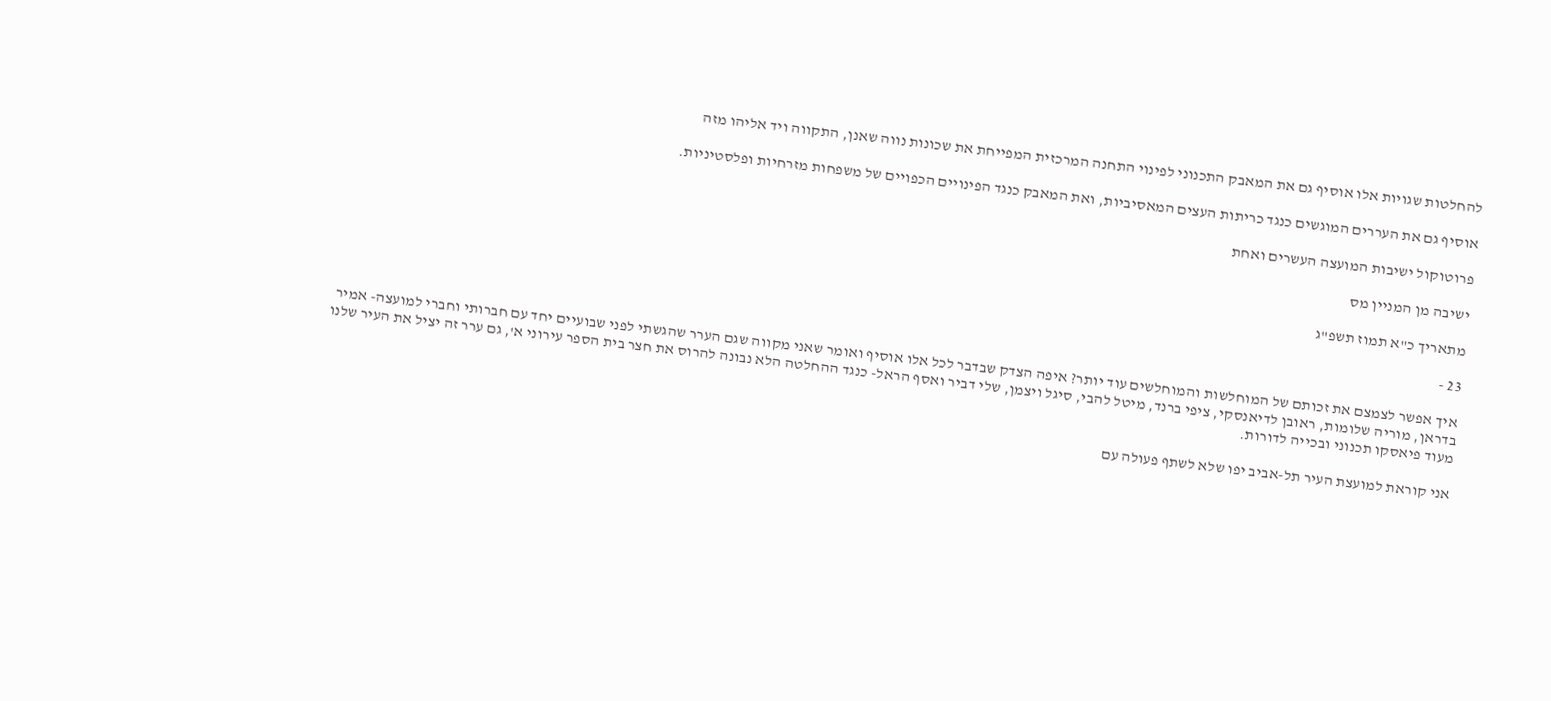להחלטות שגויות אלו אוסיף גם את המאבק התכנוני לפינוי התחנה המרכזית המפייחת את שכונות נווה שאנן, התקווה ויד אליהו מזה

אוסיף גם את העררים המוגשים כנגד כריתות העצים המאסיביות, ואת המאבק כנגד הפינויים הכפויים של משפחות מזרחיות ופלסטיניות.

פרוטוקול ישיבות המועצה העשרים ואחת

ישיבה מן המניין מס

מתאריך כ"א תמוז תשפ"ג

23 -

איך אפשר לצמצם את זכותם של המוחלשות והמוחלשים עוד יותר? איפה הצדק שבדבר לכל אלו אוסיף ואומר שאני מקווה שגם הערר שהגשתי לפני שבועיים יחד עם חברותי וחברי למועצה- אמיר בדראן, מוריה שלומות, ראובן לדיאנסקי, ציפי ברנד, מיטל להבי, סיגל ויצמן, שלי דביר ואסף הראל- כנגד ההחלטה הלא נבונה להרוס את חצר בית הספר עירוני א', גם ערר זה יציל את העיר שלנו מעוד פיאסקו תכנוני ובכייה לדורות.

אני קוראת למועצת העיר תל-אביב יפו שלא לשתף פעולה עם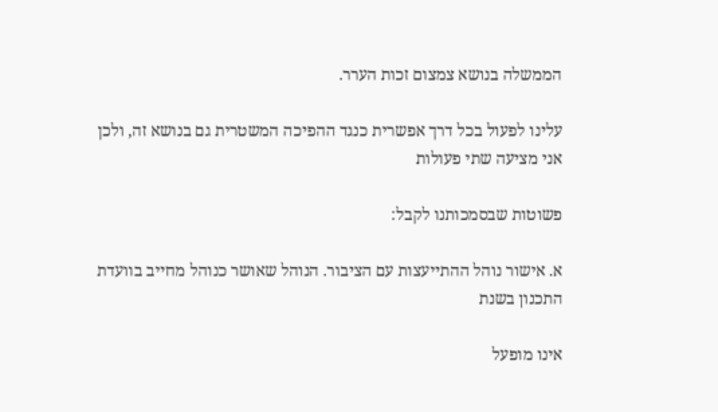הממשלה בנושא צמצום זכות הערר.

עלינו לפעול בכל דרך אפשרית כנגד ההפיכה המשטרית גם בנושא זה, ולכן אני מציעה שתי פעולות

פשוטות שבסמכותנו לקבל:

א. אישור נוהל ההתייעצות עם הציבור. הנוהל שאושר כנוהל מחייב בוועדת התכנון בשנת

אינו מופעל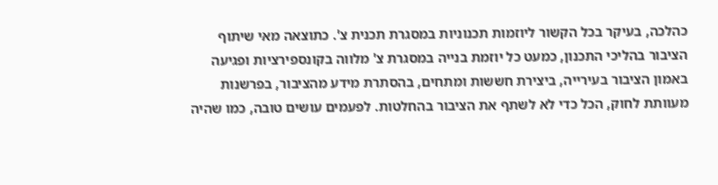כהלכה, בעיקר בכל הקשור ליוזמות תכנוניות במסגרת תכנית צ'. כתוצאה מאי שיתוף הציבור בהליכי התכנון, כמעט כל יוזמת בנייה במסגרת צ' מלווה בקונספירציות ופגיעה באמון הציבור בעירייה, ביצירת חששות ומתחים, בהסתרת מידע מהציבור, בפרשנות מעוותת לחוק, הכל כדי לא לשתף את הציבור בהחלטות. לפעמים עושים טובה, כמו שהיה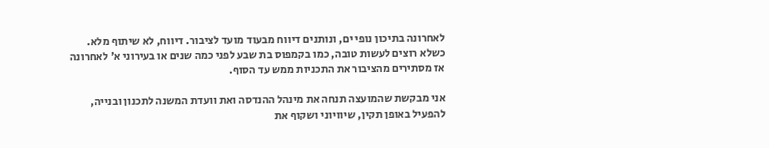לאחרונה בתיכון נופי ים, ונותנים דיווח מבעוד מועד לציבור. דיווח, לא שיתוף מלא. כשלא רוצים לעשות טובה, כמו בקמפוס בת שבע לפני כמה שנים או בעירוני א' לאחרונה אז מסתירים מהציבור את התכניות ממש עד הסוף.

אני מבקשת שהמועצה תנחה את מינהל ההנדסה ואת וועדת המשנה לתכנון ובנייה, להפעיל באופן תקין, שיוויוני ושקוף את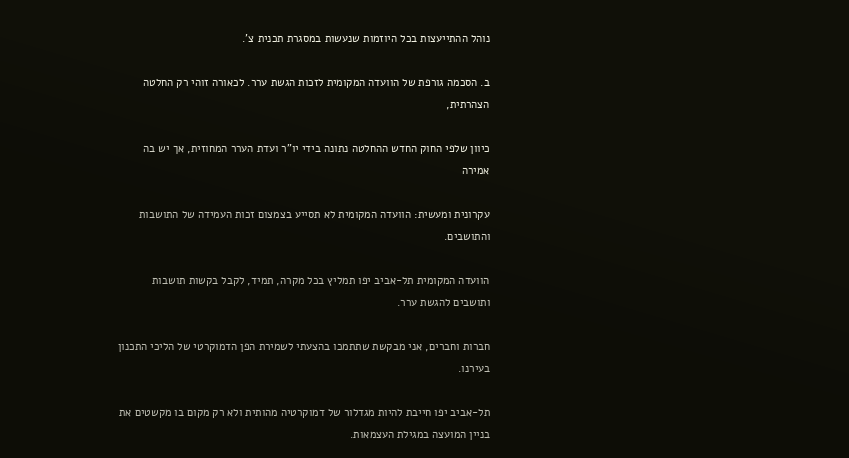נוהל ההתייעצות בכל היוזמות שנעשות במסגרת תכנית צ'.

ב. הסכמה גורפת של הוועדה המקומית לזכות הגשת ערר. לכאורה זוהי רק החלטה הצהרתית,

כיוון שלפי החוק החדש ההחלטה נתונה בידי יו"ר ועדת הערר המחוזית, אך יש בה אמירה

עקרונית ומעשית: הוועדה המקומית לא תסייע בצמצום זכות העמידה של התושבות והתושבים.

הוועדה המקומית תל-אביב יפו תמליץ בכל מקרה, תמיד, לקבל בקשות תושבות ותושבים להגשת ערר.

חברות וחברים, אני מבקשת שתתמכו בהצעתי לשמירת הפן הדמוקרטי של הליכי התכנון בעירנו.

תל-אביב יפו חייבת להיות מגדלור של דמוקרטיה מהותית ולא רק מקום בו מקשטים את בניין המועצה במגילת העצמאות.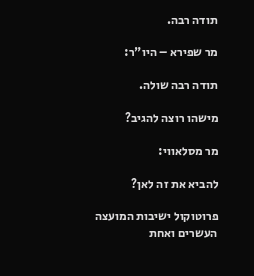תודה רבה.

מר שפירא – היו"ר:

תודה רבה שולה.

מישהו רוצה להגיב?

מר מסלאווי:

להביא את זה לאן?

פרוטוקול ישיבות המועצה העשרים ואחת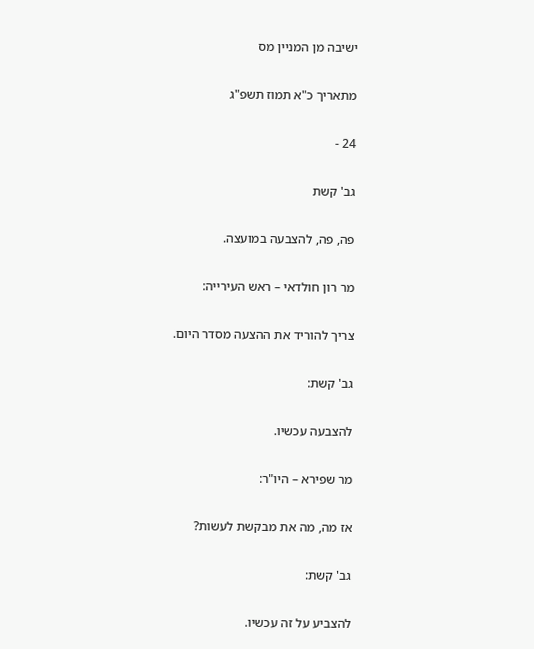ישיבה מן המניין מס

מתאריך כ"א תמוז תשפ"ג

24 -

גב' קשת

פה, פה, להצבעה במועצה.

מר רון חולדאי – ראש העירייה:

צריך להוריד את ההצעה מסדר היום.

גב' קשת:

להצבעה עכשיו.

מר שפירא – היו"ר:

אז מה, מה את מבקשת לעשות?

גב' קשת:

להצביע על זה עכשיו.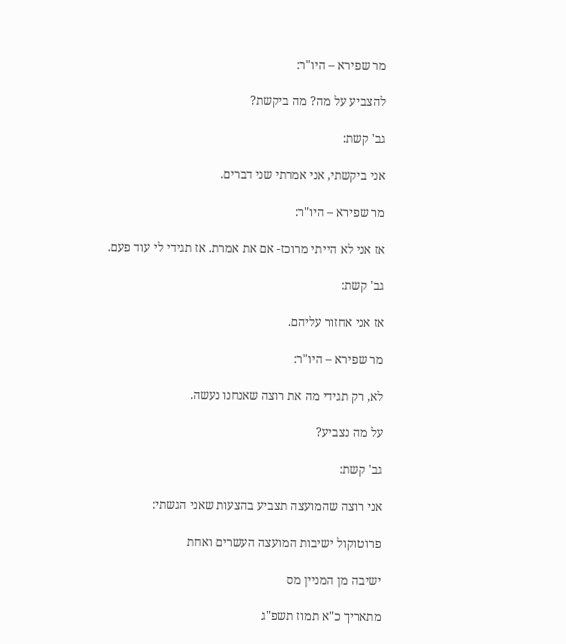מר שפירא – היו"ר:

להצביע על מה? מה ביקשת?

גב' קשת:

אני ביקשתי, אני אמרתי שני דברים.

מר שפירא – היו"ר:

אז אני לא הייתי מרוכז- אם את אמרת. אז תגידי לי עוד פעם.

גב' קשת:

אז אני אחזור עליהם.

מר שפירא – היו"ר:

לא, רק תגידי מה את רוצה שאנחנו נעשה.

על מה נצביע?

גב' קשת:

אני רוצה שהמועצה תצביע בהצעות שאני הגשתי:

פרוטוקול ישיבות המועצה העשרים ואחת

ישיבה מן המניין מס

מתאריך כ"א תמוז תשפ"ג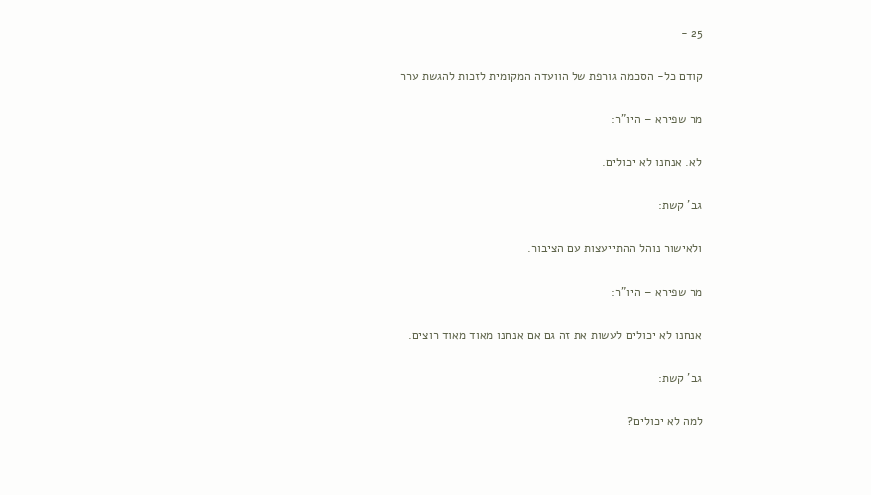25 -

קודם כל- הסכמה גורפת של הוועדה המקומית לזכות להגשת ערר

מר שפירא – היו"ר:

לא. אנחנו לא יכולים.

גב' קשת:

ולאישור נוהל ההתייעצות עם הציבור.

מר שפירא – היו"ר:

אנחנו לא יכולים לעשות את זה גם אם אנחנו מאוד מאוד רוצים.

גב' קשת:

למה לא יכולים?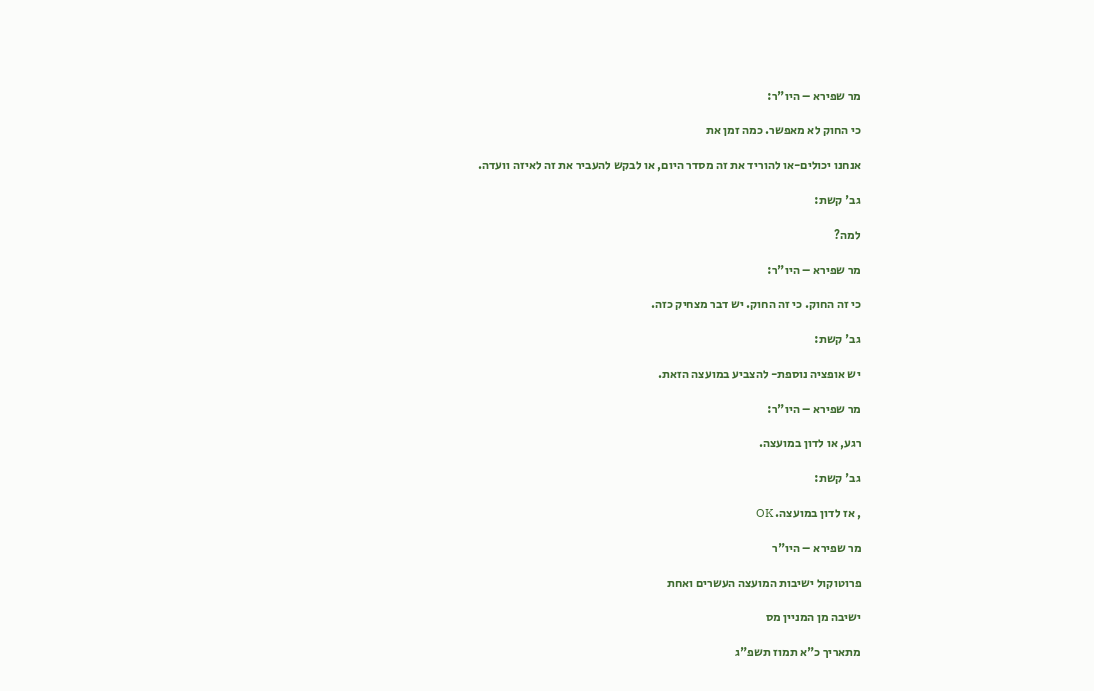מר שפירא – היו"ר:

כי החוק לא מאפשר. כמה זמן את

אנחנו יכולים-או להוריד את זה מסדר היום, או לבקש להעביר את זה לאיזה וועדה.

גב' קשת:

למה?

מר שפירא – היו"ר:

כי זה החוק. כי זה החוק. יש דבר מצחיק כזה.

גב' קשת:

יש אופציה נוספת- להצביע במועצה הזאת.

מר שפירא – היו"ר:

רגע, או לדון במועצה.

גב' קשת:

, אז לדון במועצה. OK

מר שפירא – היו"ר

פרוטוקול ישיבות המועצה העשרים ואחת

ישיבה מן המניין מס

מתאריך כ"א תמוז תשפ"ג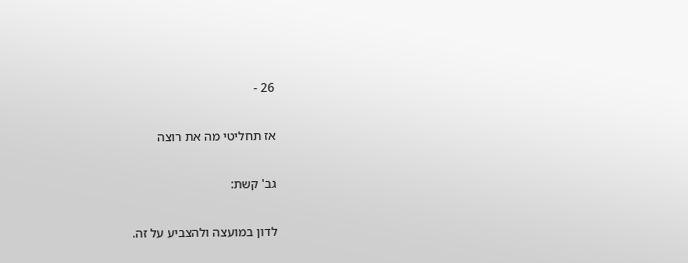26 -

אז תחליטי מה את רוצה

גב' קשת:

לדון במועצה ולהצביע על זה.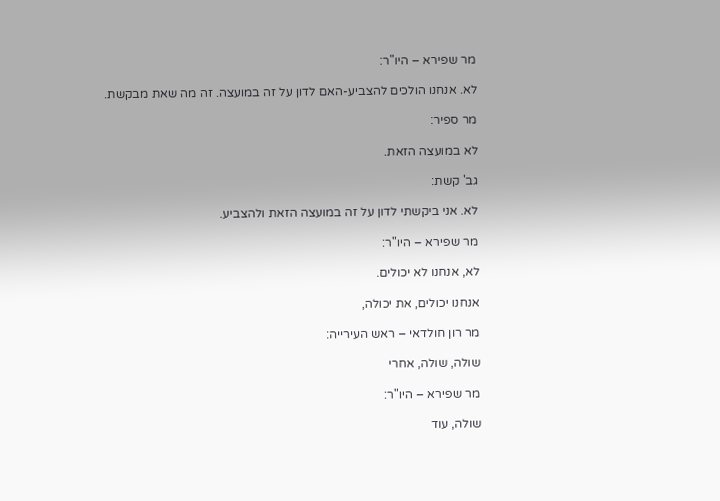מר שפירא – היו"ר:

לא. אנחנו הולכים להצביע-האם לדון על זה במועצה. זה מה שאת מבקשת.

מר ספיר:

לא במועצה הזאת.

גב' קשת:

לא. אני ביקשתי לדון על זה במועצה הזאת ולהצביע.

מר שפירא – היו"ר:

לא, אנחנו לא יכולים.

אנחנו יכולים, את יכולה,

מר רון חולדאי – ראש העירייה:

שולה, שולה, אחרי

מר שפירא – היו"ר:

שולה, עוד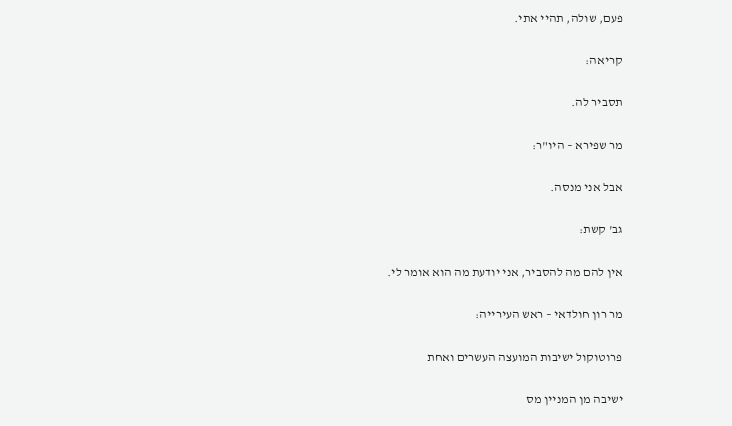פעם, שולה, תהיי אתי.

קריאה:

תסביר לה.

מר שפירא – היו"ר:

אבל אני מנסה.

גב' קשת:

אין להם מה להסביר, אני יודעת מה הוא אומר לי.

מר רון חולדאי – ראש העירייה:

פרוטוקול ישיבות המועצה העשרים ואחת

ישיבה מן המניין מס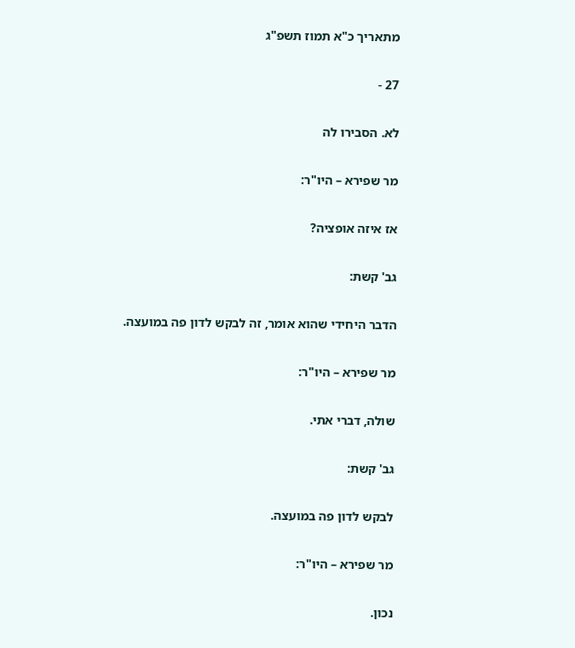מתאריך כ"א תמוז תשפ"ג

27 -

לא. הסבירו לה

מר שפירא – היו"ר:

אז איזה אופציה?

גב' קשת:

הדבר היחידי שהוא אומר, זה לבקש לדון פה במועצה.

מר שפירא – היו"ר:

שולה, דברי אתי.

גב' קשת:

לבקש לדון פה במועצה.

מר שפירא – היו"ר:

נכון.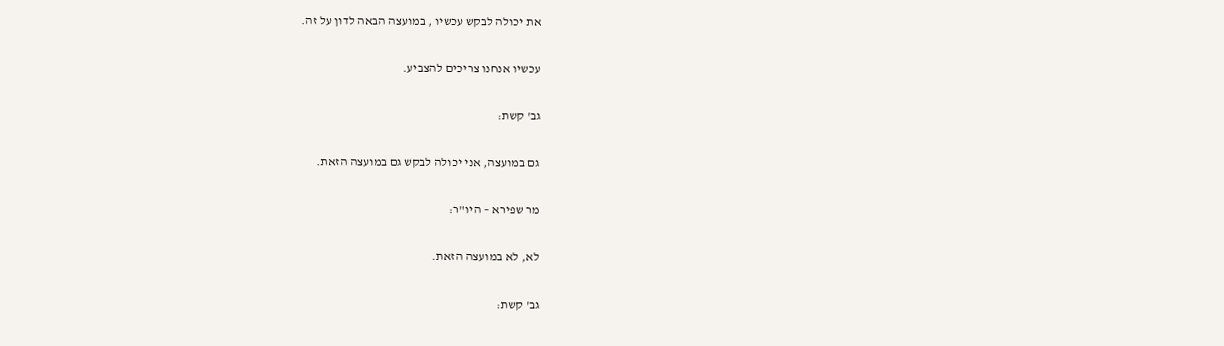את יכולה לבקש עכשיו , במועצה הבאה לדון על זה.

עכשיו אנחנו צריכים להצביע.

גב' קשת:

גם במועצה, אני יכולה לבקש גם במועצה הזאת.

מר שפירא – היו"ר:

לא, לא במועצה הזאת.

גב' קשת: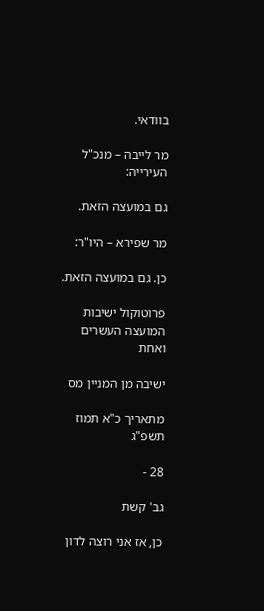בוודאי.

מר לייבה – מנכ"ל העירייה:

גם במועצה הזאת.

מר שפירא – היו"ר:

כן. גם במועצה הזאת.

פרוטוקול ישיבות המועצה העשרים ואחת

ישיבה מן המניין מס

מתאריך כ"א תמוז תשפ"ג

28 -

גב' קשת

כן, אז אני רוצה לדון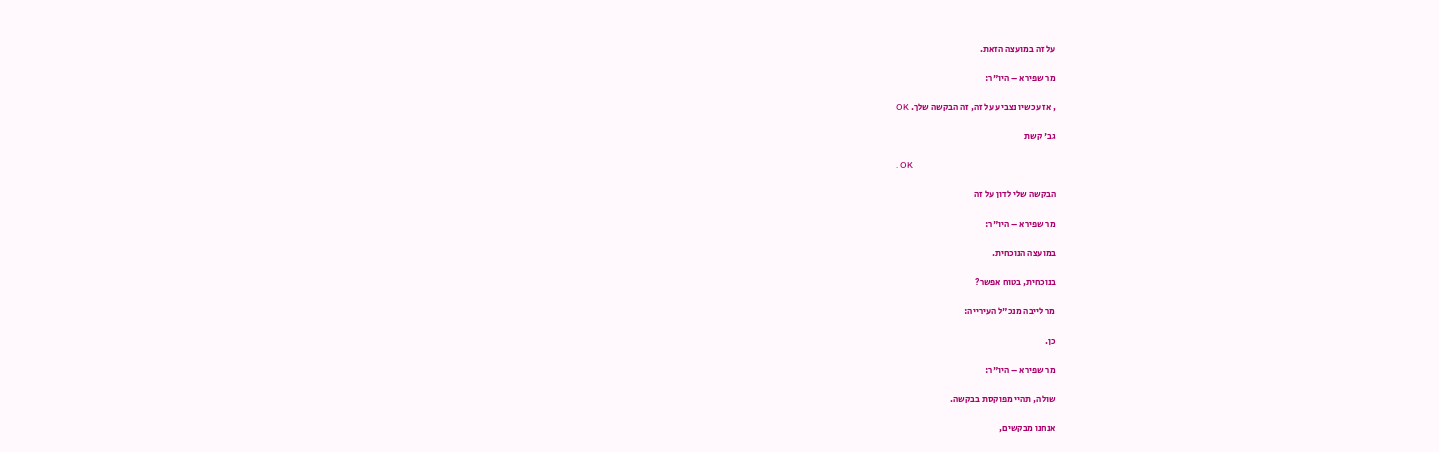על זה במועצה הזאת.

מר שפירא – היו"ר:

, אז עכשיו נצביע על זה, זה הבקשה שלך. OK

גב' קשת

. OK

הבקשה שלי לדון על זה

מר שפירא – היו"ר:

במועצה הנוכחית.

בנוכחית, בטוח אפשר?

מר לייבה מנכ"ל העירייה:

כן.

מר שפירא – היו"ר:

שולה, תהיי מפוקסת בבקשה.

אנחנו מבקשים,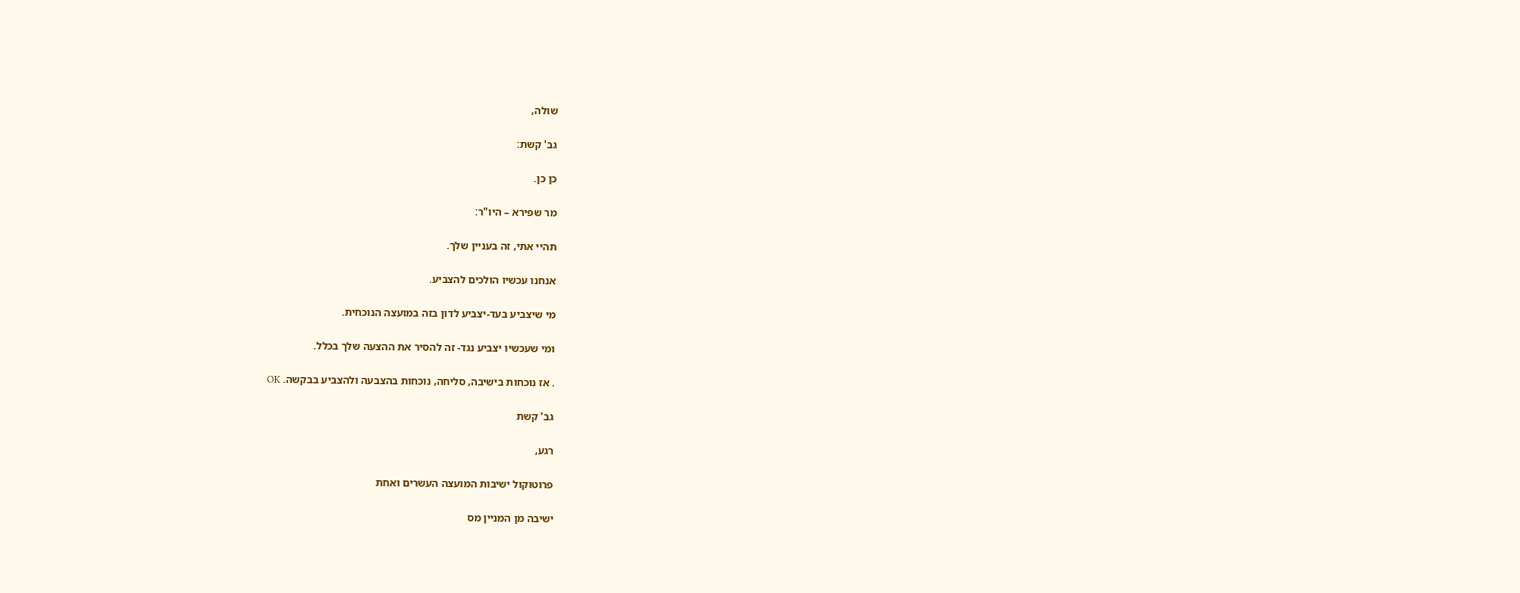שולה,

גב' קשת:

כן כן.

מר שפירא – היו"ר:

תהיי אתי, זה בעניין שלך.

אנחנו עכשיו הולכים להצביע.

מי שיצביע בעד-יצביע לדון בזה במועצה הנוכחית.

ומי שעכשיו יצביע נגד- זה להסיר את ההצעה שלך בכלל.

. אז נוכחות בישיבה, סליחה, נוכחות בהצבעה ולהצביע בבקשה. OK

גב' קשת

רגע,

פרוטוקול ישיבות המועצה העשרים ואחת

ישיבה מן המניין מס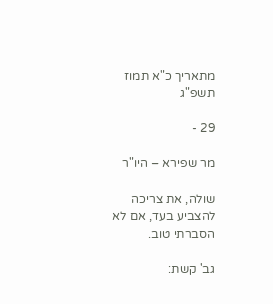מתאריך כ"א תמוז תשפ"ג

29 -

מר שפירא – היו"ר

שולה, את צריכה להצביע בעד, אם לא הסברתי טוב.

גב' קשת: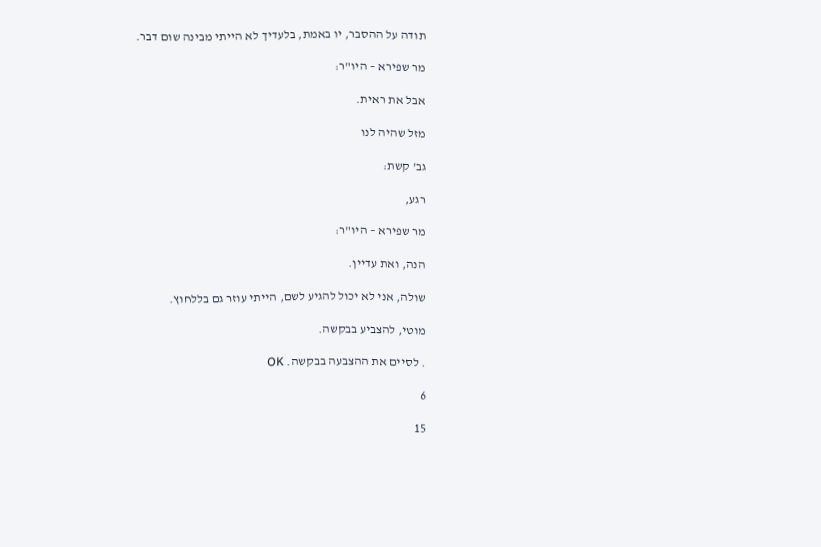תודה על ההסבר, יו באמת, בלעדיך לא הייתי מבינה שום דבר.

מר שפירא – היו"ר:

אבל את ראית.

מזל שהיה לנו

גב' קשת:

רגע,

מר שפירא – היו"ר:

הנה, ואת עדיין.

שולה, אני לא יכול להגיע לשם, הייתי עוזר גם בללחוץ.

מוטי, להצביע בבקשה.

. לסיים את ההצבעה בבקשה. OK

6

15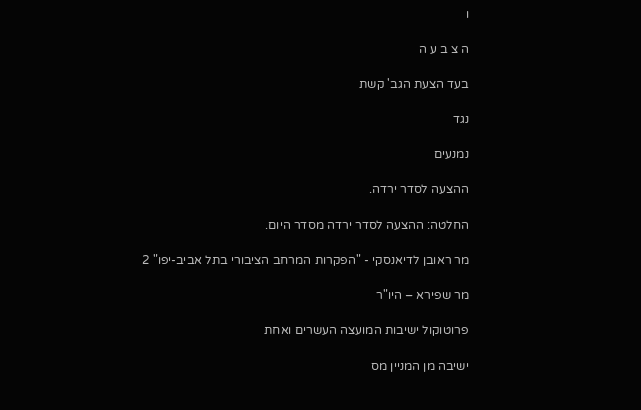ו

ה צ ב ע ה

בעד הצעת הגב' קשת

נגד

נמנעים

ההצעה לסדר ירדה.

החלטה: ההצעה לסדר ירדה מסדר היום.

מר ראובן לדיאנסקי - "הפקרות המרחב הציבורי בתל אביב-יפו" 2

מר שפירא – היו"ר

פרוטוקול ישיבות המועצה העשרים ואחת

ישיבה מן המניין מס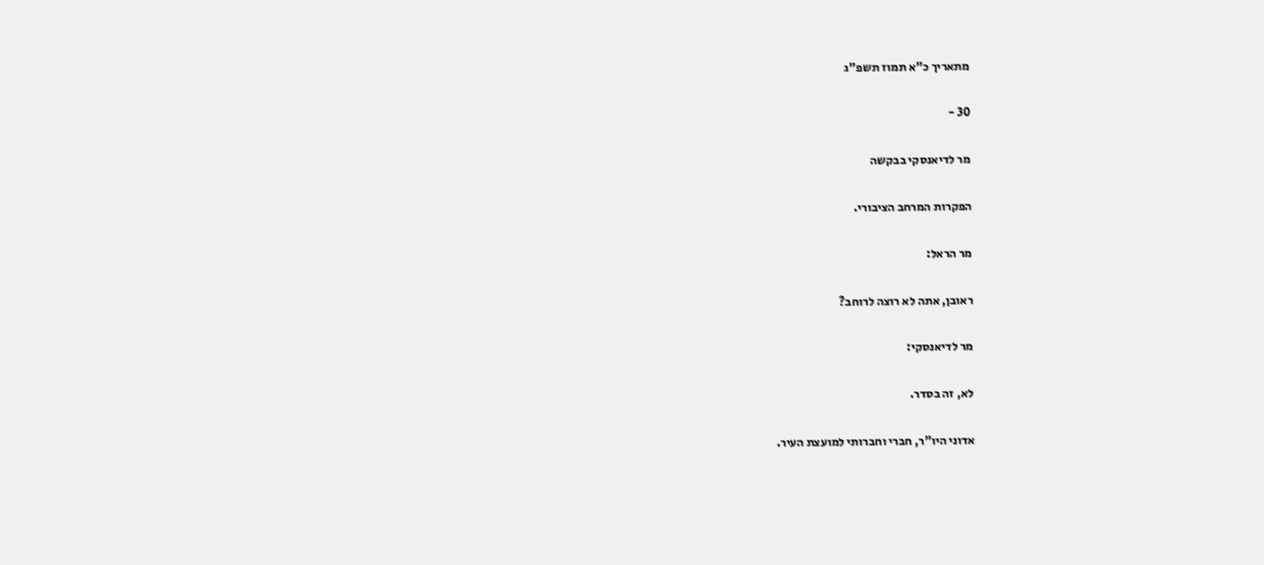מתאריך כ"א תמוז תשפ"ג

30 -

מר לדיאנסקי בבקשה

הפקרות המרחב הציבורי.

מר הראל:

ראובן, אתה לא רוצה לרוחב?

מר לדיאנסקי:

לא, זה בסדר.

אדוני היו"ר, חברי וחברותי למועצת העיר.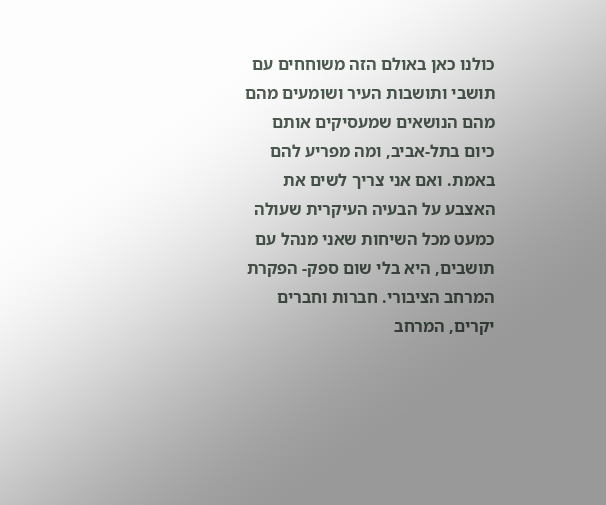כולנו כאן באולם הזה משוחחים עם תושבי ותושבות העיר ושומעים מהם מהם הנושאים שמעסיקים אותם כיום בתל-אביב, ומה מפריע להם באמת. ואם אני צריך לשים את האצבע על הבעיה העיקרית שעולה כמעט מכל השיחות שאני מנהל עם תושבים, היא בלי שום ספק- הפקרת המרחב הציבורי. חברות וחברים יקרים, המרחב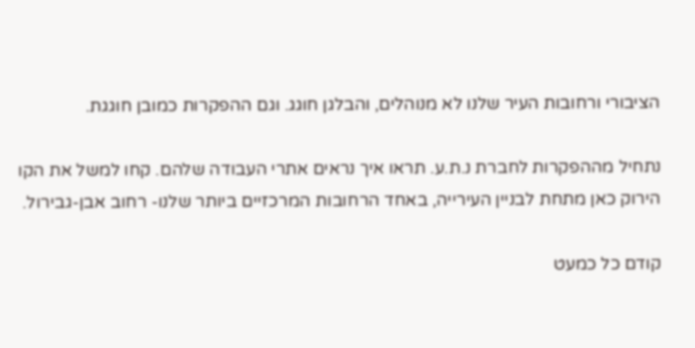הציבורי ורחובות העיר שלנו לא מנוהלים, והבלגן חוגג. וגם ההפקרות כמובן חוגגת.

נתחיל מההפקרות לחברת נ.ת.ע. תראו איך נראים אתרי העבודה שלהם. קחו למשל את הקו הירוק כאן מתחת לבניין העירייה, באחד הרחובות המרכזיים ביותר שלנו- רחוב אבן-גבירול.

קודם כל כמעט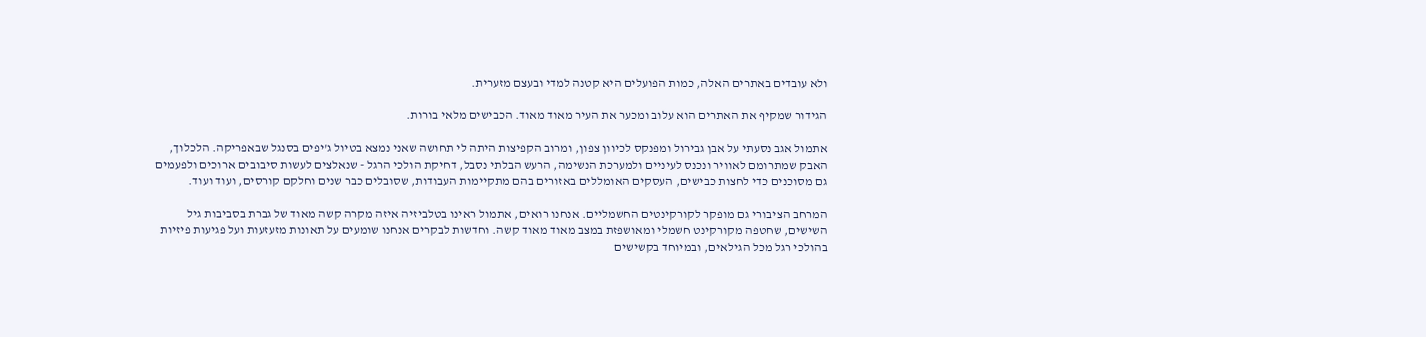ולא עובדים באתרים האלה, כמות הפועלים היא קטנה למדי ובעצם מזערית.

הגידור שמקיף את האתרים הוא עלוב ומכער את העיר מאוד מאוד. הכבישים מלאי בורות.

אתמול אגב נסעתי על אבן גבירול ומפנקס לכיוון צפון, ומרוב הקפיצות היתה לי תחושה שאני נמצא בטיול ג'יפים בסנגל שבאפריקה. הלכלוך, האבק שמתרומם לאוויר ונכנס לעיניים ולמערכת הנשימה, הרעש הבלתי נסבל, דחיקת הולכי הרגל - שנאלצים לעשות סיבובים ארוכים ולפעמים גם מסוכנים כדי לחצות כבישים, העסקים האומללים באזורים בהם מתקיימות העבודות, שסובלים כבר שנים וחלקם קורסים, ועוד ועוד.

המרחב הציבורי גם מופקר לקורקינטים החשמליים. אנחנו רואים, אתמול ראינו בטלביזיה איזה מקרה קשה מאוד של גברת בסביבות גיל השישים, שחטפה מקורקינט חשמלי ומאושפזת במצב מאוד מאוד קשה. וחדשות לבקרים אנחנו שומעים על תאונות מזעזעות ועל פגיעות פיזיות בהולכי רגל מכל הגילאים, ובמיוחד בקשישים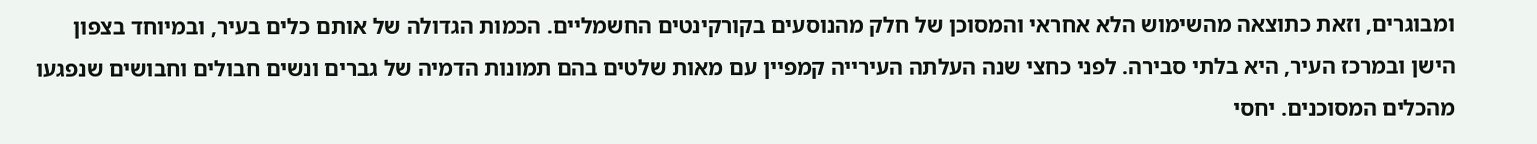ומבוגרים, וזאת כתוצאה מהשימוש הלא אחראי והמסוכן של חלק מהנוסעים בקורקינטים החשמליים. הכמות הגדולה של אותם כלים בעיר, ובמיוחד בצפון הישן ובמרכז העיר, היא בלתי סבירה. לפני כחצי שנה העלתה העירייה קמפיין עם מאות שלטים בהם תמונות הדמיה של גברים ונשים חבולים וחבושים שנפגעו מהכלים המסוכנים. יחסי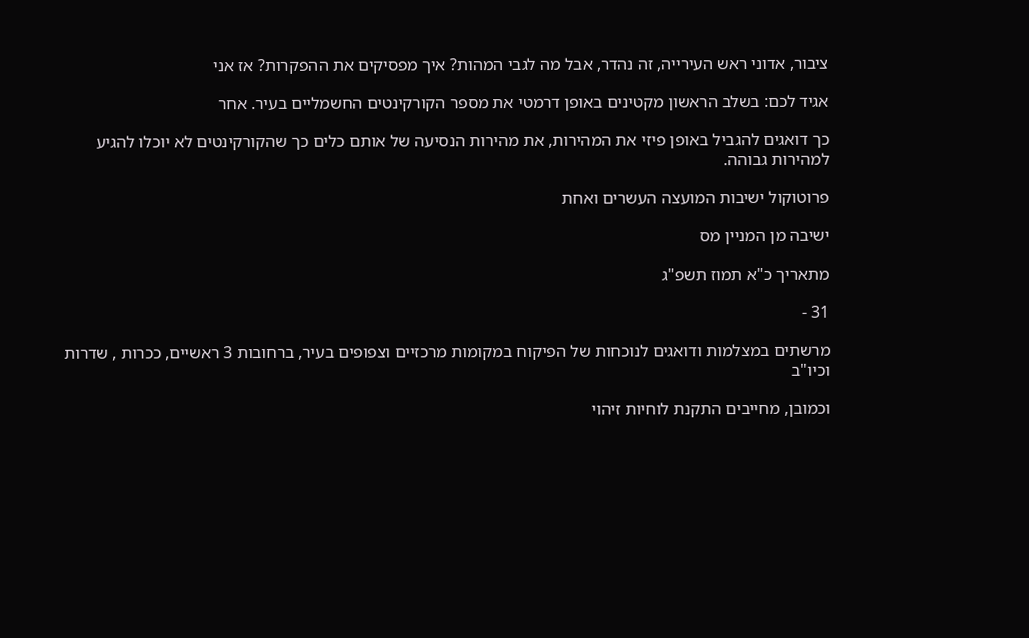ציבור, אדוני ראש העירייה, זה נהדר, אבל מה לגבי המהות? איך מפסיקים את ההפקרות? אז אני

אגיד לכם: בשלב הראשון מקטינים באופן דרמטי את מספר הקורקינטים החשמליים בעיר. אחר

כך דואגים להגביל באופן פיזי את המהירות, את מהירות הנסיעה של אותם כלים כך שהקורקינטים לא יוכלו להגיע למהירות גבוהה.

פרוטוקול ישיבות המועצה העשרים ואחת

ישיבה מן המניין מס

מתאריך כ"א תמוז תשפ"ג

31 -

מרשתים במצלמות ודואגים לנוכחות של הפיקוח במקומות מרכזיים וצפופים בעיר, ברחובות 3 ראשיים, ככרות , שדרות וכיו"ב

וכמובן, מחייבים התקנת לוחיות זיהוי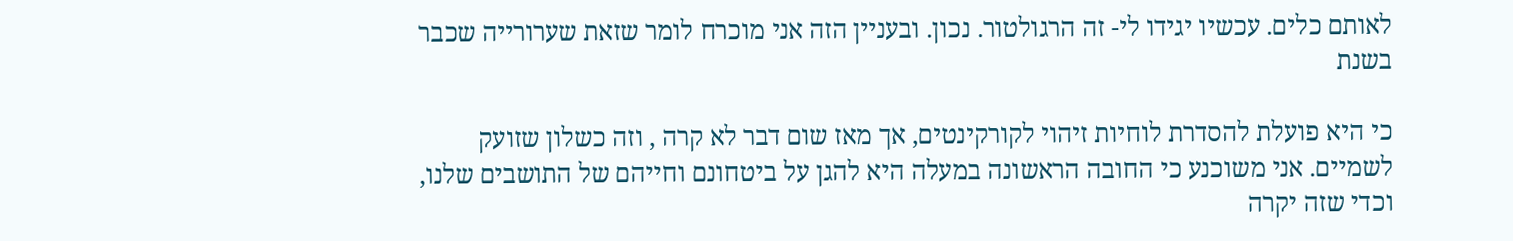לאותם כלים. עכשיו יגידו לי- זה הרגולטור. נכון. ובעניין הזה אני מוכרח לומר שזאת שערורייה שכבר בשנת

כי היא פועלת להסדרת לוחיות זיהוי לקורקינטים, אך מאז שום דבר לא קרה , וזה כשלון שזועק לשמיים. אני משוכנע כי החובה הראשונה במעלה היא להגן על ביטחונם וחייהם של התושבים שלנו, וכדי שזה יקרה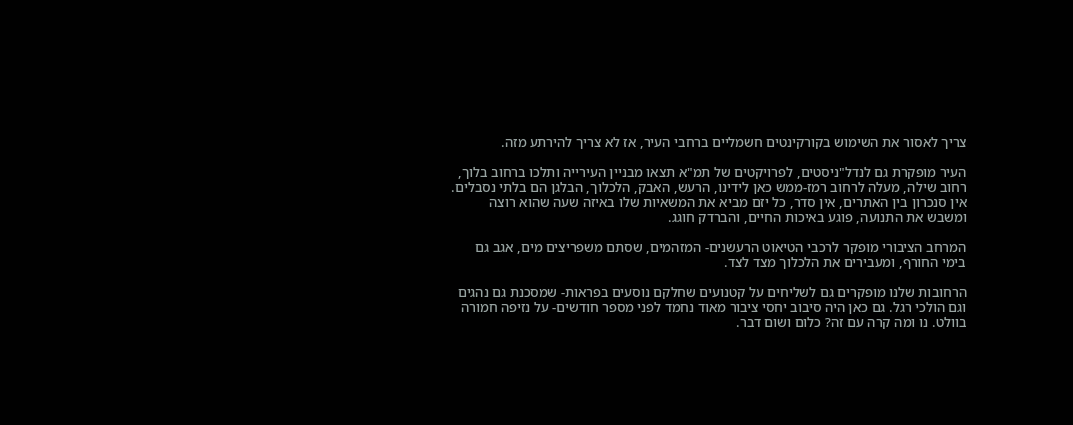צריך לאסור את השימוש בקורקינטים חשמליים ברחבי העיר, אז לא צריך להירתע מזה.

העיר מופקרת גם לנדל"ניסטים, לפרויקטים של תמ"א תצאו מבניין העירייה ותלכו ברחוב בלוך, רחוב שילה, מעלה לרחוב רמז-ממש כאן לידינו, הרעש, האבק, הלכלוך, הבלגן הם בלתי נסבלים. אין סנכרון בין האתרים, אין סדר, כל יזם מביא את המשאיות שלו באיזה שעה שהוא רוצה ומשבש את התנועה, פוגע באיכות החיים, והברדק חוגג.

המרחב הציבורי מופקר לרכבי הטיאוט הרעשנים- המזהמים, שסתם משפריצים מים, אגב גם בימי החורף, ומעבירים את הלכלוך מצד לצד.

הרחובות שלנו מופקרים גם לשליחים על קטנועים שחלקם נוסעים בפראות- שמסכנת גם נהגים וגם הולכי רגל. גם כאן היה סיבוב יחסי ציבור מאוד נחמד לפני מספר חודשים- על נזיפה חמורה בוולט. נו ומה קרה עם זה? כלום ושום דבר.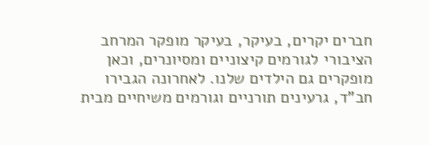חברים יקרים, בעיקר, בעיקר מופקר המרחב הציבורי לגורמים קיצוניים ומסיונרים, וכאן מופקרים גם הילדים שלנו. לאחרונה הגבירו חב"ד, גרעינים תורניים וגורמים משיחיים מבית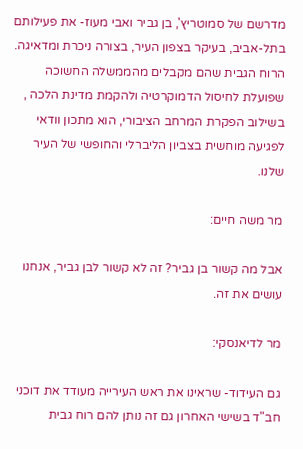מדרשם של סמוטריץ', בן גביר ואבי מעוז- את פעילותם בתל-אביב, בעיקר בצפון העיר, בצורה ניכרת ומדאיגה. הרוח הגבית שהם מקבלים מהממשלה החשוכה שפועלת לחיסול הדמוקרטיה ולהקמת מדינת הלכה , בשילוב הפקרת המרחב הציבורי, הוא מתכון וודאי לפגיעה מוחשית בצביון הליברלי והחופשי של העיר שלנו.

מר משה חיים:

אבל מה קשור בן גביר? זה לא קשור לבן גביר, אנחנו עושים את זה.

מר לדיאנסקי:

גם העידוד- שראינו את ראש העירייה מעודד את דוכני חב"ד בשישי האחרון גם זה נותן להם רוח גבית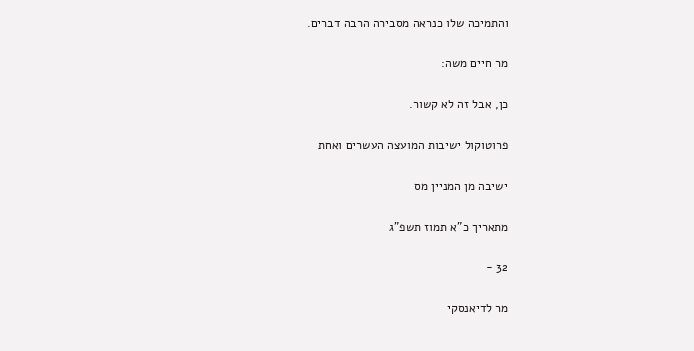והתמיכה שלו כנראה מסבירה הרבה דברים.

מר חיים משה:

כן, אבל זה לא קשור.

פרוטוקול ישיבות המועצה העשרים ואחת

ישיבה מן המניין מס

מתאריך כ"א תמוז תשפ"ג

32 -

מר לדיאנסקי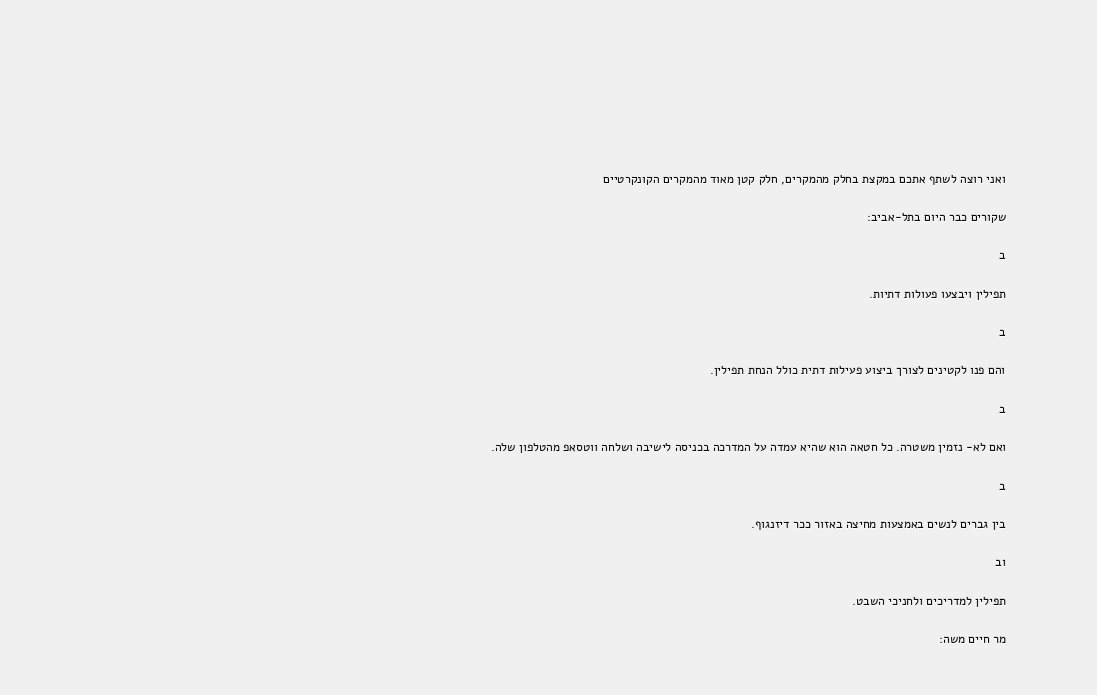ואני רוצה לשתף אתכם במקצת בחלק מהמקרים, חלק קטן מאוד מהמקרים הקונקרטיים

שקורים כבר היום בתל-אביב:

ב

תפילין ויבצעו פעולות דתיות.

ב

והם פנו לקטינים לצורך ביצוע פעילות דתית כולל הנחת תפילין.

ב

ואם לא- נזמין משטרה. כל חטאה הוא שהיא עמדה על המדרכה בכניסה לישיבה ושלחה ווטסאפ מהטלפון שלה.

ב

בין גברים לנשים באמצעות מחיצה באזור ככר דיזנגוף.

וב

תפילין למדריכים ולחניכי השבט.

מר חיים משה: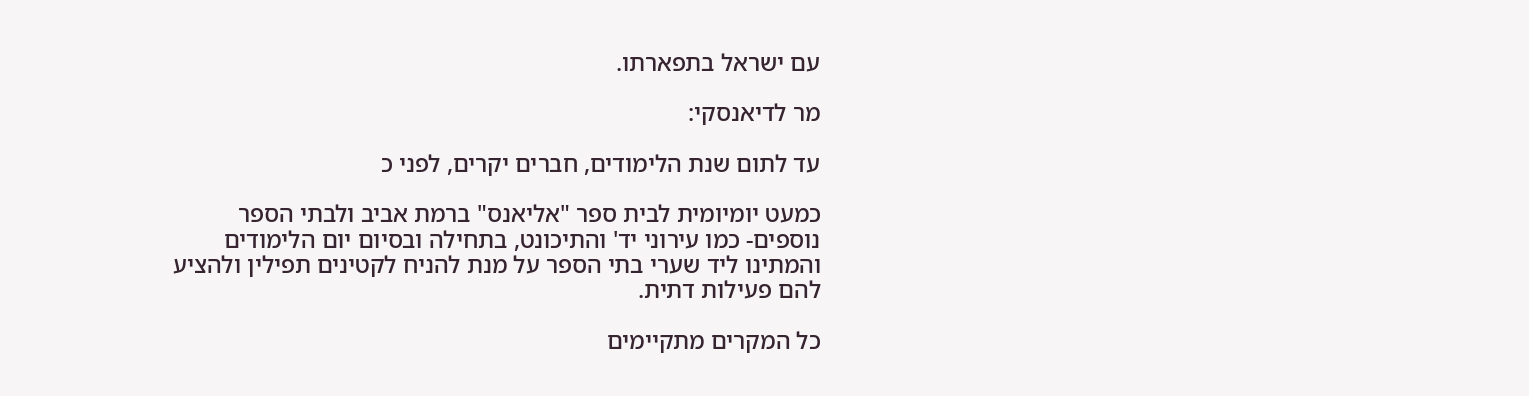עם ישראל בתפארתו.

מר לדיאנסקי:

עד לתום שנת הלימודים, חברים יקרים, לפני כ

כמעט יומיומית לבית ספר "אליאנס" ברמת אביב ולבתי הספר נוספים- כמו עירוני יד' והתיכונט, בתחילה ובסיום יום הלימודים והמתינו ליד שערי בתי הספר על מנת להניח לקטינים תפילין ולהציע להם פעילות דתית.

כל המקרים מתקיימים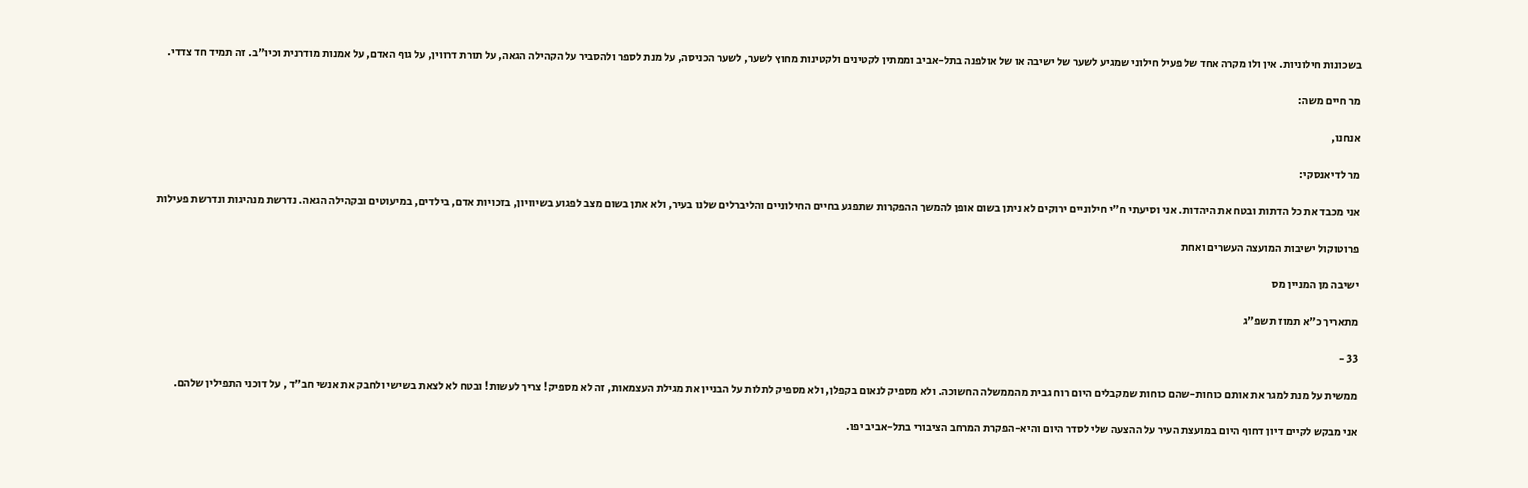בשכונות חילוניות. אין ולו מקרה אחד של פעיל חילוני שמגיע לשער של ישיבה או של אולפנה בתל-אביב וממתין לקטינים ולקטינות מחוץ לשער, לשער הכניסה, על מנת לספר ולהסביר על הקהילה הגאה, על תורת דרווין, על גוף האדם, על אמנות מודרנית וכיו"ב. זה תמיד חד צדדי.

מר חיים משה:

אנחנו,

מר לדיאנסקי:

אני מכבד את כל הדתות ובטח את היהדות. אני וסיעתי ח"י חילוניים ירוקים לא ניתן בשום אופן להמשך ההפקרות שתפגע בחיים החילוניים והליברלים שלנו בעיר, ולא אתן בשום מצב לפגוע בשיוויון, בזכויות אדם, בילדים, במיעוטים ובקהילה הגאה. נדרשת מנהיגות ונדרשת פעילות

פרוטוקול ישיבות המועצה העשרים ואחת

ישיבה מן המניין מס

מתאריך כ"א תמוז תשפ"ג

33 -

ממשית על מנת למגר את אותם כוחות-שהם כוחות שמקבלים היום רוח גבית מהממשלה החשוכה. ולא מספיק לנאום בקפלן, ולא מספיק לתלות על הבניין את מגילת העצמאות, זה לא מספיק! צריך לעשות! ובטח לא לצאת בשישי ולחבק את אנשי חב"ד , על דוכני התפילין שלהם.

אני מבקש לקיים דיון דחוף היום במועצת העיר על ההצעה שלי לסדר היום והיא-הפקרת המרחב הציבורי בתל-אביב יפו.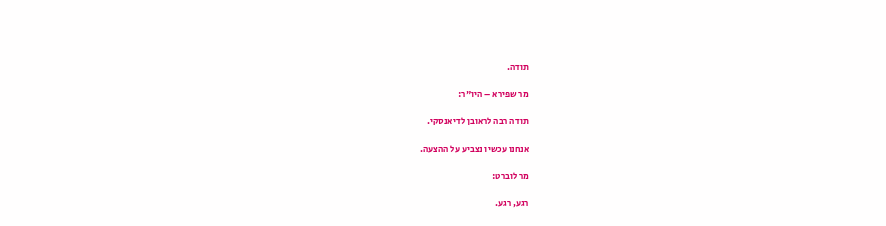תודה.

מר שפירא – היו"ר:

תודה רבה לראובן לדיאנסקי.

אנחנו עכשיו נצביע על ההצעה.

מר לוברט:

רגע, רגע.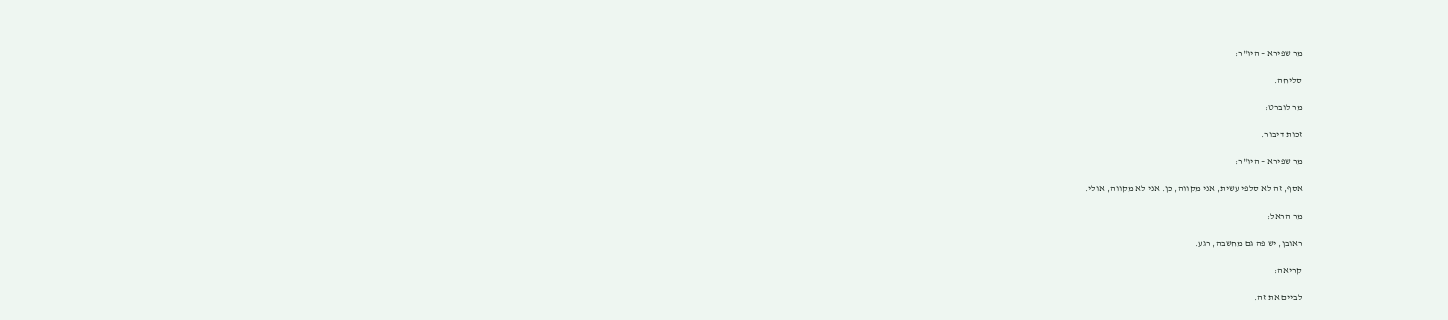מר שפירא – היו"ר:

סליחה.

מר לוברט:

זכות דיבור.

מר שפירא – היו"ר:

אסף, זה לא סלפי עשית, אני מקווה, כן. אני לא מקווה, אולי.

מר הראל:

ראובן, יש פה גם מחשבה, רגע.

קריאה:

לביים את זה.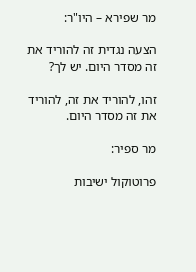מר שפירא – היו"ר:

הצעה נגדית זה להוריד את זה מסדר היום. יש לך?

זהו, להוריד את זה, להוריד את זה מסדר היום.

מר ספיר:

פרוטוקול ישיבות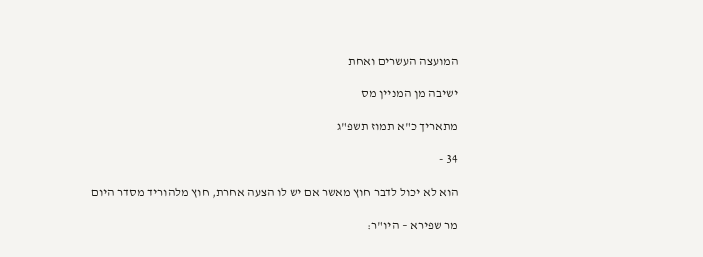המועצה העשרים ואחת

ישיבה מן המניין מס

מתאריך כ"א תמוז תשפ"ג

34 -

הוא לא יכול לדבר חוץ מאשר אם יש לו הצעה אחרת, חוץ מלהוריד מסדר היום

מר שפירא – היו"ר: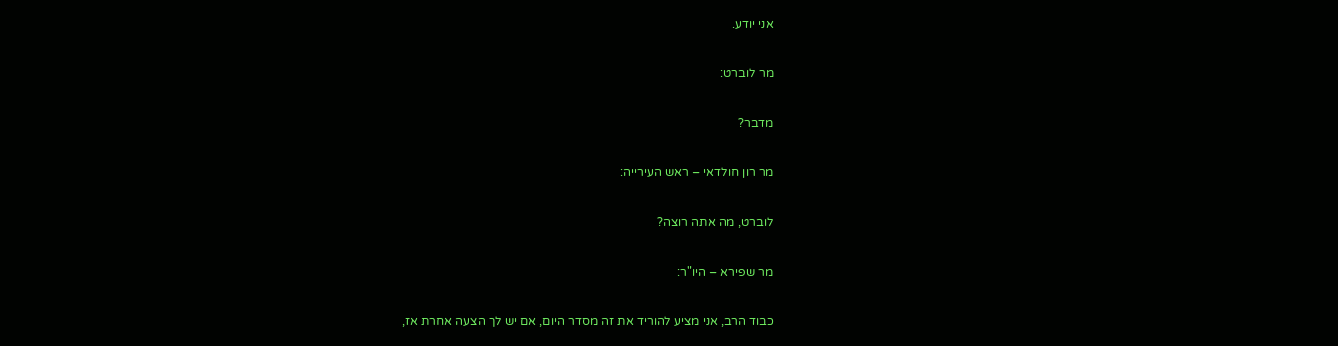אני יודע.

מר לוברט:

מדבר?

מר רון חולדאי – ראש העירייה:

לוברט, מה אתה רוצה?

מר שפירא – היו"ר:

כבוד הרב, אני מציע להוריד את זה מסדר היום, אם יש לך הצעה אחרת אז,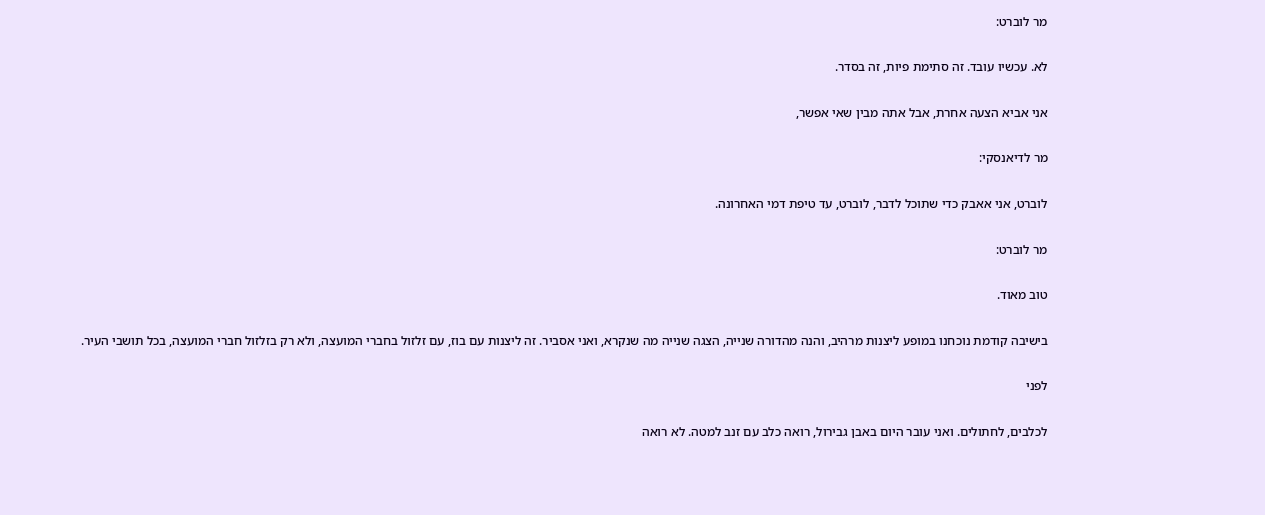מר לוברט:

לא. עכשיו עובד. זה סתימת פיות, זה בסדר.

אני אביא הצעה אחרת, אבל אתה מבין שאי אפשר,

מר לדיאנסקי:

לוברט, אני אאבק כדי שתוכל לדבר, לוברט, עד טיפת דמי האחרונה.

מר לוברט:

טוב מאוד.

בישיבה קודמת נוכחנו במופע ליצנות מרהיב, והנה מהדורה שנייה, הצגה שנייה מה שנקרא, ואני אסביר. זה ליצנות עם בוז, עם זלזול בחברי המועצה, ולא רק בזלזול חברי המועצה, בכל תושבי העיר.

לפני

לכלבים, לחתולים. ואני עובר היום באבן גבירול, רואה כלב עם זנב למטה. לא רואה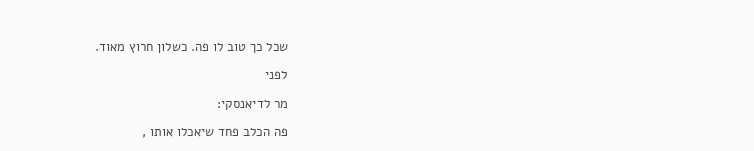שכל כך טוב לו פה. כשלון חרוץ מאוד.

לפני

מר לדיאנסקי:

פה הכלב פחד שיאכלו אותו ,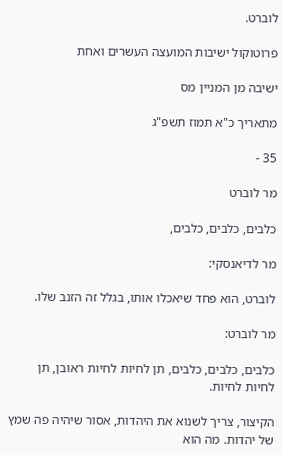לוברט.

פרוטוקול ישיבות המועצה העשרים ואחת

ישיבה מן המניין מס

מתאריך כ"א תמוז תשפ"ג

35 -

מר לוברט

כלבים, כלבים, כלבים,

מר לדיאנסקי:

לוברט, הוא פחד שיאכלו אותו, בגלל זה הזנב שלו.

מר לוברט:

כלבים, כלבים, כלבים, תן לחיות לחיות ראובן, תן לחיות לחיות.

הקיצור, צריך לשנוא את היהדות, אסור שיהיה פה שמץ של יהדות. מה הוא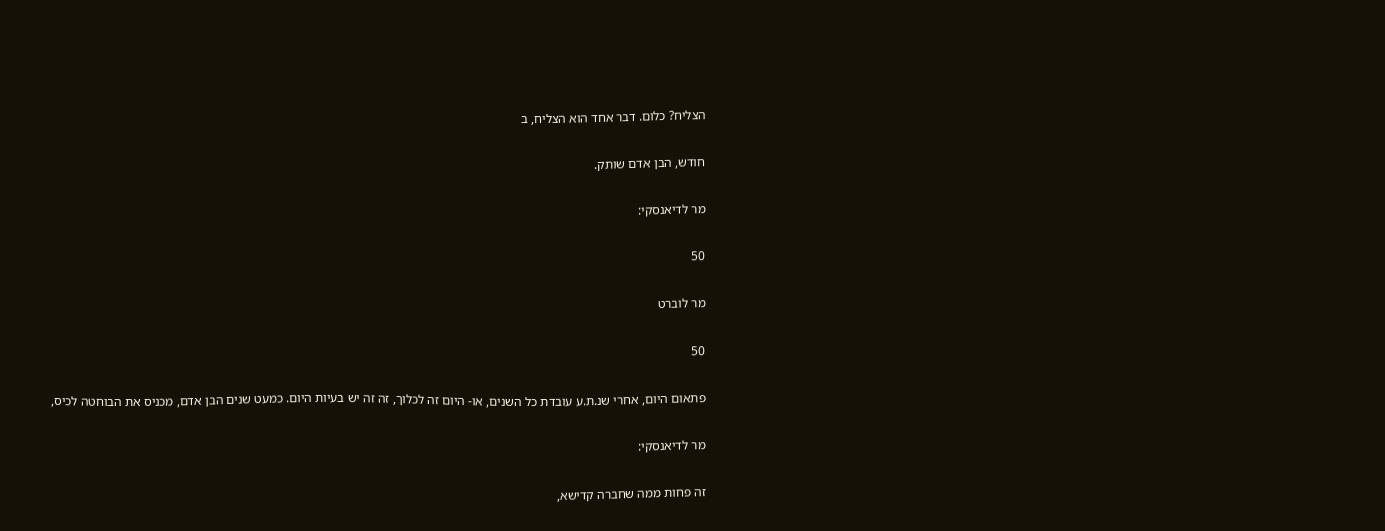הצליח? כלום. דבר אחד הוא הצליח, ב

חודש, הבן אדם שותק.

מר לדיאנסקי:

50

מר לוברט

50

פתאום היום, אחרי שנ.ת.ע עובדת כל השנים, או- היום זה לכלוך, זה זה יש בעיות היום. כמעט שנים הבן אדם, מכניס את הבוחטה לכיס,

מר לדיאנסקי:

זה פחות ממה שחברה קדישא,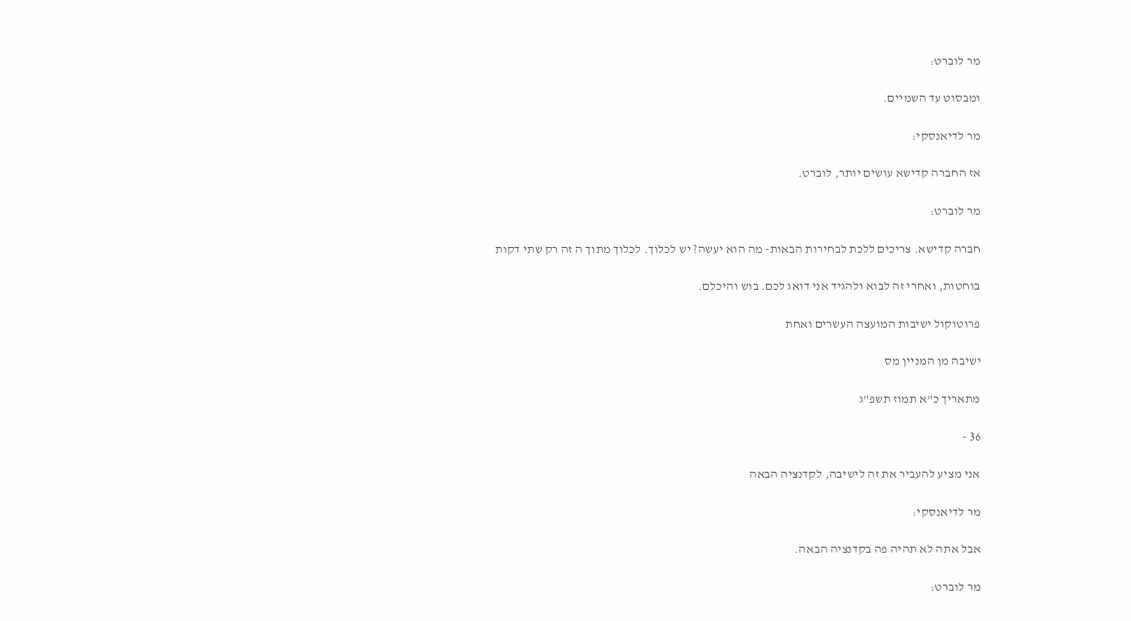מר לוברט:

ומבסוט עד השמיים.

מר לדיאנסקי:

אז החברה קדישא עושים יותר, לוברט.

מר לוברט:

חברה קדישא. צריכים ללכת לבחירות הבאות- מה הוא יעשה? יש לכלוך. לכלוך מתוך ה זה רק שתי דקות

בוחטות, ואחרי זה לבוא ולהגיד אני דואג לכם. בוש והיכלם.

פרוטוקול ישיבות המועצה העשרים ואחת

ישיבה מן המניין מס

מתאריך כ"א תמוז תשפ"ג

36 -

אני מציע להעביר את זה לישיבה, לקדנציה הבאה

מר לדיאנסקי:

אבל אתה לא תהיה פה בקדנציה הבאה.

מר לוברט: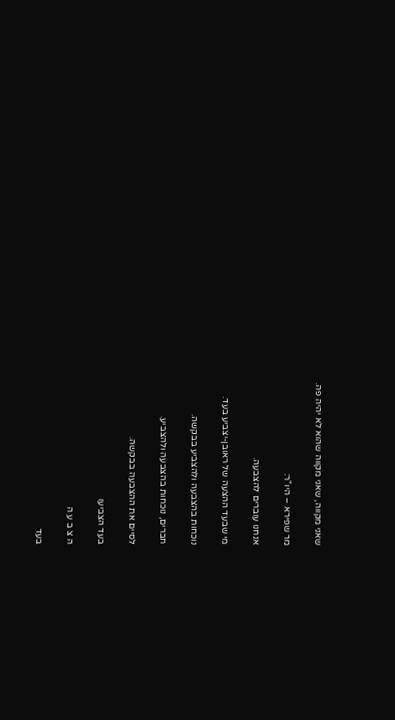שאני מקווה, שאני מקווה שהוא לא יהיה פה.

מר שפירא – היו"ר:

אנחנו עוברים להצבעה.

מי שבעד ההצעה של ראובן-יצביע בעד.

נוכחות בהצבעה ולהצביע בבקשה.

חברים, נוכחות בהצבעה ולהצביע.

לסיים את ההצבעה בבקשה.

בעד הצביעו

ה צ ב ע ה

בעד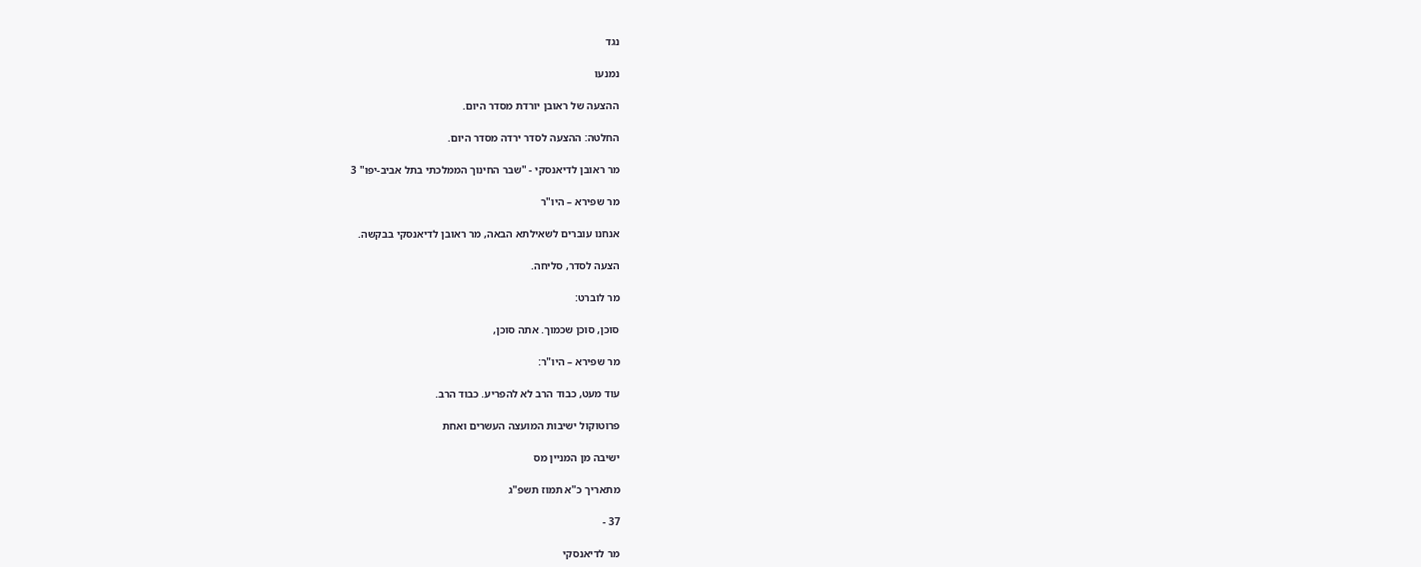נגד

נמנעו

ההצעה של ראובן יורדת מסדר היום.

החלטה: ההצעה לסדר ירדה מסדר היום.

מר ראובן לדיאנסקי - "שבר החינוך הממלכתי בתל אביב-יפו" 3

מר שפירא – היו"ר

אנחנו עוברים לשאילתא הבאה, מר ראובן לדיאנסקי בבקשה.

הצעה לסדר, סליחה.

מר לוברט:

סוכן, סוכן שכמוך. אתה סוכן,

מר שפירא – היו"ר:

עוד מעט, כבוד הרב לא להפריע. כבוד הרב.

פרוטוקול ישיבות המועצה העשרים ואחת

ישיבה מן המניין מס

מתאריך כ"א תמוז תשפ"ג

37 -

מר לדיאנסקי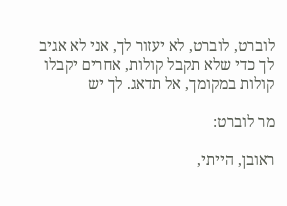לוברט, לוברט, לא יעזור לך, אני לא אגיב לך כדי שלא תקבל קולות, אחרים יקבלו קולות במקומך, אל תדאג. לך יש

מר לוברט:

ראובן, הייתי,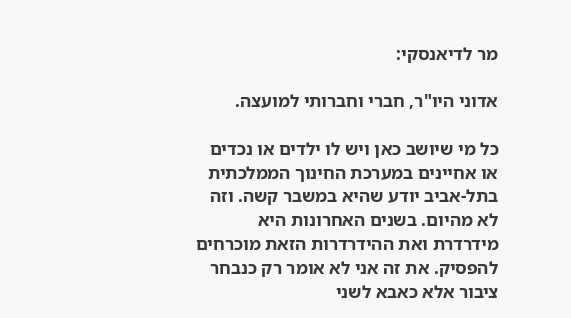מר לדיאנסקי:

אדוני היו"ר, חברי וחברותי למועצה.

כל מי שיושב כאן ויש לו ילדים או נכדים או אחיינים במערכת החינוך הממלכתית בתל-אביב יודע שהיא במשבר קשה. וזה לא מהיום. בשנים האחרונות היא מידרדרת ואת ההידרדרות הזאת מוכרחים להפסיק. את זה אני לא אומר רק כנבחר ציבור אלא כאבא לשני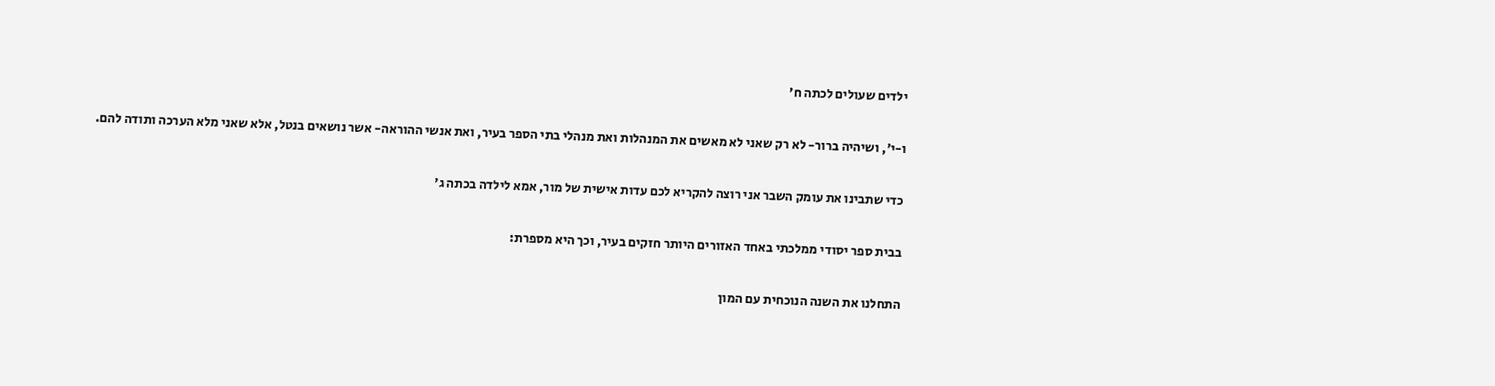ילדים שעולים לכתה ח'

ו-י', ושיהיה ברור- לא רק שאני לא מאשים את המנהלות ואת מנהלי בתי הספר בעיר, ואת אנשי ההוראה- אשר נושאים בנטל, אלא שאני מלא הערכה ותודה להם.

כדי שתבינו את עומק השבר אני רוצה להקריא לכם עדות אישית של מור, אמא לילדה בכתה ג'

בבית ספר יסודי ממלכתי באחד האזורים היותר חזקים בעיר, וכך היא מספרת:

התחלנו את השנה הנוכחית עם המון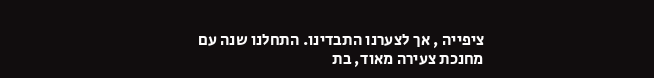ציפייה , אך לצערנו התבדינו. התחלנו שנה עם מחנכת צעירה מאוד, בת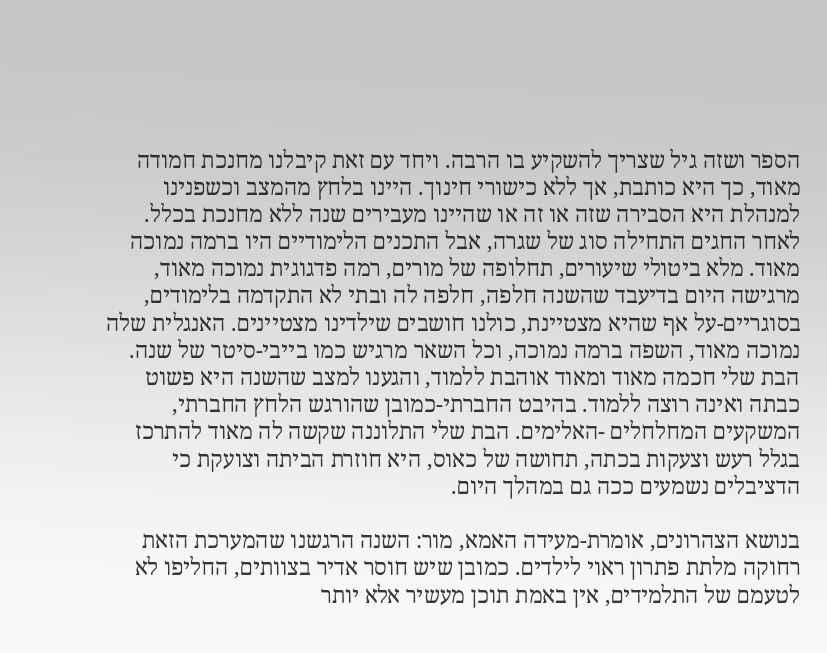הספר ושזה גיל שצריך להשקיע בו הרבה. ויחד עם זאת קיבלנו מחנכת חמודה מאוד, כך היא כותבת, אך ללא כישורי חינוך. היינו בלחץ מהמצב וכשפנינו למנהלת היא הסבירה שזה או זה או שהיינו מעבירים שנה ללא מחנכת בכלל. לאחר החגים התחילה סוג של שגרה, אבל התכנים הלימודיים היו ברמה נמוכה מאוד. מלא ביטולי שיעורים, תחלופה של מורים, רמה פדגוגית נמוכה מאוד, מרגישה היום בדיעבד שהשנה חלפה, חלפה לה ובתי לא התקדמה בלימודים, בסוגריים-על אף שהיא מצטיינת, כולנו חושבים שילדינו מצטיינים. האנגלית שלה נמוכה מאוד, השפה ברמה נמוכה, וכל השאר מרגיש כמו בייבי-סיטר של שנה. הבת שלי חכמה מאוד ומאוד אוהבת ללמוד, והגענו למצב שהשנה היא פשוט כבתה ואינה רוצה ללמוד. בהיבט החברתי-כמובן שהורגש הלחץ החברתי, המשקעים המחלחלים -האלימים. הבת שלי התלוננה שקשה לה מאוד להתרכז בגלל רעש וצעקות בכתה, תחושה של כאוס, היא חוזרת הביתה וצועקת כי הדציבלים נשמעים ככה גם במהלך היום.

בנושא הצהרונים, אומרת-מעידה האמא, מור: השנה הרגשנו שהמערכת הזאת רחוקה מלתת פתרון ראוי לילדים. כמובן שיש חוסר אדיר בצוותים, החליפו לא לטעמם של התלמידים, אין באמת תוכן מעשיר אלא יותר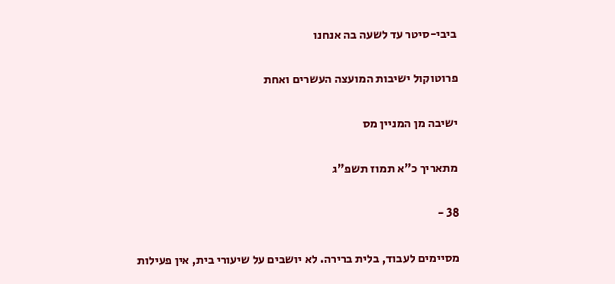ביבי-סיטר עד לשעה בה אנחנו

פרוטוקול ישיבות המועצה העשרים ואחת

ישיבה מן המניין מס

מתאריך כ"א תמוז תשפ"ג

38 -

מסיימים לעבוד, בלית ברירה. לא יושבים על שיעורי בית, אין פעילות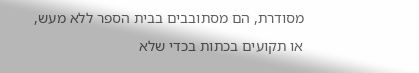מסודרת, הם מסתובבים בבית הספר ללא מעש, או תקועים בכתות בכדי שלא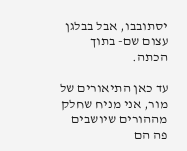יסתובבו, אבל בבלגן עצום שם- בתוך הכתה.

עד כאן התיאורים של מור, אני מניח שחלק מההורים שיושבים פה הם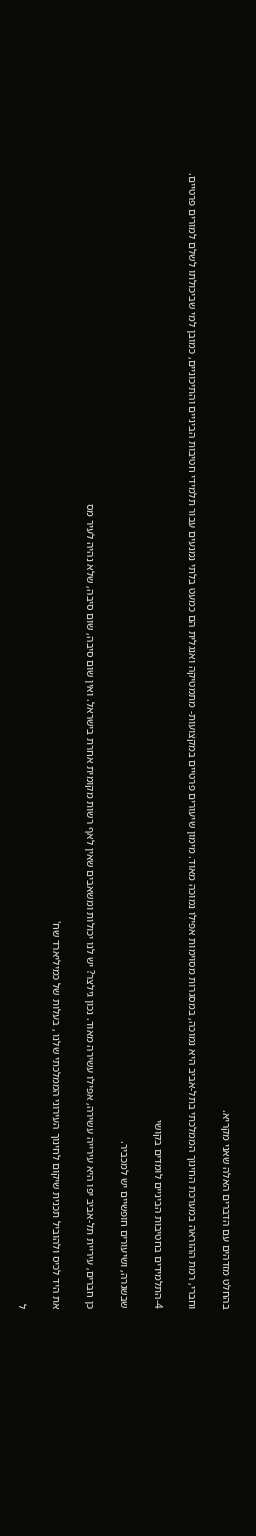בהחלט מזדהים עם הדברים האלה שאני מקריא.

וחברי, רמת ההוראה במערכת החינוך הממלכתי בתל-אביב היא נמוכה, במסגרות מסוימות אפילו נמוכה מאוד. מימון שיעורים פרטיים במקצועות- מתמטיקה ואנגלית הם כמעט בלתי נמנעים עבור תלמידי חטיבות הביניים והתיכוניים, כמובן למי שביכולתו לשלם למורים פרטיים.

4-התלמידים בחטיבות הביניים לומדים בקושי

שבשגרה, ושיעורים חופשיים יש למכביר.

כן חברים, עיריית תל-אביב יפו היא עירייה עשירה, אפילו עשירה מאוד. נכון גילצר? יש לנו יכולות ומשאבים שאין לאף רשות מקומית אחרת בישראל. ואין שום סיבה, שום סיבה, שלא נהיה לעיר מס

את היד לכיס ולהוביל תכנית שיקום לחינוך העירוני הממלכתי שלנו , בעלות של כמיליארד שח'

ל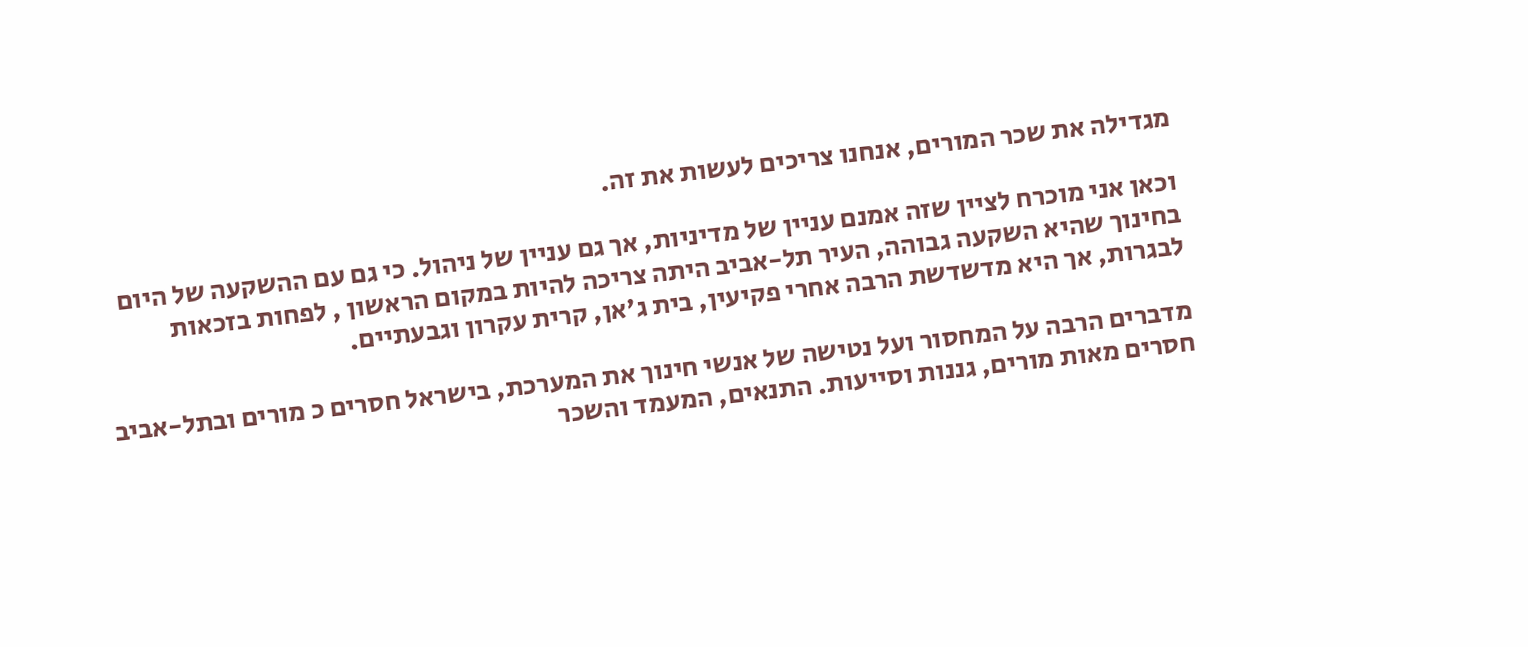מגדילה את שכר המורים, אנחנו צריכים לעשות את זה.

וכאן אני מוכרח לציין שזה אמנם עניין של מדיניות, אך גם עניין של ניהול. כי גם עם ההשקעה של היום בחינוך שהיא השקעה גבוהה, העיר תל-אביב היתה צריכה להיות במקום הראשון , לפחות בזכאות לבגרות, אך היא מדשדשת הרבה אחרי פקיעין, בית ג'אן, קרית עקרון וגבעתיים.

מדברים הרבה על המחסור ועל נטישה של אנשי חינוך את המערכת, בישראל חסרים כ מורים ובתל-אביב חסרים מאות מורים, גננות וסייעות. התנאים, המעמד והשכר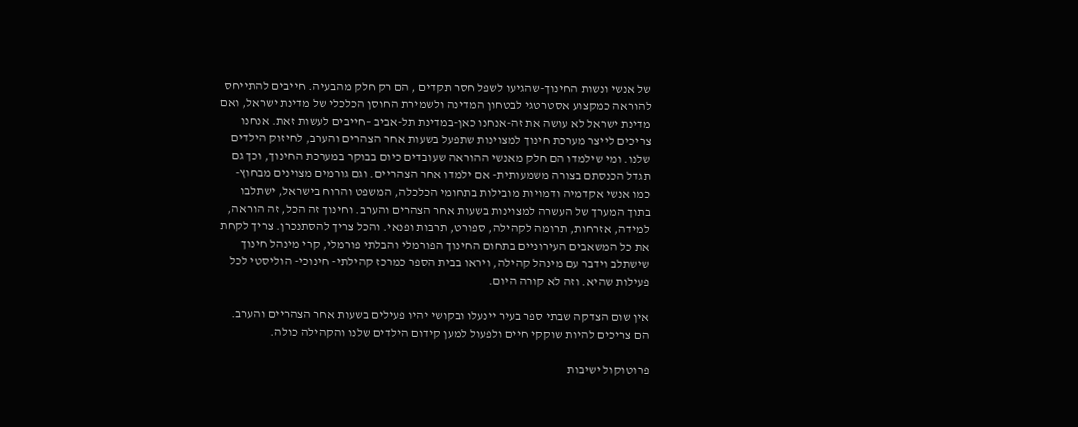של אנשי ונשות החינוך-שהגיעו לשפל חסר תקדים , הם רק חלק מהבעיה. חייבים להתייחס להוראה כמקצוע אסטרטגי לבטחון המדינה ולשמירת החוסן הכלכלי של מדינת ישראל, ואם מדינת ישראל לא עושה את זה-אנחנו כאן-במדינת תל-אביב –חייבים לעשות זאת. אנחנו צריכים לייצר מערכת חינוך למצוינות שתפעל בשעות אחר הצהרים והערב, לחיזוק הילדים שלנו. ומי שילמדו הם חלק מאנשי ההוראה שעובדים כיום בבוקר במערכת החינוך, וכך גם תגדל הכנסתם בצורה משמעותית- אם ילמדו אחר הצהריים. וגם גורמים מצוינים מבחוץ- כמו אנשי אקדמיה ודמויות מובילות בתחומי הכלכלה, המשפט והרוח בישראל, ישתלבו בתוך המערך של העשרה למצוינות בשעות אחר הצהרים והערב. וחינוך זה הכל, זה הוראה, למידה, אזרחות, תרומה לקהילה, ספורט, תרבות ופנאי. והכל צריך להסתנכרן. צריך לקחת את כל המשאבים העירוניים בתחום החינוך הפורמלי והבלתי פורמלי, קרי מינהל חינוך שישתלב וידבר עם מינהל קהילה, ויראו בבית הספר כמרכז קהילתי- חינוכי- הוליסטי לכל פעילות שהיא. וזה לא קורה היום.

אין שום הצדקה שבתי ספר בעיר יינעלו ובקושי יהיו פעילים בשעות אחר הצהריים והערב. הם צריכים להיות שוקקי חיים ולפעול למען קידום הילדים שלנו והקהילה כולה.

פרוטוקול ישיבות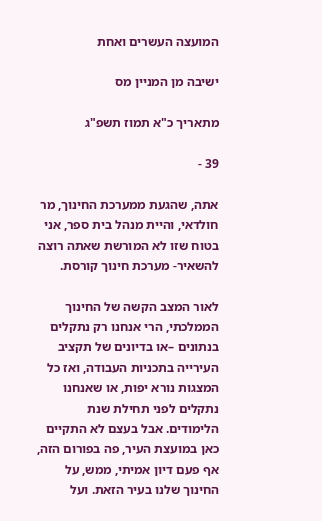המועצה העשרים ואחת

ישיבה מן המניין מס

מתאריך כ"א תמוז תשפ"ג

39 -

אתה, שהגעת ממערכת החינוך, מר חולדאי, והיית מנהל בית ספר, אני בטוח שזו לא המורשת שאתה רוצה להשאיר- מערכת חינוך קורסת.

לאור המצב הקשה של החינוך הממלכתי, הרי אנחנו רק נתקלים בנתונים –או בדיונים של תקציב העירייה בתכניות העבודה, ואז כל המצגות נורא יפות, או שאנחנו נתקלים לפני תחילת שנת הלימודים. אבל בעצם לא התקיים כאן במועצת העיר, פה בפורום הזה, אף פעם דיון אמיתי, ממש, על החינוך שלנו בעיר הזאת. ועל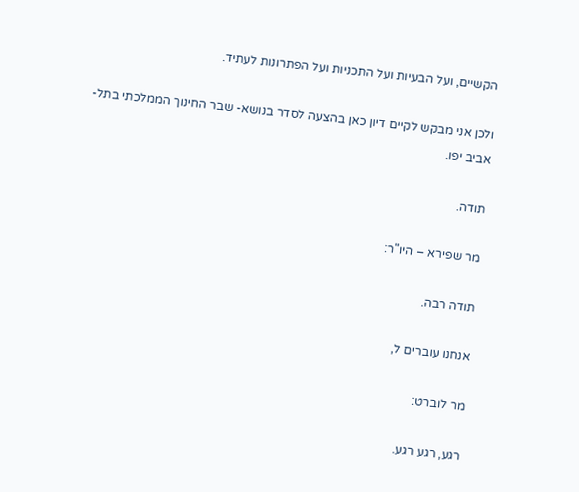הקשיים, ועל הבעיות ועל התכניות ועל הפתרונות לעתיד.

ולכן אני מבקש לקיים דיון כאן בהצעה לסדר בנושא- שבר החינוך הממלכתי בתל-אביב יפו.

תודה.

מר שפירא – היו"ר:

תודה רבה.

אנחנו עוברים ל,

מר לוברט:

רגע, רגע רגע.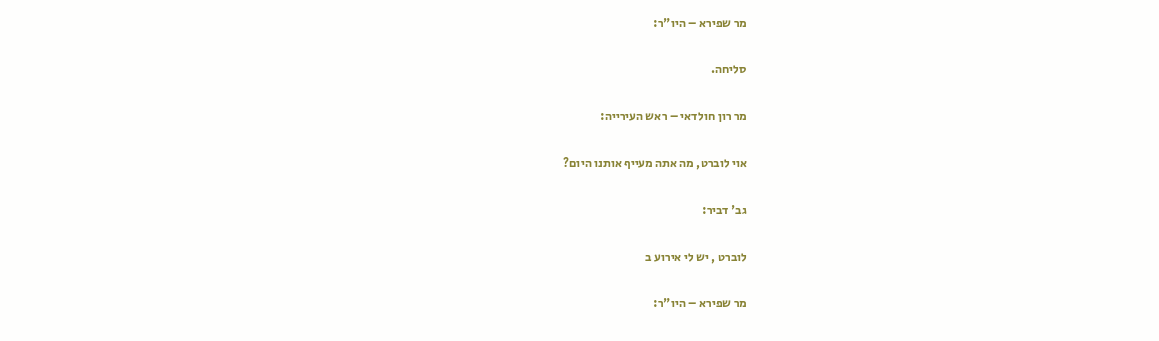מר שפירא – היו"ר:

סליחה.

מר רון חולדאי – ראש העירייה:

אוי לוברט, מה אתה מעייף אותנו היום?

גב' דביר:

לוברט , יש לי אירוע ב

מר שפירא – היו"ר: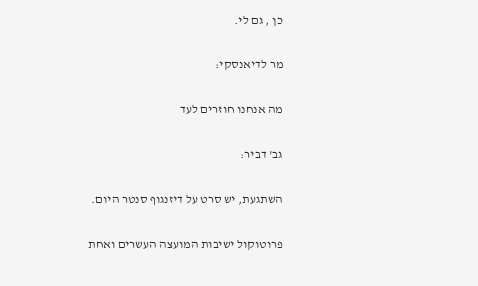כן , גם לי.

מר לדיאנסקי:

מה אנחנו חוזרים לעד

גב' דביר:

השתגעת, יש סרט על דיזנגוף סנטר היום.

פרוטוקול ישיבות המועצה העשרים ואחת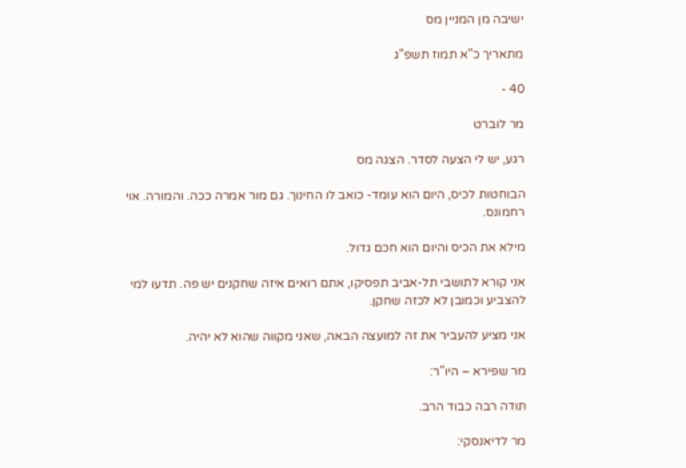ישיבה מן המניין מס

מתאריך כ"א תמוז תשפ"ג

40 -

מר לוברט

רגע, יש לי הצעה לסדר. הצגה מס

הבוחטות לכיס, היום הוא עומד- כואב לו החינוך. גם מור אמרה ככה. והמורה. אוי רחמונס.

מילא את הכיס והיום הוא חכם גדול.

אני קורא לתושבי תל-אביב תפסיקו, אתם רואים איזה שחקנים יש פה. תדעו למי להצביע וכמובן לא לכזה שחקן.

אני מציע להעביר את זה למועצה הבאה, שאני מקווה שהוא לא יהיה.

מר שפירא – היו"ר:

תודה רבה כבוד הרב.

מר לדיאנסקי: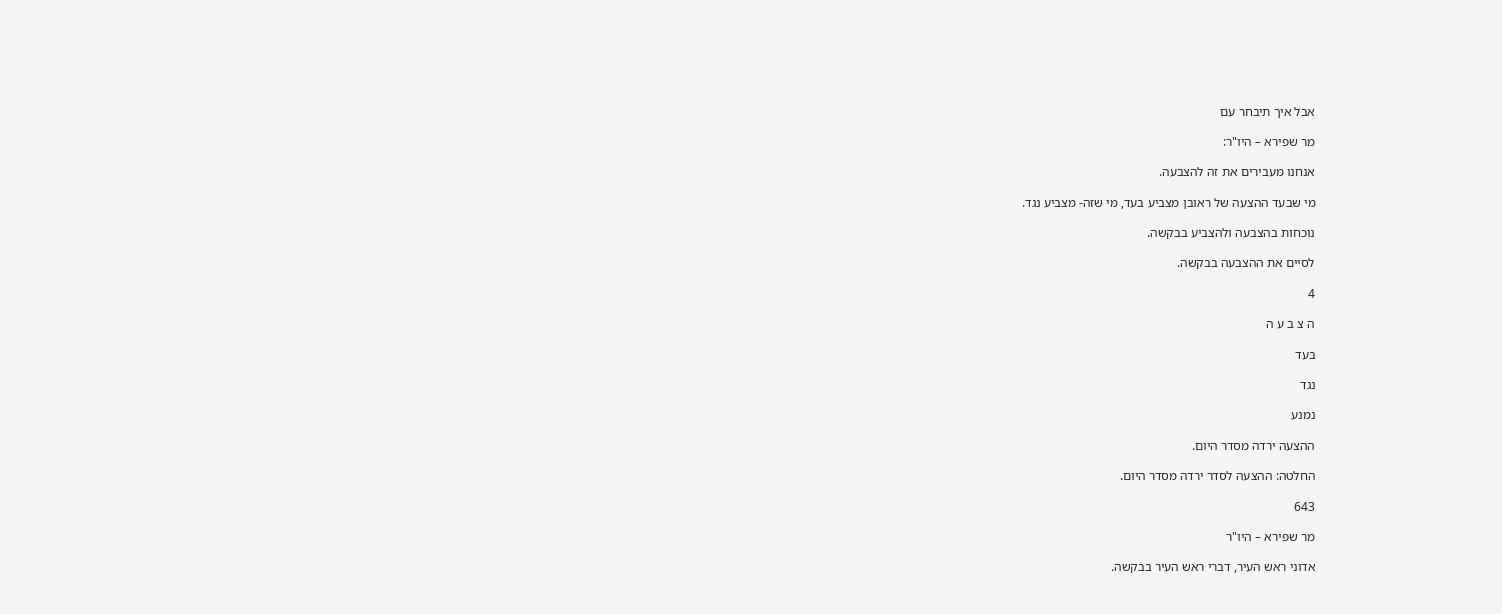אבל איך תיבחר עם

מר שפירא – היו"ר:

אנחנו מעבירים את זה להצבעה.

מי שבעד ההצעה של ראובן מצביע בעד, מי שזה- מצביע נגד.

נוכחות בהצבעה ולהצביע בבקשה.

לסיים את ההצבעה בבקשה.

4

ה צ ב ע ה

בעד

נגד

נמנע

ההצעה ירדה מסדר היום.

החלטה: ההצעה לסדר ירדה מסדר היום.

643

מר שפירא – היו"ר

אדוני ראש העיר, דברי ראש העיר בבקשה.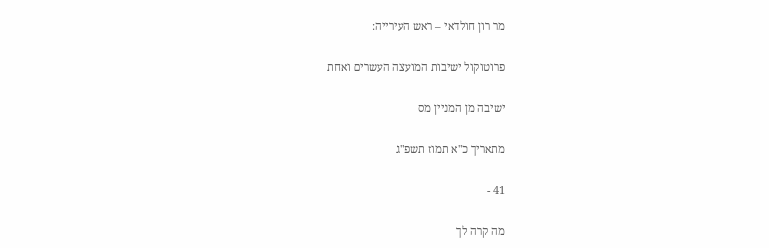מר רון חולדאי – ראש העירייה:

פרוטוקול ישיבות המועצה העשרים ואחת

ישיבה מן המניין מס

מתאריך כ"א תמוז תשפ"ג

41 -

מה קרה לך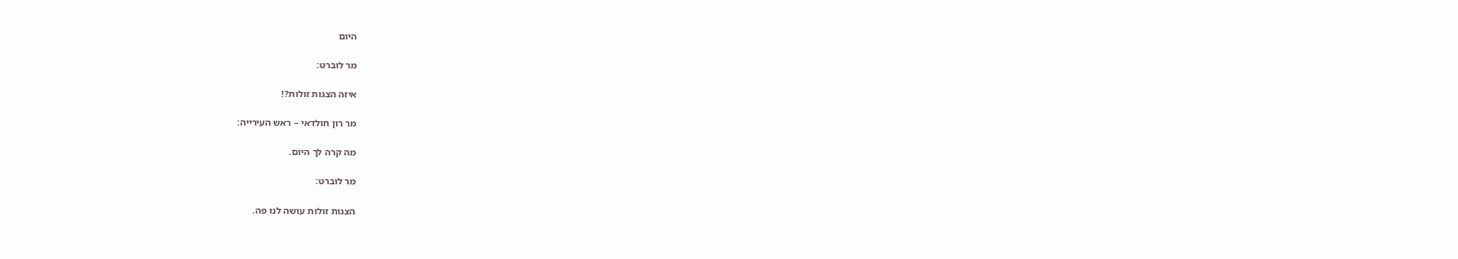היום

מר לוברט:

איזה הצגות זולות?!

מר רון חולדאי – ראש העירייה:

מה קרה לך היום.

מר לוברט:

הצגות זולות עושה לנו פה.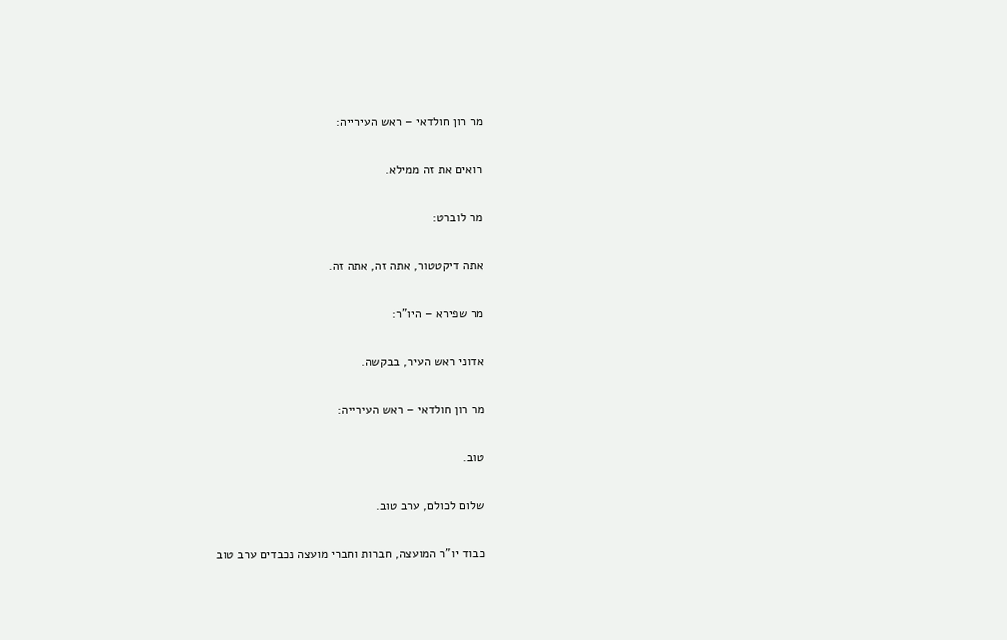מר רון חולדאי – ראש העירייה:

רואים את זה ממילא.

מר לוברט:

אתה דיקטטור, אתה זה, אתה זה.

מר שפירא – היו"ר:

אדוני ראש העיר, בבקשה.

מר רון חולדאי – ראש העירייה:

טוב.

שלום לכולם, ערב טוב.

כבוד יו"ר המועצה, חברות וחברי מועצה נכבדים ערב טוב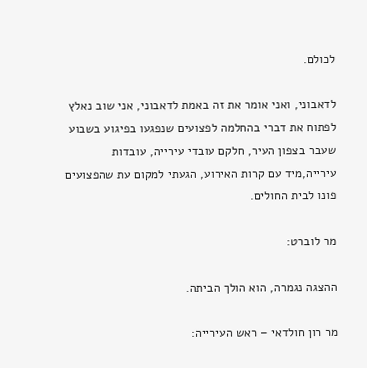לכולם.

לדאבוני, ואני אומר את זה באמת לדאבוני, אני שוב נאלץ לפתוח את דברי בהחלמה לפצועים שנפגעו בפיגוע בשבוע שעבר בצפון העיר, חלקם עובדי עירייה, עובדות עירייה,מיד עם קרות האירוע, הגעתי למקום עת שהפצועים פונו לבית החולים.

מר לוברט:

ההצגה נגמרה, הוא הולך הביתה.

מר רון חולדאי – ראש העירייה: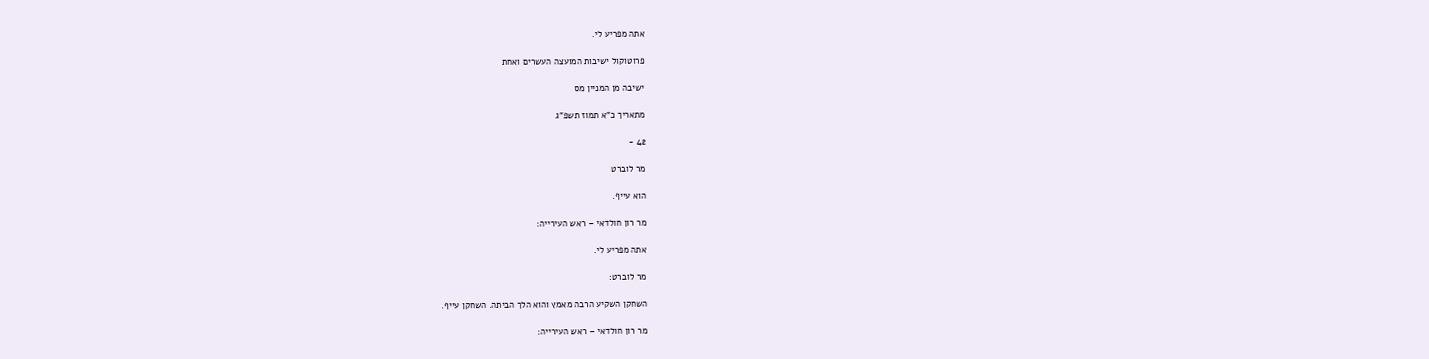אתה מפריע לי.

פרוטוקול ישיבות המועצה העשרים ואחת

ישיבה מן המניין מס

מתאריך כ"א תמוז תשפ"ג

42 -

מר לוברט

הוא עייף.

מר רון חולדאי – ראש העירייה:

אתה מפריע לי.

מר לוברט:

השחקן השקיע הרבה מאמץ והוא הלך הביתה. השחקן עייף.

מר רון חולדאי – ראש העירייה: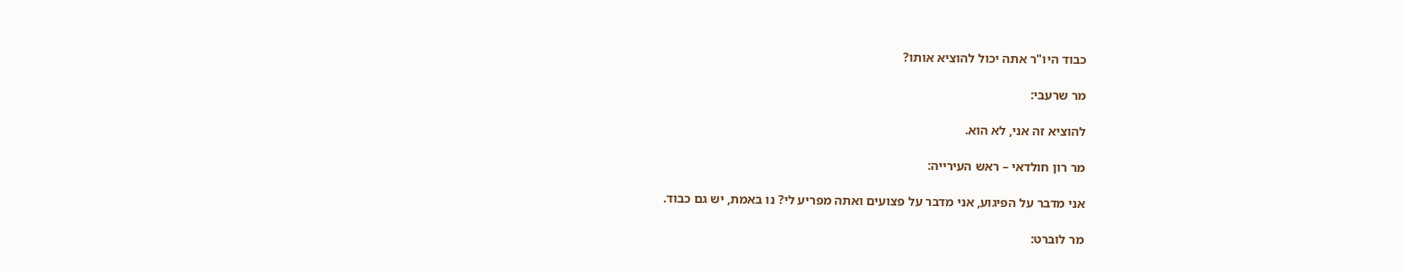כבוד היו"ר אתה יכול להוציא אותו?

מר שרעבי:

להוציא זה אני, לא הוא.

מר רון חולדאי – ראש העירייה:

אני מדבר על הפיגוע, אני מדבר על פצועים ואתה מפריע לי? נו באמת, יש גם כבוד.

מר לוברט: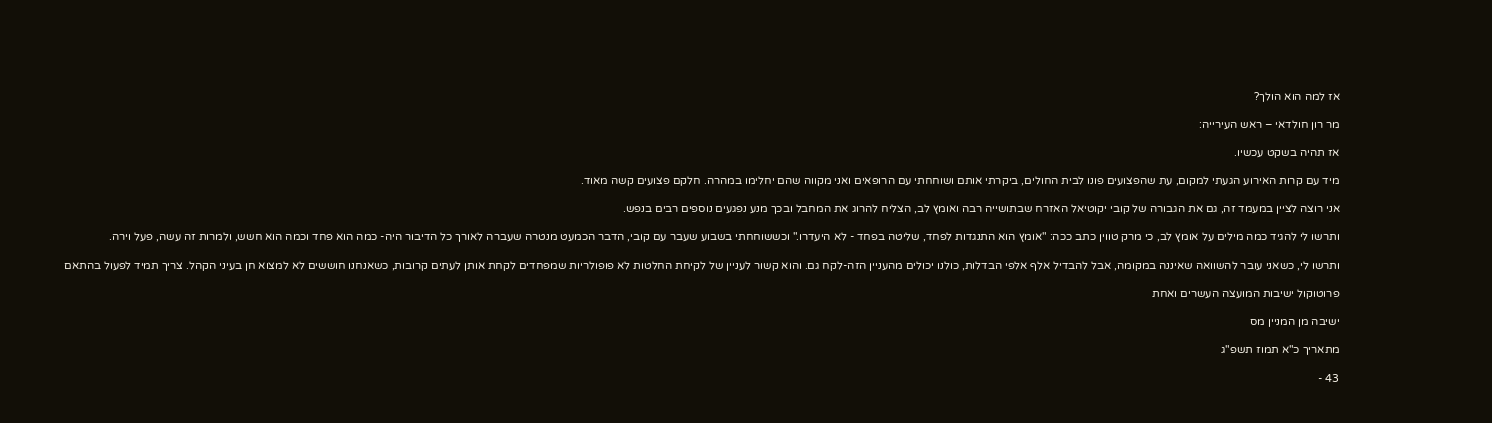אז למה הוא הולך?

מר רון חולדאי – ראש העירייה:

אז תהיה בשקט עכשיו.

מיד עם קרות האירוע הגעתי למקום, עת שהפצועים פונו לבית החולים, ביקרתי אותם ושוחחתי עם הרופאים ואני מקווה שהם יחלימו במהרה. חלקם פצועים קשה מאוד.

אני רוצה לציין במעמד זה, גם את הגבורה של קובי יקוטיאל האזרח שבתושייה רבה ואומץ לב, הצליח להרוג את המחבל ובכך מנע נפגעים נוספים רבים בנפש.

ותרשו לי להגיד כמה מילים על אומץ לב, כי מרק טווין כתב ככה: "אומץ הוא התנגדות לפחד, שליטה בפחד - לא היעדרו." וכששוחחתי בשבוע שעבר עם קובי, הדבר הכמעט מנטרה שעברה לאורך כל הדיבור היה- כמה הוא פחד וכמה הוא חשש, ולמרות זה עשה, פעל וירה.

ותרשו לי, כשאני עובר להשוואה שאיננה במקומה, אבל להבדיל אלף אלפי הבדלות, כולנו יכולים מהעניין הזה-לקח גם. והוא קשור לעניין של לקיחת החלטות לא פופולריות שמפחדים לקחת אותן לעתים קרובות, כשאנחנו חוששים לא למצוא חן בעיני הקהל. צריך תמיד לפעול בהתאם

פרוטוקול ישיבות המועצה העשרים ואחת

ישיבה מן המניין מס

מתאריך כ"א תמוז תשפ"ג

43 -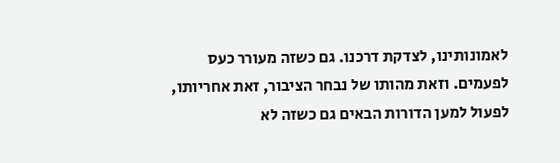לאמונותינו, לצדקת דרכנו. גם כשזה מעורר כעס לפעמים. וזאת מהותו של נבחר הציבור, זאת אחריותו, לפעול למען הדורות הבאים גם כשזה לא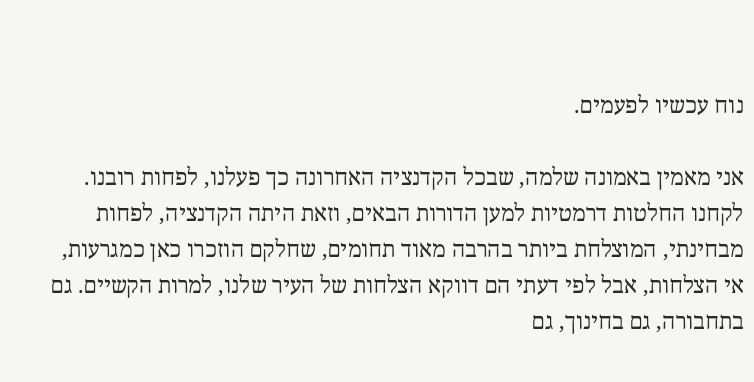נוח עכשיו לפעמים.

אני מאמין באמונה שלמה, שבכל הקדנציה האחרונה כך פעלנו, לפחות רובנו. לקחנו החלטות דרמטיות למען הדורות הבאים, וזאת היתה הקדנציה, לפחות מבחינתי, המוצלחת ביותר בהרבה מאוד תחומים, שחלקם הוזכרו כאן כמגרעות, אי הצלחות, אבל לפי דעתי הם דווקא הצלחות של העיר שלנו, למרות הקשיים. גם בתחבורה, גם בחינוך, גם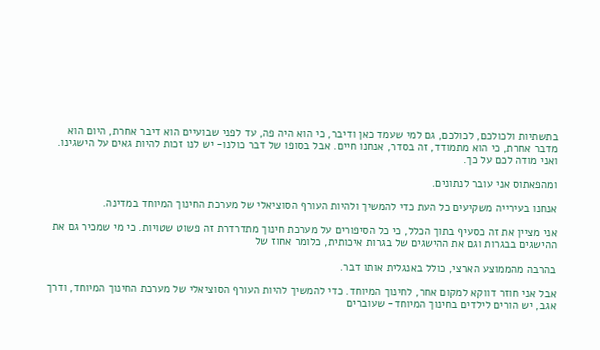בתשתיות ולכולכם, לכולכם, גם למי שעמד כאן ודיבר, כי הוא היה פה, עד לפני שבועיים הוא דיבר אחרת, היום הוא מדבר אחרת, כי הוא מתמודד, זה בסדר, אנחנו חיים. אבל בסופו של דבר כולנו- יש לנו זכות להיות גאים על הישגינו. ואני מודה לכם על כך.

ומהפאתוס אני עובר לנתונים.

אנחנו בעירייה משקיעים כל העת כדי להמשיך ולהיות העורף הסוציאלי של מערכת החינוך המיוחד במדינה.

אני מציין את זה כסעיף בתוך הכלל, כי כל הסיפורים על מערכת חינוך מתדרדרת זה פשוט שטויות. כי מי שמכיר גם את ההישגים בבגרות וגם את ההישגים של בגרות איכותית, כלומר אחוז של

בהרבה מהממוצע הארצי, כולל באנגלית אותו דבר.

אבל אני חוזר דווקא למקום אחר, לחינוך המיוחד. כדי להמשיך להיות העורף הסוציאלי של מערכת החינוך המיוחד, ודרך אגב, יש הורים לילדים בחינוך המיוחד- שעוברים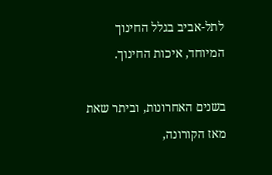לתל-אביב בגלל החינוך המיוחד, איכות החינוך.

בשנים האחרונות, וביתר שאת מאז הקורונה,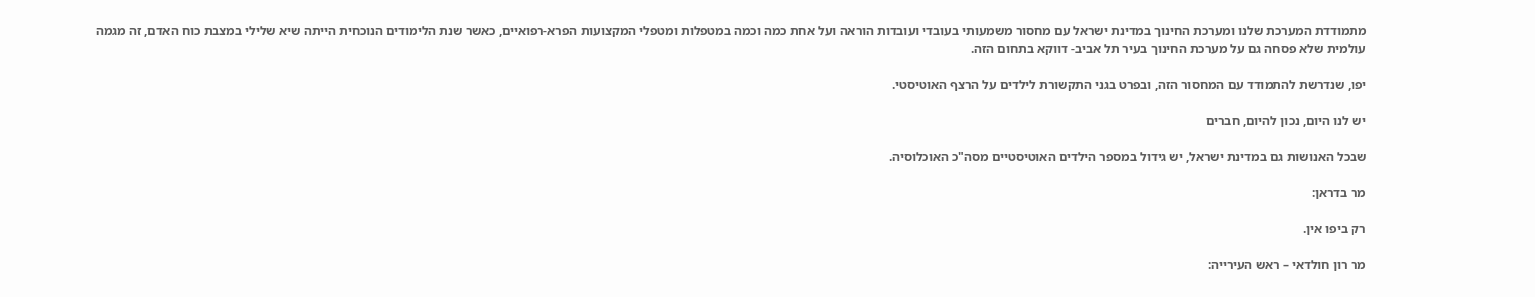מתמודדת המערכת שלנו ומערכת החינוך במדינת ישראל עם מחסור משמעותי בעובדי ועובדות הוראה ועל אחת כמה וכמה במטפלות ומטפלי המקצועות הפרא-רפואיים, כאשר שנת הלימודים הנוכחית הייתה שיא שלילי במצבת כוח האדם, זה מגמה עולמית שלא פסחה גם על מערכת החינוך בעיר תל אביב- דווקא בתחום הזה.

יפו, שנדרשת להתמודד עם המחסור הזה, ובפרט בגני התקשורת לילדים על הרצף האוטיסטי.

יש לנו היום, נכון להיום, חברים

שבכל האנושות גם במדינת ישראל, יש גידול במספר הילדים האוטיסטיים מסה"כ האוכלוסיה.

מר בדראן:

רק ביפו אין.

מר רון חולדאי – ראש העירייה: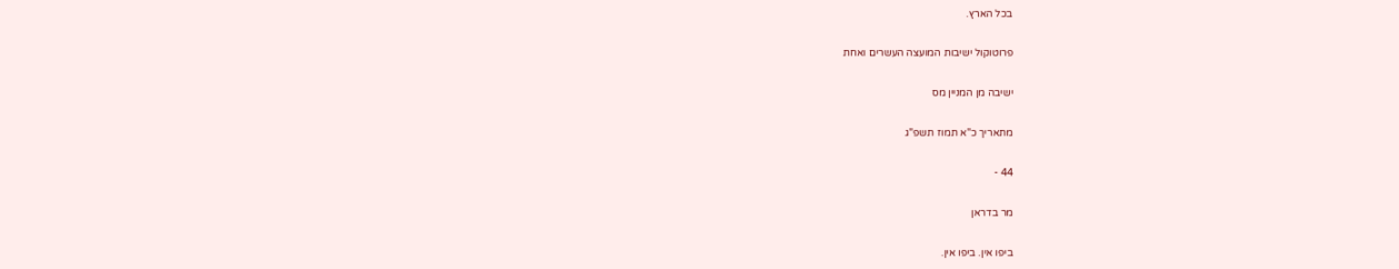בכל הארץ.

פרוטוקול ישיבות המועצה העשרים ואחת

ישיבה מן המניין מס

מתאריך כ"א תמוז תשפ"ג

44 -

מר בדראן

ביפו אין. ביפו אין.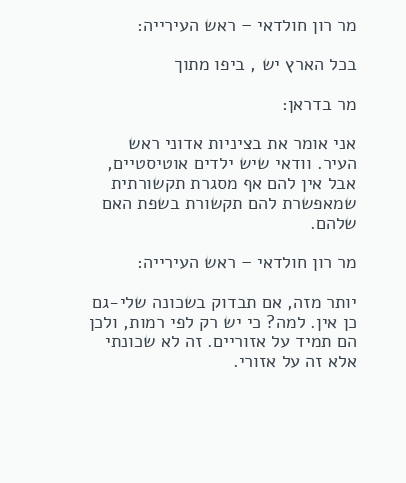מר רון חולדאי – ראש העירייה:

בכל הארץ יש , ביפו מתוך

מר בדראן:

אני אומר את בציניות אדוני ראש העיר. וודאי שיש ילדים אוטיסטיים, אבל אין להם אף מסגרת תקשורתית שמאפשרת להם תקשורת בשפת האם שלהם.

מר רון חולדאי – ראש העירייה:

יותר מזה, אם תבדוק בשכונה שלי-גם כן אין. למה? כי יש רק לפי רמות, ולכן הם תמיד על אזוריים. זה לא שכונתי אלא זה על אזורי.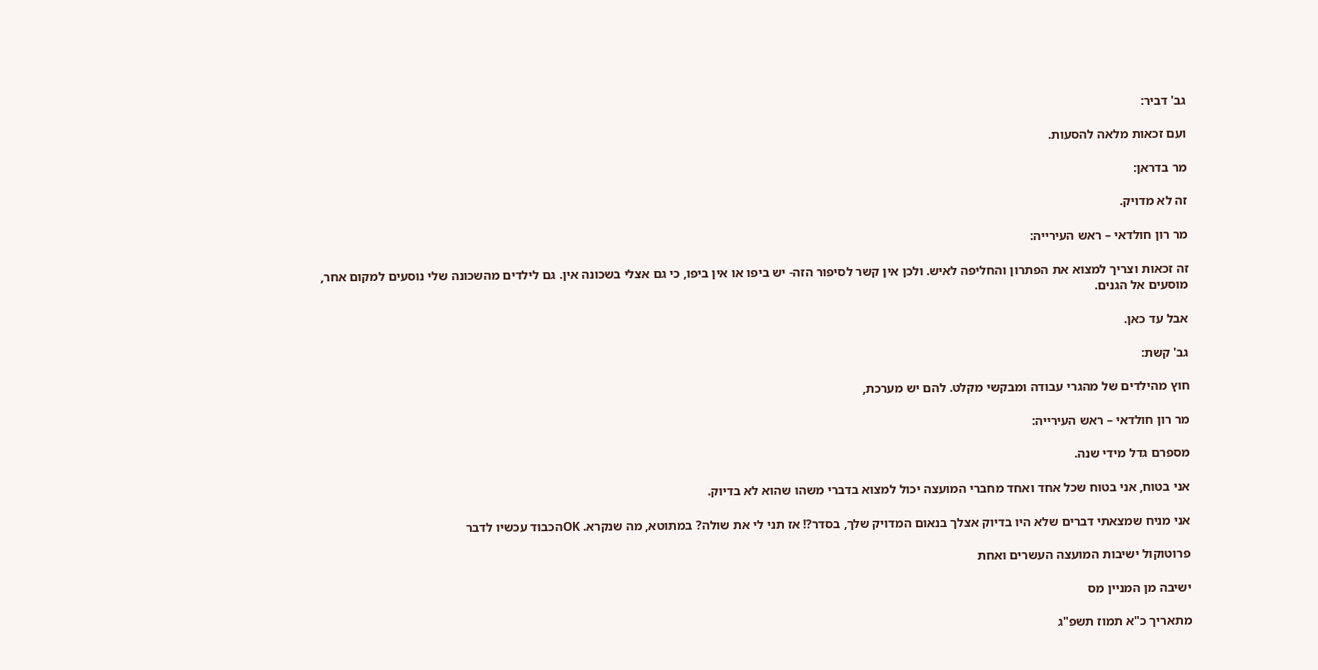גב' דביר:

ועם זכאות מלאה להסעות.

מר בדראן:

זה לא מדויק.

מר רון חולדאי – ראש העירייה:

זה זכאות וצריך למצוא את הפתרון והחליפה לאיש. ולכן אין קשר לסיפור הזה- יש ביפו או אין ביפו, כי גם אצלי בשכונה אין. גם לילדים מהשכונה שלי נוסעים למקום אחר, מוסעים אל הגנים.

אבל עד כאן.

גב' קשת:

חוץ מהילדים של מהגרי עבודה ומבקשי מקלט. להם יש מערכת,

מר רון חולדאי – ראש העירייה:

מספרם גדל מידי שנה.

אני בטוח, אני בטוח שכל אחד ואחד מחברי המועצה יכול למצוא בדברי משהו שהוא לא בדיוק.

אני מניח שמצאתי דברים שלא היו בדיוק אצלך בנאום המדויק שלך, בסדר?! אז תני לי את שולה? במתוטא, מה שנקרא. OKהכבוד עכשיו לדבר

פרוטוקול ישיבות המועצה העשרים ואחת

ישיבה מן המניין מס

מתאריך כ"א תמוז תשפ"ג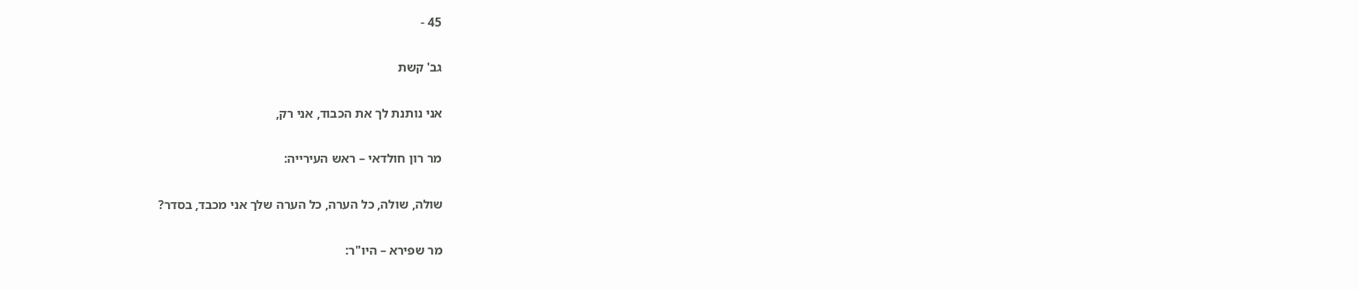45 -

גב' קשת

אני נותנת לך את הכבוד, אני רק,

מר רון חולדאי – ראש העירייה:

שולה, שולה, כל הערה, כל הערה שלך אני מכבד, בסדר?

מר שפירא – היו"ר: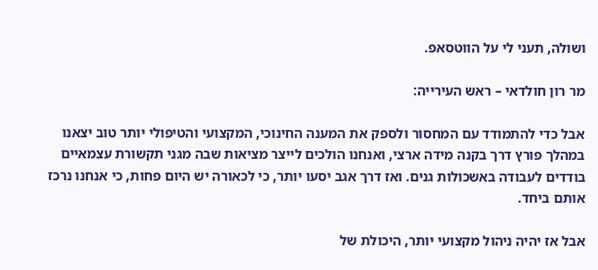ושולה, תעני לי על הווטסאפ.

מר רון חולדאי – ראש העירייה:

אבל כדי להתמודד עם המחסור ולספק את המענה החינוכי, המקצועי והטיפולי יותר טוב יצאנו במהלך פורץ דרך בקנה מידה ארצי, ואנחנו הולכים לייצר מציאות שבה מגני תקשורת עצמאיים בודדים לעבודה באשכולות גנים. ואז דרך אגב יסעו יותר, כי לכאורה יש היום פחות, כי אנחנו נרכז אותם ביחד.

אבל אז יהיה ניהול מקצועי יותר, היכולת של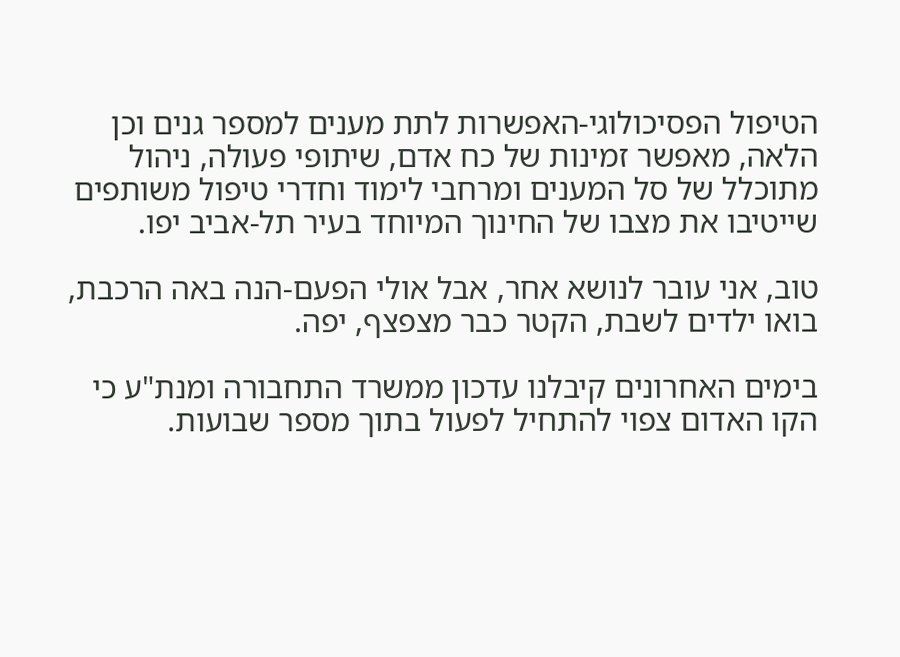הטיפול הפסיכולוגי-האפשרות לתת מענים למספר גנים וכן הלאה, מאפשר זמינות של כח אדם, שיתופי פעולה, ניהול מתוכלל של סל המענים ומרחבי לימוד וחדרי טיפול משותפים שייטיבו את מצבו של החינוך המיוחד בעיר תל-אביב יפו.

טוב, אני עובר לנושא אחר, אבל אולי הפעם-הנה באה הרכבת, בואו ילדים לשבת, הקטר כבר מצפצף, יפה.

בימים האחרונים קיבלנו עדכון ממשרד התחבורה ומנת"ע כי הקו האדום צפוי להתחיל לפעול בתוך מספר שבועות.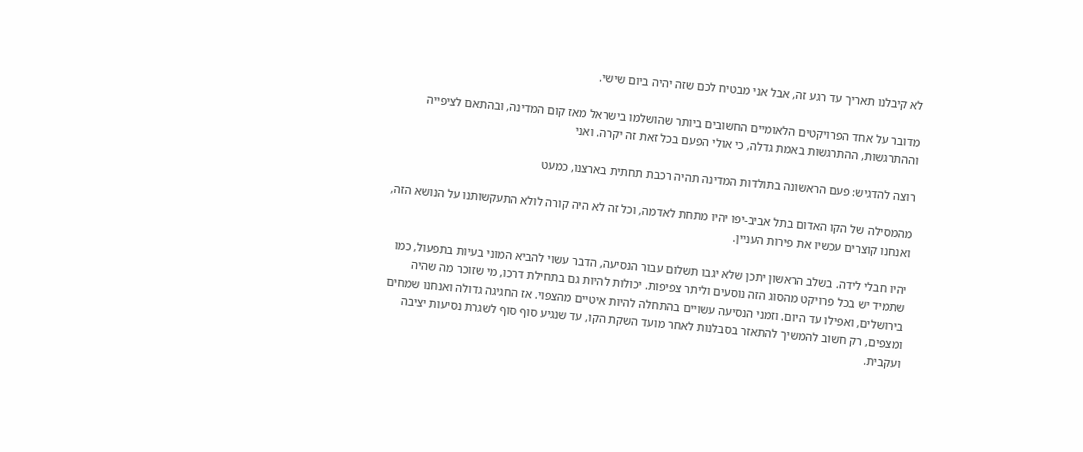לא קיבלנו תאריך עד רגע זה, אבל אני מבטיח לכם שזה יהיה ביום שישי.

מדובר על אחד הפרויקטים הלאומיים החשובים ביותר שהושלמו בישראל מאז קום המדינה, ובהתאם לציפייה וההתרגשות, ההתרגשות באמת גדלה, כי אולי הפעם בכל זאת זה יקרה. ואני

רוצה להדגיש: פעם הראשונה בתולדות המדינה תהיה רכבת תחתית בארצנו, כמעט

מהמסילה של הקו האדום בתל אביב-יפו יהיו מתחת לאדמה, וכל זה לא היה קורה לולא התעקשותנו על הנושא הזה, ואנחנו קוצרים עכשיו את פירות העניין.

יהיו חבלי לידה. בשלב הראשון יתכן שלא יגבו תשלום עבור הנסיעה, הדבר עשוי להביא המוני בעיות בתפעול, כמו שתמיד יש בכל פרויקט מהסוג הזה נוסעים וליתר צפיפות. יכולות להיות גם בתחילת דרכו, מי שזוכר מה שהיה בירושלים, ואפילו עד היום. וזמני הנסיעה עשויים בהתחלה להיות איטיים מהצפוי. אז החגיגה גדולה ואנחנו שמחים ומצפים, רק חשוב להמשיך להתאזר בסבלנות לאחר מועד השקת הקו, עד שנגיע סוף סוף לשגרת נסיעות יציבה ועקבית.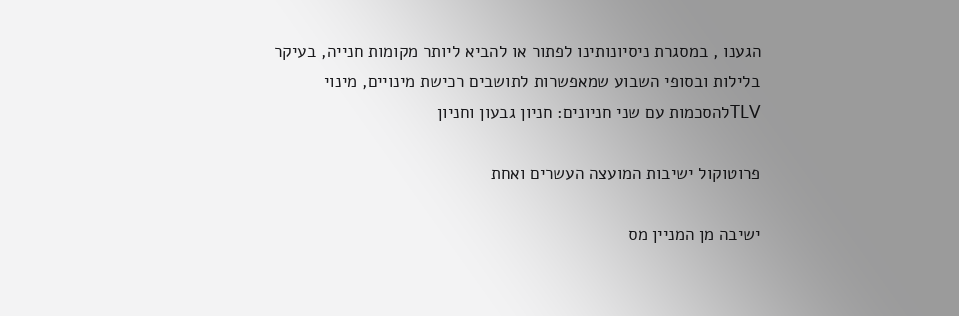הגענו , במסגרת ניסיונותינו לפתור או להביא ליותר מקומות חנייה, בעיקר בלילות ובסופי השבוע שמאפשרות לתושבים רכישת מינויים, מינוי TLVלהסכמות עם שני חניונים: חניון גבעון וחניון

פרוטוקול ישיבות המועצה העשרים ואחת

ישיבה מן המניין מס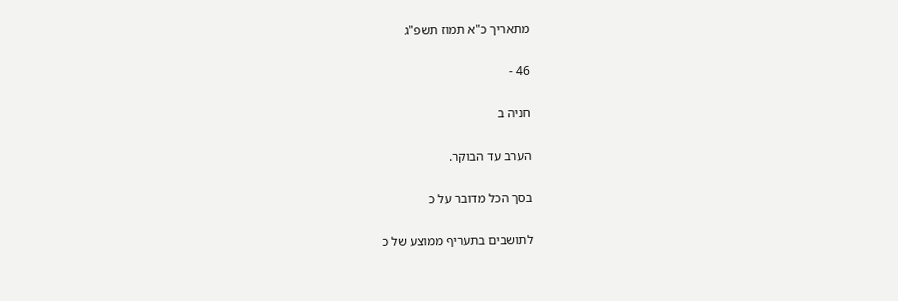מתאריך כ"א תמוז תשפ"ג

46 -

חניה ב

הערב עד הבוקר.

בסך הכל מדובר על כ

לתושבים בתעריף ממוצע של כ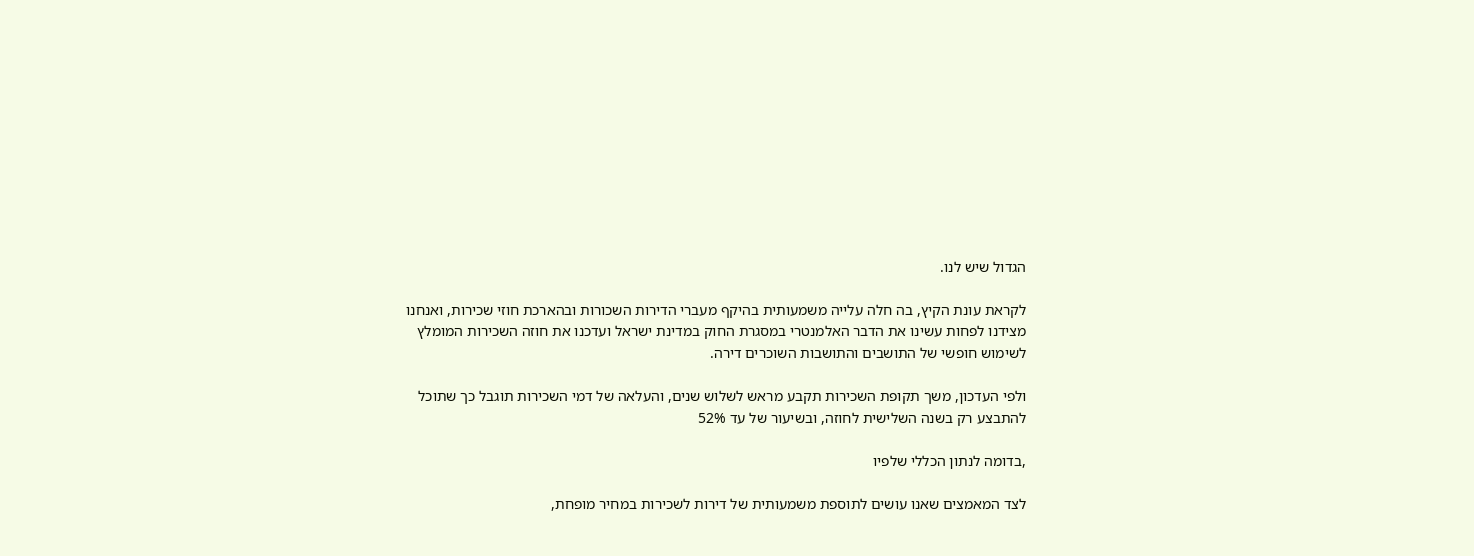הגדול שיש לנו.

לקראת עונת הקיץ, בה חלה עלייה משמעותית בהיקף מעברי הדירות השכורות ובהארכת חוזי שכירות, ואנחנו מצידנו לפחות עשינו את הדבר האלמנטרי במסגרת החוק במדינת ישראל ועדכנו את חוזה השכירות המומלץ לשימוש חופשי של התושבים והתושבות השוכרים דירה.

ולפי העדכון, משך תקופת השכירות תקבע מראש לשלוש שנים, והעלאה של דמי השכירות תוגבל כך שתוכל להתבצע רק בשנה השלישית לחוזה, ובשיעור של עד 52%

,בדומה לנתון הכללי שלפיו

לצד המאמצים שאנו עושים לתוספת משמעותית של דירות לשכירות במחיר מופחת,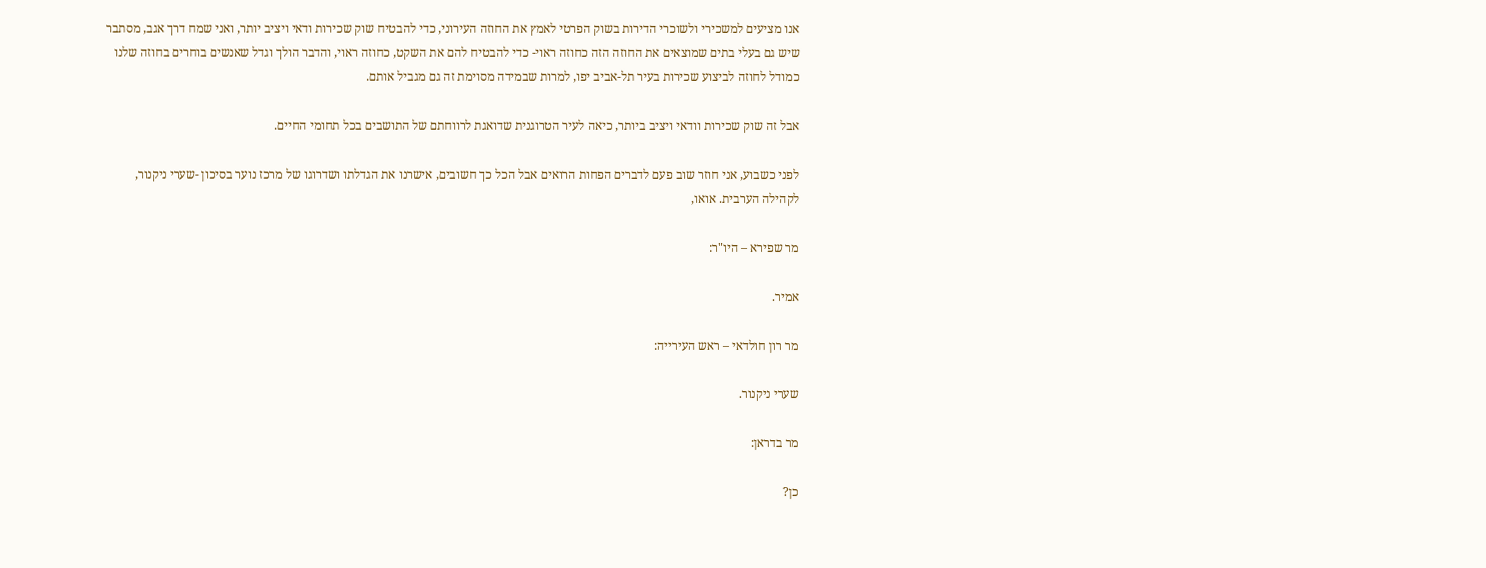אנו מציעים למשכירי ולשוכרי הדירות בשוק הפרטי לאמץ את החוזה העירוני, כדי להבטיח שוק שכירות ודאי ויציב יותר, ואני שמח דרך אגב, מסתבר שיש גם בעלי בתים שמוצאים את החוזה הזה כחוזה ראוי- כדי להבטיח להם את השקט, כחוזה ראוי, והדבר הולך וגדל שאנשים בוחרים בחוזה שלנו כמודל לחוזה לביצוע שכירות בעיר תל-אביב יפו, למרות שבמידה מסוימת זה גם מגביל אותם.

אבל זה שוק שכירות וודאי ויציב ביותר, כיאה לעיר הטרוגנית שדואגת לרווחתם של התושבים בכל תחומי החיים.

לפני כשבוע, אני חוזר שוב פעם לדברים הפחות הרואים אבל הכל כך חשובים, אישרנו את הגדלתו ושדרוגו של מרכז נוער בסיכון -שערי ניקנור, לקהילה הערבית. אואו,

מר שפירא – היו"ר:

אמיר.

מר רון חולדאי – ראש העירייה:

שערי ניקנור.

מר בדראן:

כן?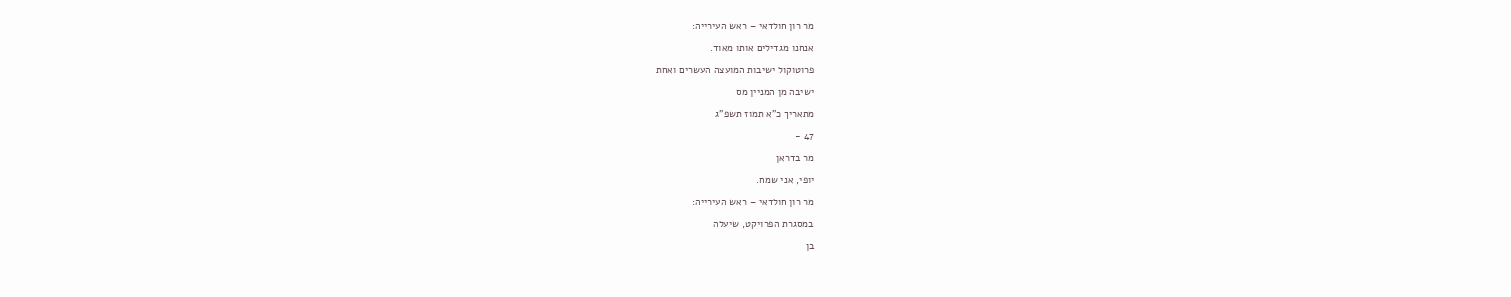מר רון חולדאי – ראש העירייה:

אנחנו מגדילים אותו מאוד.

פרוטוקול ישיבות המועצה העשרים ואחת

ישיבה מן המניין מס

מתאריך כ"א תמוז תשפ"ג

47 -

מר בדראן

יופי, אני שמח.

מר רון חולדאי – ראש העירייה:

במסגרת הפרויקט, שיעלה

בן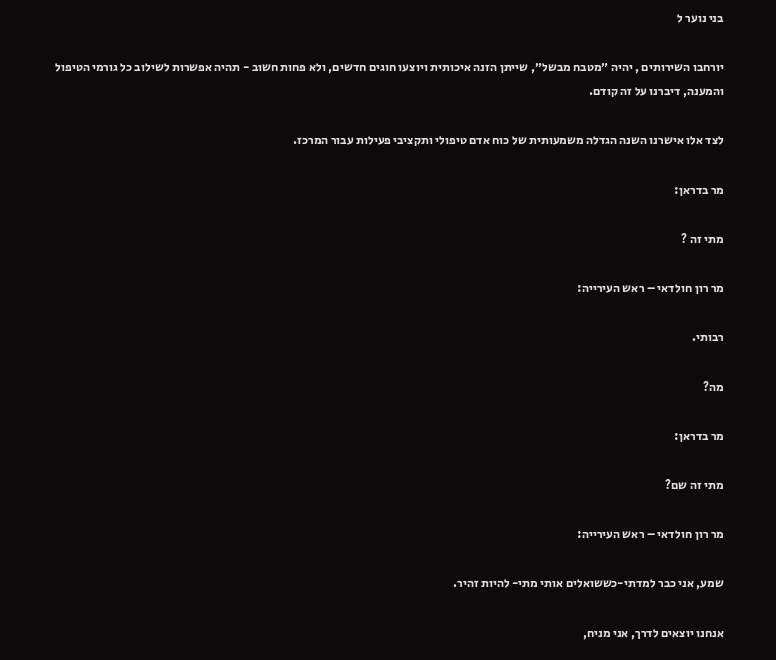בני נוער ל

יורחבו השירותים , יהיה ״מטבח מבשל״, שייתן הזנה איכותית ויוצעו חוגים חדשים, ולא פחות חשוב - תהיה אפשרות לשילוב כל גורמי הטיפול והמענה, דיברנו על זה קודם.

לצד אלו אישרנו השנה הגדלה משמעותית של כוח אדם טיפולי ותקציבי פעילות עבור המרכז.

מר בדראן:

מתי זה ?

מר רון חולדאי – ראש העירייה:

רבותי.

מה?

מר בדראן:

מתי זה שם?

מר רון חולדאי – ראש העירייה:

שמע, אני כבר למדתי-כששואלים אותי מתי- להיות זהיר.

אנחנו יוצאים לדרך, אני מניח,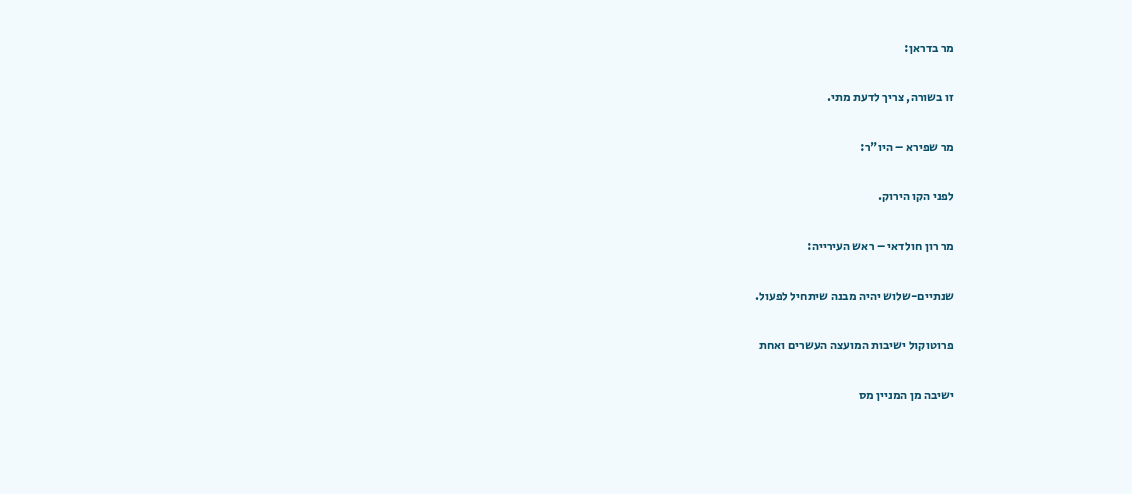מר בדראן:

זו בשורה, צריך לדעת מתי.

מר שפירא – היו"ר:

לפני הקו הירוק.

מר רון חולדאי – ראש העירייה:

שנתיים-שלוש יהיה מבנה שיתחיל לפעול.

פרוטוקול ישיבות המועצה העשרים ואחת

ישיבה מן המניין מס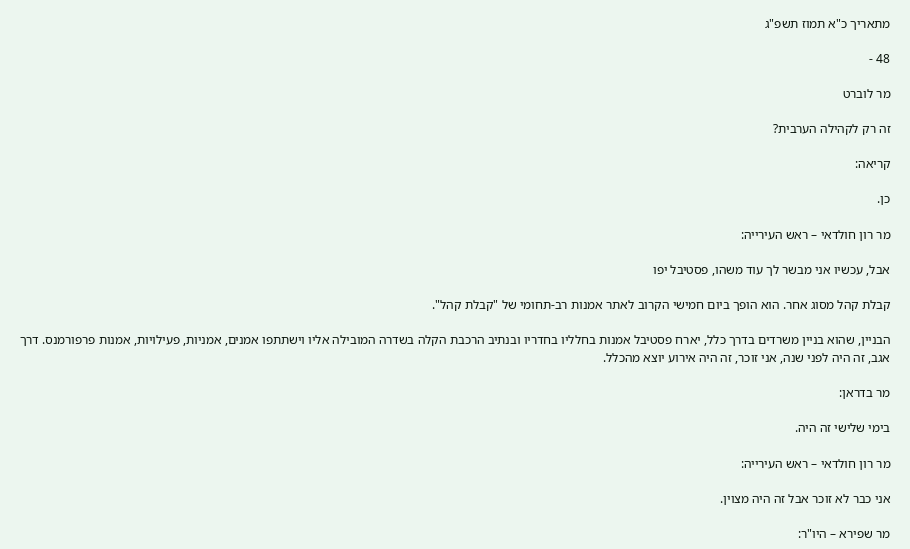מתאריך כ"א תמוז תשפ"ג

48 -

מר לוברט

זה רק לקהילה הערבית?

קריאה:

כן.

מר רון חולדאי – ראש העירייה:

אבל, עכשיו אני מבשר לך עוד משהו, פסטיבל יפו

קבלת קהל מסוג אחר. הוא הופך ביום חמישי הקרוב לאתר אמנות רב-תחומי של "קבלת קהל".

הבניין, שהוא בניין משרדים בדרך כלל, יארח פסטיבל אמנות בחלליו בחדריו ובנתיב הרכבת הקלה בשדרה המובילה אליו וישתתפו אמנים, אמניות, פעילויות, אמנות פרפורמנס. דרך אגב, זה היה לפני שנה, אני זוכר, זה היה אירוע יוצא מהכלל.

מר בדראן:

בימי שלישי זה היה.

מר רון חולדאי – ראש העירייה:

אני כבר לא זוכר אבל זה היה מצוין.

מר שפירא – היו"ר: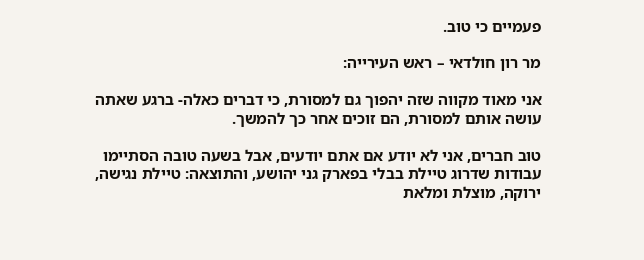פעמיים כי טוב.

מר רון חולדאי – ראש העירייה:

אני מאוד מקווה שזה יהפוך גם למסורת, כי דברים כאלה- ברגע שאתה עושה אותם למסורת, הם זוכים אחר כך להמשך.

טוב חברים, אני לא יודע אם אתם יודעים, אבל בשעה טובה הסתיימו עבודות שדרוג טיילת בבלי בפארק גני יהושע, והתוצאה: טיילת נגישה, ירוקה, מוצלת ומלאת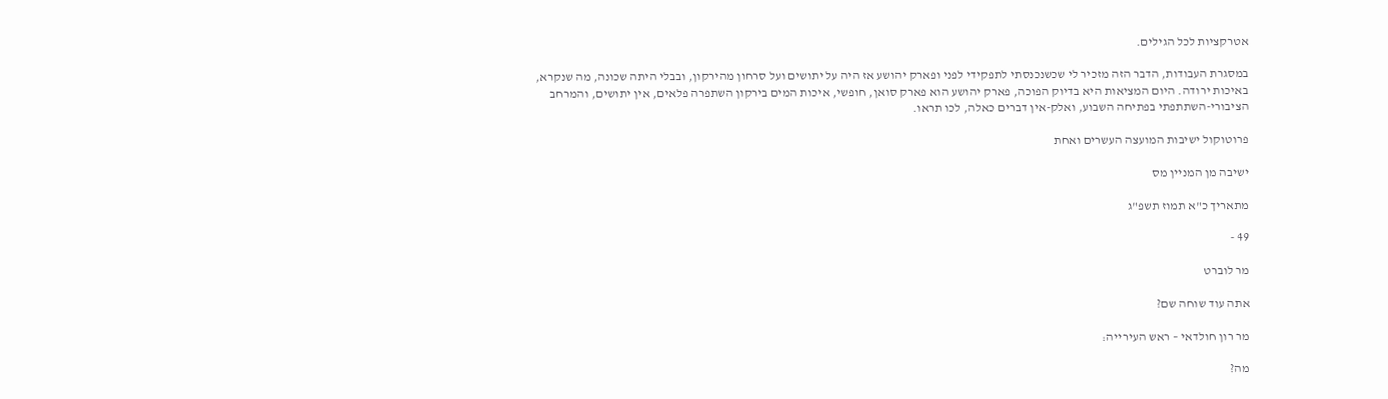אטרקציות לכל הגילים.

במסגרת העבודות, הדבר הזה מזכיר לי שכשנכנסתי לתפקידי לפני ופארק יהושע אז היה על יתושים ועל סרחון מהירקון, ובבלי היתה שכונה, מה שנקרא, באיכות ירודה. היום המציאות היא בדיוק הפוכה, פארק יהושע הוא פארק סואן, חופשי, איכות המים בירקון השתפרה פלאים, אין יתושים, והמרחב הציבורי-השתתפתי בפתיחה השבוע, ואלק-אין דברים כאלה, לכו תראו.

פרוטוקול ישיבות המועצה העשרים ואחת

ישיבה מן המניין מס

מתאריך כ"א תמוז תשפ"ג

49 -

מר לוברט

אתה עוד שוחה שם?

מר רון חולדאי – ראש העירייה:

מה?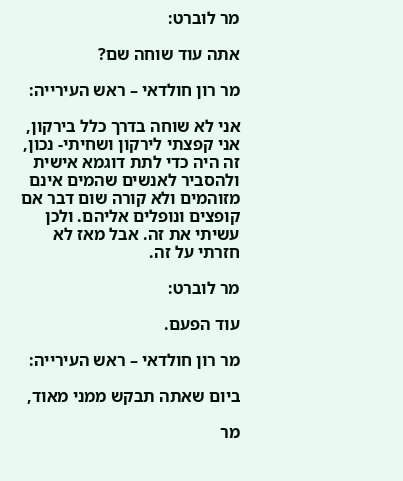מר לוברט:

אתה עוד שוחה שם?

מר רון חולדאי – ראש העירייה:

אני לא שוחה בדרך כלל בירקון, אני קפצתי לירקון ושחיתי- נכון, זה היה כדי לתת דוגמא אישית ולהסביר לאנשים שהמים אינם מזוהמים ולא קורה שום דבר אם קופצים ונופלים אליהם. ולכן עשיתי את זה. אבל מאז לא חזרתי על זה.

מר לוברט:

עוד הפעם.

מר רון חולדאי – ראש העירייה:

ביום שאתה תבקש ממני מאוד,

מר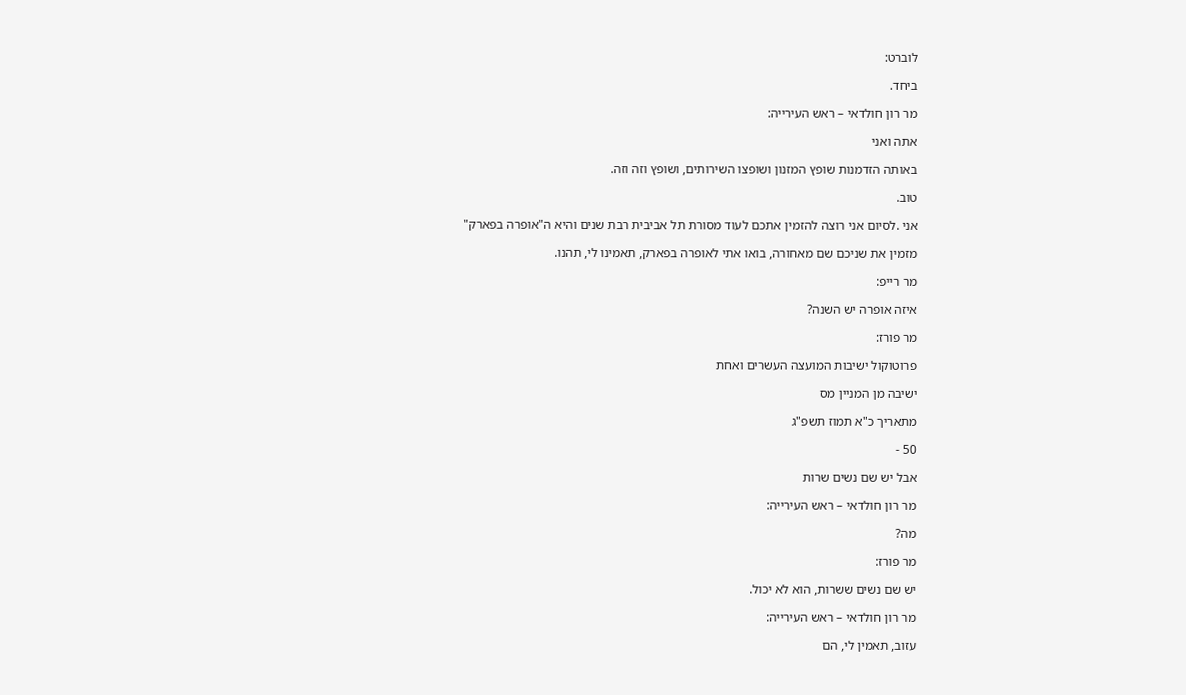לוברט:

ביחד.

מר רון חולדאי – ראש העירייה:

אתה ואני

באותה הזדמנות שופץ המזנון ושופצו השירותים, ושופץ וזה וזה.

טוב.

אני .לסיום אני רוצה להזמין אתכם לעוד מסורת תל אביבית רבת שנים והיא ה"אופרה בפארק"

מזמין את שניכם שם מאחורה, בואו אתי לאופרה בפארק, תאמינו לי, תהנו.

מר רייפ:

איזה אופרה יש השנה?

מר פורז:

פרוטוקול ישיבות המועצה העשרים ואחת

ישיבה מן המניין מס

מתאריך כ"א תמוז תשפ"ג

50 -

אבל יש שם נשים שרות

מר רון חולדאי – ראש העירייה:

מה?

מר פורז:

יש שם נשים ששרות, הוא לא יכול.

מר רון חולדאי – ראש העירייה:

עזוב, תאמין לי, הם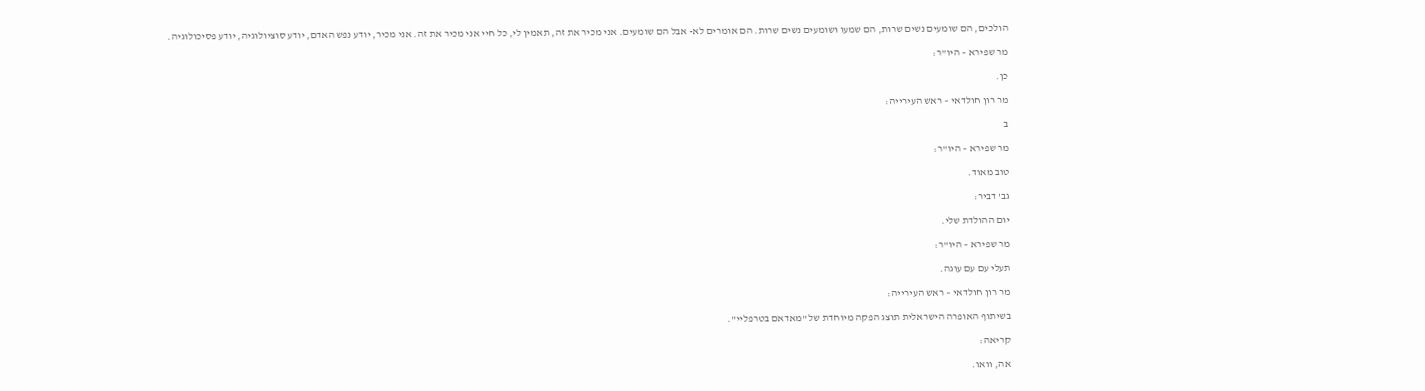הולכים, הם שומעים נשים שרות, הם שמעו ושומעים נשים שרות. הם אומרים לא- אבל הם שומעים. אני מכיר את זה, תאמין לי, כל חיי אני מכיר את זה. אני מכיר, יודע נפש האדם, יודע סוציולוגיה, יודע פסיכולוגיה.

מר שפירא – היו"ר:

כן.

מר רון חולדאי – ראש העירייה:

ב

מר שפירא – היו"ר:

טוב מאוד.

גב' דביר:

יום ההולדת שלי.

מר שפירא – היו"ר:

תעלי עם עם עוגה.

מר רון חולדאי – ראש העירייה:

בשיתוף האופרה הישראלית תוצג הפקה מיוחדת של "מאדאם בטרפליי".

קריאה:

אה, וואו.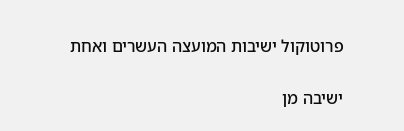פרוטוקול ישיבות המועצה העשרים ואחת

ישיבה מן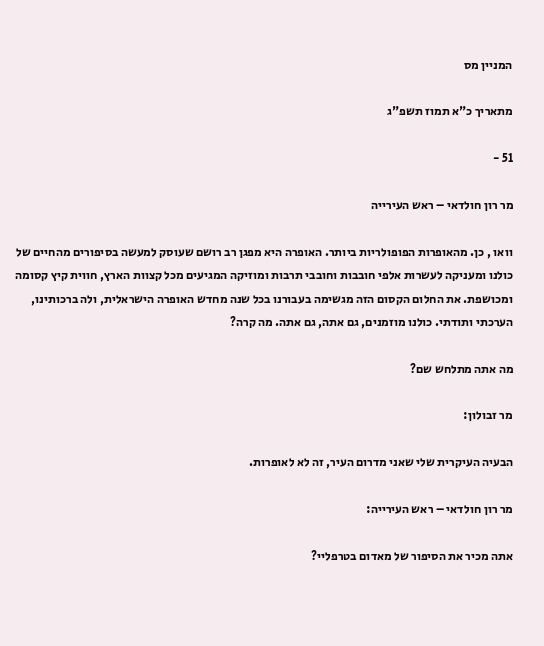המניין מס

מתאריך כ"א תמוז תשפ"ג

51 -

מר רון חולדאי – ראש העירייה

וואו , כן. מהאופרות הפופולריות ביותר. האופרה היא מפגן רב רושם שעוסק למעשה בסיפורים מהחיים של כולנו ומעניקה לעשרות אלפי חובבות וחובבי תרבות ומוזיקה המגיעים מכל קצוות הארץ, חווית קיץ קסומה ומכושפת. את החלום הקסום הזה מגשימה בעבורנו בכל שנה מחדש האופרה הישראלית, ולה ברכותינו, הערכתי ותודתי. כולנו מוזמנים, גם אתה, גם אתה. מה קרה?

מה אתה מתלחש שם?

מר זבולון:

הבעיה העיקרית שלי שאני מדרום העיר, זה לא לאופרות.

מר רון חולדאי – ראש העירייה:

אתה מכיר את הסיפור של מאדום בטרפליי?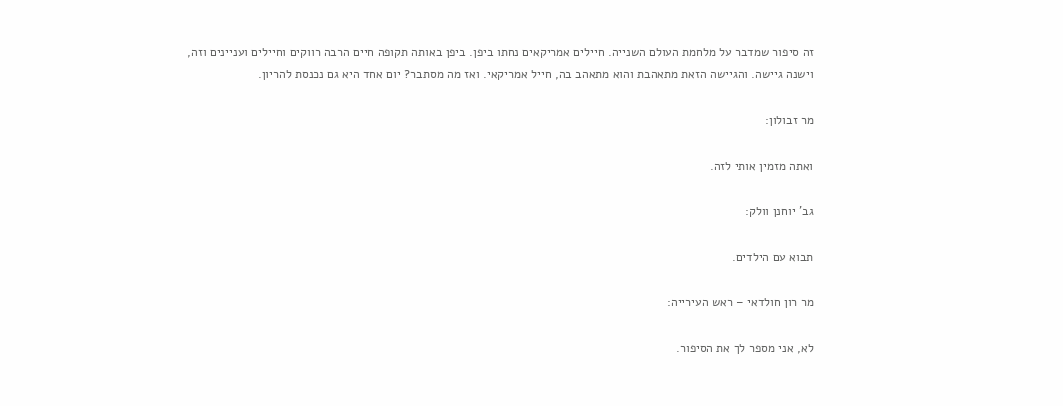זה סיפור שמדבר על מלחמת העולם השנייה. חיילים אמריקאים נחתו ביפן. ביפן באותה תקופה חיים הרבה רווקים וחיילים ועניינים וזה, וישנה גיישה. והגיישה הזאת מתאהבת והוא מתאהב בה, חייל אמריקאי. ואז מה מסתבר? יום אחד היא גם נכנסת להריון.

מר זבולון:

ואתה מזמין אותי לזה.

גב' יוחנן וולק:

תבוא עם הילדים.

מר רון חולדאי – ראש העירייה:

לא, אני מספר לך את הסיפור.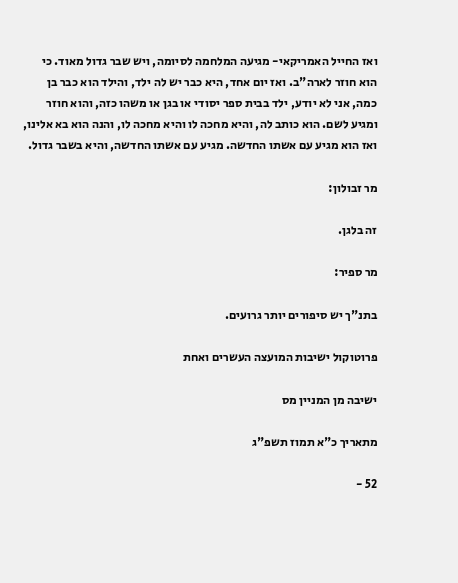ואז החייל האמריקאי- מגיעה המלחמה לסיומה, ויש שבר גדול מאוד. כי הוא חוזר לארה"ב. ואז יום אחד, היא כבר יש לה ילד, והילד הוא כבר בן כמה, אני לא יודע, ילד בבית ספר יסודי או בגן או משהו כזה, והוא חוזר ומגיע לשם. הוא כותב לה, והיא מחכה לו והיא מחכה לו, והנה הוא בא אלינו, ואז הוא מגיע עם אשתו החדשה. מגיע עם אשתו החדשה, והיא בשבר גדול.

מר זבולון:

זה בלגן.

מר ספיר:

בתנ"ך יש סיפורים יותר גרועים.

פרוטוקול ישיבות המועצה העשרים ואחת

ישיבה מן המניין מס

מתאריך כ"א תמוז תשפ"ג

52 -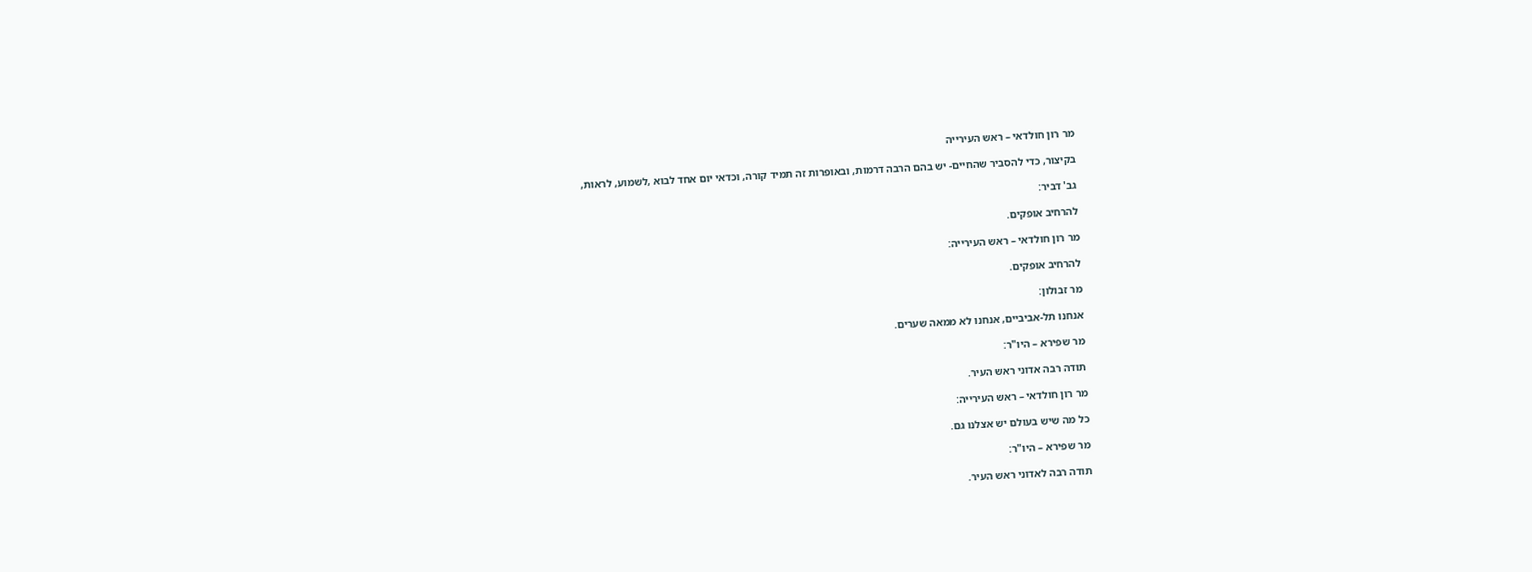מר רון חולדאי – ראש העירייה

בקיצור, כדי להסביר שהחיים- יש בהם הרבה דרמות, ובאופרות זה תמיד קורה, וכדאי יום אחד לבוא ,לשמוע, לראות,

גב' דביר:

להרחיב אופקים.

מר רון חולדאי – ראש העירייה:

להרחיב אופקים.

מר זבולון:

אנחנו תל-אביביים, אנחנו לא ממאה שערים.

מר שפירא – היו"ר:

תודה רבה אדוני ראש העיר.

מר רון חולדאי – ראש העירייה:

כל מה שיש בעולם יש אצלנו גם.

מר שפירא – היו"ר:

תודה רבה לאדוני ראש העיר.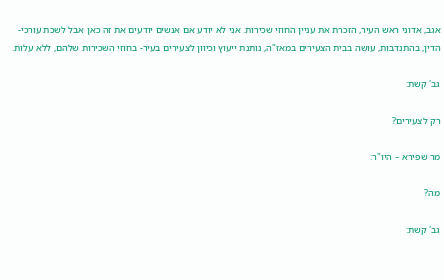אגב, אדוני ראש העיר, הזכרת את עניין החוזי שכירות. אני לא יודע אם אנשים יודעים את זה כאן אבל לשכת עורכי-הדין, בהתנדבות, עושה בבית הצעירים במאז"ה, נותנת ייעוץ וכיוון לצעירים בעיר- בחוזי השכירות שלהם, ללא עלות.

גב' קשת:

רק לצעירים?

מר שפירא – היו"ר:

מה?

גב' קשת: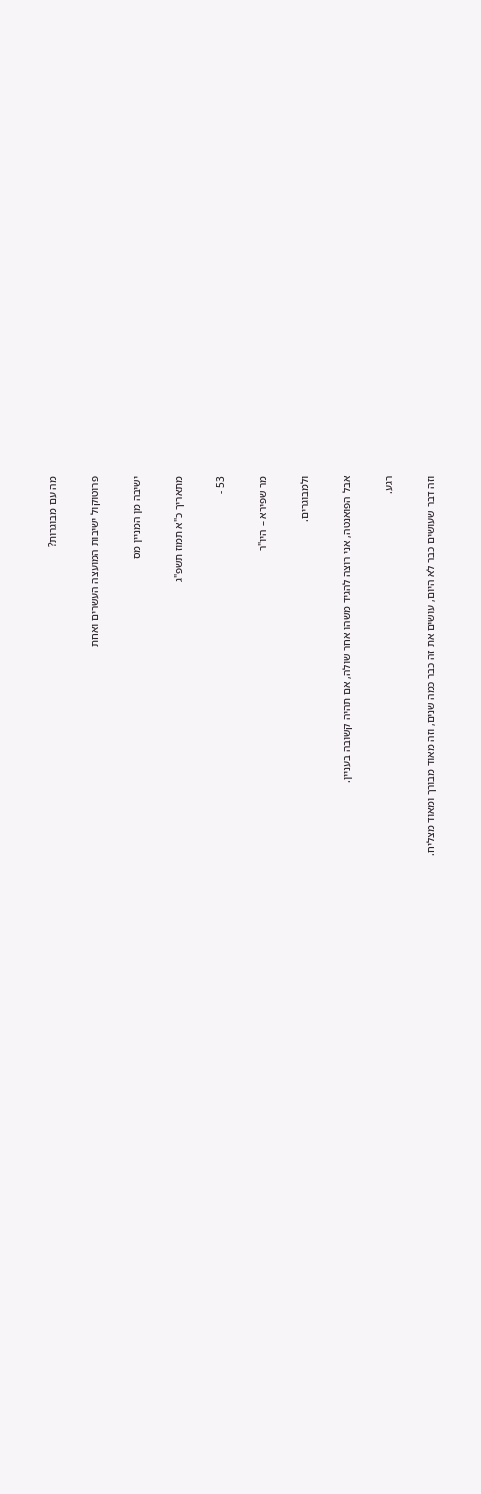מה עם מבוגרות?

פרוטוקול ישיבות המועצה העשרים ואחת

ישיבה מן המניין מס

מתאריך כ"א תמוז תשפ"ג

53 -

מר שפירא – היו"ר

ולמבוגרים.

אבל הפואנטה, אני רוצה להגיד משהו אחר שולה, אם תהיה קשובה בעניין.

רגע.

וזה דבר שעושים כבר לא היום, עושים את זה כבר כמה שנים, וזה מאוד מבורך ומאוד מצליח.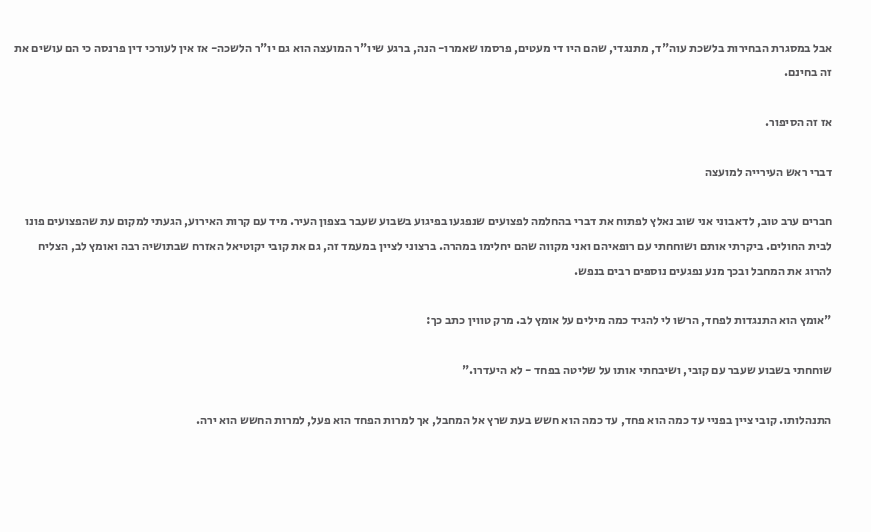אבל במסגרת הבחירות בלשכת עוה"ד, מתנגדי, שהם היו די מעטים, פרסמו שאמרו- הנה, ברגע שיו"ר המועצה הוא גם יו"ר הלשכה- אז אין לעורכי דין פרנסה כי הם עושים את זה בחינם.

אז זה הסיפור.

דברי ראש העירייה למועצה

חברים ערב טוב, לדאבוני אני שוב נאלץ לפתוח את דברי בהחלמה לפצועים שנפגעו בפיגוע בשבוע שעבר בצפון העיר. מיד עם קרות האירוע, הגעתי למקום עת שהפצועים פונו לבית החולים. ביקרתי אותם ושוחחתי עם רופאיהם ואני מקווה שהם יחלימו במהרה. ברצוני לציין במעמד זה, גם את קובי יקוטיאל האזרח שבתושיה רבה ואומץ לב, הצליח להרוג את המחבל ובכך מנע נפגעים נוספים רבים בנפש.

"אומץ הוא התנגדות לפחד, הרשו לי להגיד כמה מילים על אומץ לב. מרק טווין כתב כך:

שוחחתי בשבוע שעבר עם קובי, ושיבחתי אותו על שליטה בפחד - לא היעדרו."

התנהלותו. קובי ציין בפניי עד כמה הוא פחד, עד כמה הוא חשש בעת שרץ אל המחבל, אך למרות הפחד הוא פעל, למרות החשש הוא ירה.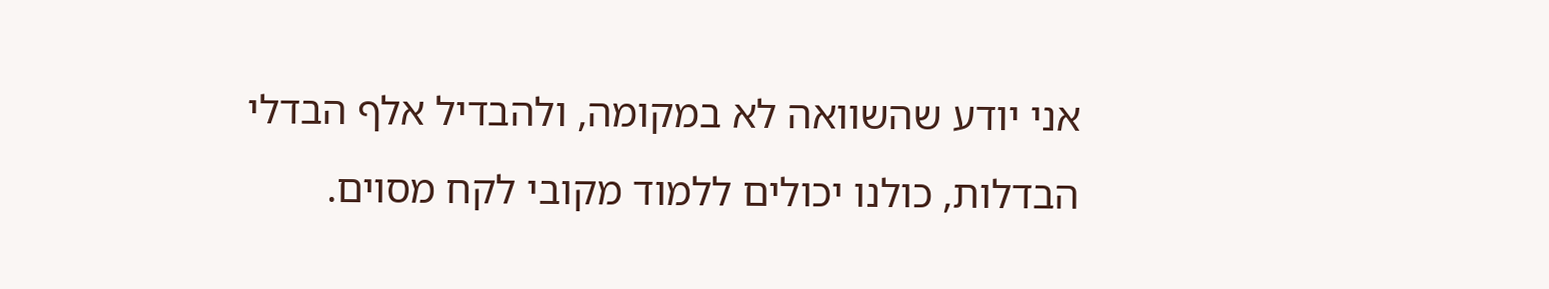אני יודע שהשוואה לא במקומה, ולהבדיל אלף הבדלי הבדלות, כולנו יכולים ללמוד מקובי לקח מסוים.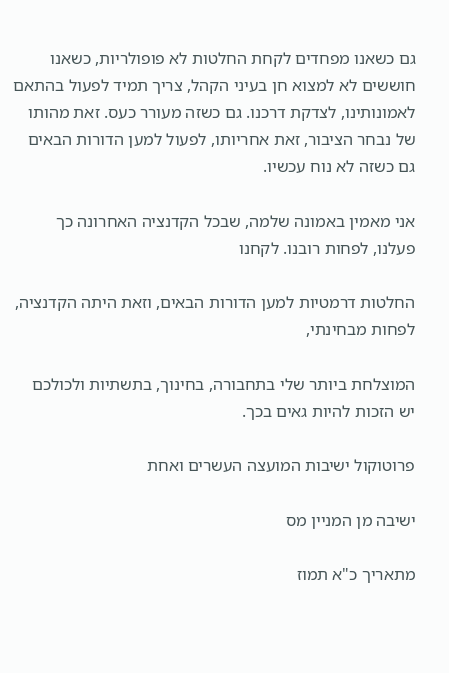גם כשאנו מפחדים לקחת החלטות לא פופולריות, כשאנו חוששים לא למצוא חן בעיני הקהל, צריך תמיד לפעול בהתאם לאמונותינו, לצדקת דרכנו. גם כשזה מעורר כעס. זאת מהותו של נבחר הציבור, זאת אחריותו, לפעול למען הדורות הבאים גם כשזה לא נוח עכשיו.

אני מאמין באמונה שלמה, שבכל הקדנציה האחרונה כך פעלנו, לפחות רובנו. לקחנו

החלטות דרמטיות למען הדורות הבאים, וזאת היתה הקדנציה, לפחות מבחינתי,

המוצלחת ביותר שלי בתחבורה, בחינוך, בתשתיות ולכולכם יש הזכות להיות גאים בכך.

פרוטוקול ישיבות המועצה העשרים ואחת

ישיבה מן המניין מס

מתאריך כ"א תמוז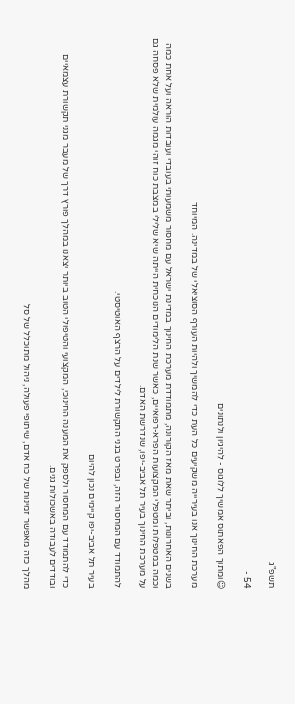תשפ"ג

54 -

☺ומתוך הפאתוס אמשיך ללוגוס - להיגיון ולנתונים

מערכת החינוך אנו בעירייה משקיעים כל העת כדי להמשיך ולהיות העורף הסוציאלי של במדינה. המיוחד

בשנים האחרונות, וביתר שאת מאז הקורונה, מתמודדת מערכת החינוך במדינת ישראל עם מחסור משמעותי בעובדי ועובדות הוראה ועל אחת כמה וכמה במטפלות ומטפלי המקצועות הפרא-רפואיים, כאשר שנת הלימודים הנוכחית הייתה שיא שלילי במצבת כוח זוהי מגמה עולמית שלא פסחה גם על מערכת החינוך בעיר תל אביב-יפו, שנדרשת האדם.

להתמודד עם המחסור הזה, ובפרט בגני התקשורת לילדים על הרצף האוטיסטי.

בעיר תל אביב-יפו קיימים נכון להיום

כדי להתמודד עם המחסור ולספק את המענה החינוכי, המקצועי והטיפולי הטוב ביותר יצאנו במהלך פורץ דרך של מעבר מגני תקשורת עצמאיים ובודדים לעבודה באשכולות גנים.

מהלך כזה מאפשר זמינות של כח אדם, שיתופי פעולה, ניהול מתוכלל של סל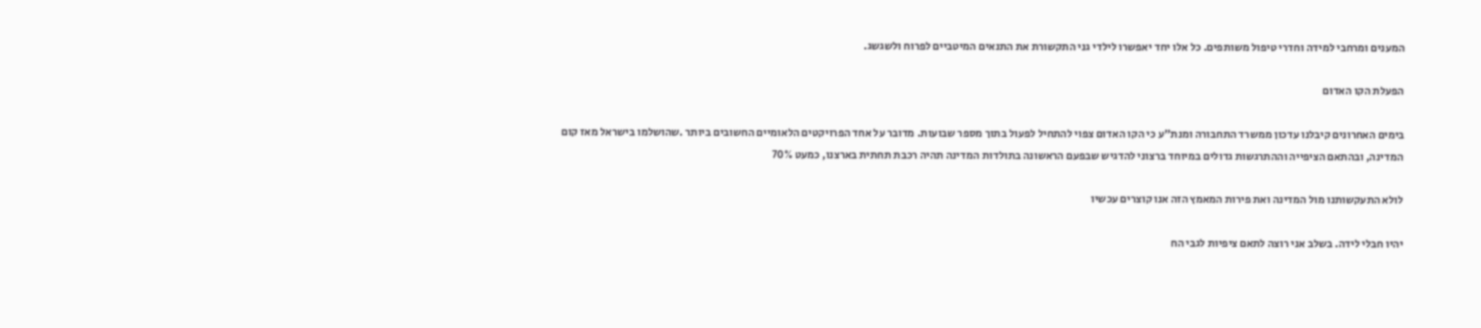המענים ומרחבי למידה וחדרי טיפול משותפים. כל אלו יחד יאפשרו לילדי גני התקשורת את התנאים המיטביים לפרוח ולשגשג.

הפעלת הקו האדום

בימים האחרונים קיבלנו עדכון ממשרד התחבורה ומנת"ע כי הקו האדום צפוי להתחיל לפעול בתוך מספר שבועות. מדובר על אחד הפרויקטים הלאומיים החשובים ביותר .שהושלמו בישראל מאז קום המדינה, ובהתאם הציפייה וההתרגשות גדולים במיוחד ברצוני להדגיש שבפעם הראשונה בתולדות המדינה תהיה רכבת תחתית בארצנו, כמעט 70%

לולא התעקשותנו מול המדינה ואת פירות המאמץ הזה אנו קוצרים עכשיו

יהיו חבלי לידה. בשלב אני רוצה לתאם ציפיות לגבי הח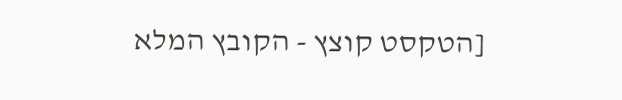[הטקסט קוצץ - הקובץ המלא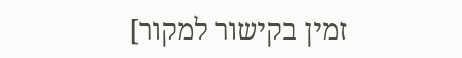זמין בקישור למקור]